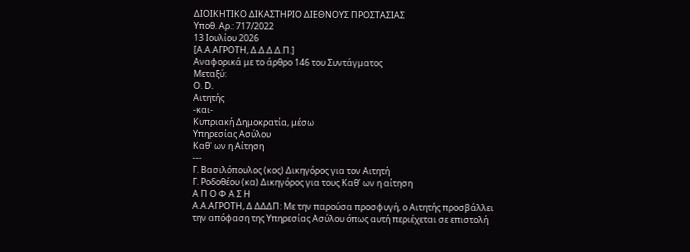ΔΙΟΙΚΗΤΙΚΟ ΔΙΚΑΣΤΗΡΙΟ ΔΙΕΘΝΟΥΣ ΠΡΟΣΤΑΣΙΑΣ
Υπoθ. Αρ.: 717/2022
13 Ιουλίου 2026
[Α.Α.ΑΓΡΟΤΗ, Δ.Δ.Δ.Δ.Π.]
Αναφορικά με το άρθρο 146 του Συντάγματος
Μεταξύ:
Ο. D.
Αιτητής
-και-
Κυπριακή Δημοκρατία, μέσω
Υπηρεσίας Ασύλου
Καθ' ων η Αίτηση
---
Γ. Βασιλόπουλος (κος) Δικηγόρος για τον Αιτητή
Γ. Ροδοθέου (κα) Δικηγόρος για τους Καθ’ ων η αίτηση
Α Π Ο Φ Α Σ Η
Α.Α.ΑΓΡΟΤΗ, Δ ΔΔΔΠ: Με την παρούσα προσφυγή, ο Αιτητής προσβάλλει την απόφαση της Υπηρεσίας Ασύλου όπως αυτή περιέχεται σε επιστολή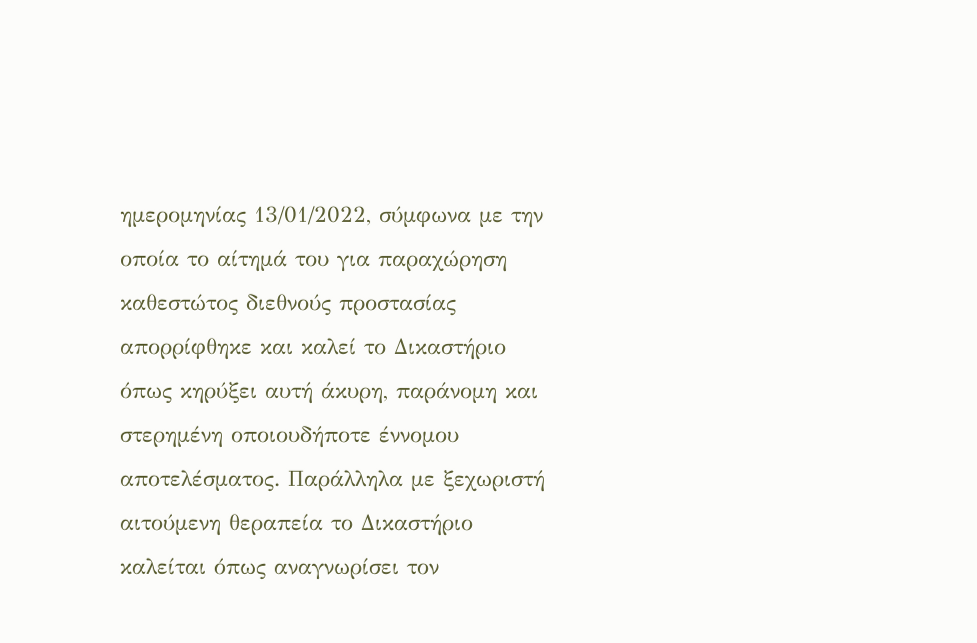ημερομηνίας 13/01/2022, σύμφωνα με την οποία το αίτημά του για παραχώρηση καθεστώτος διεθνούς προστασίας απορρίφθηκε και καλεί το Δικαστήριο όπως κηρύξει αυτή άκυρη, παράνομη και στερημένη οποιουδήποτε έννομου αποτελέσματος. Παράλληλα με ξεχωριστή αιτούμενη θεραπεία το Δικαστήριο καλείται όπως αναγνωρίσει τον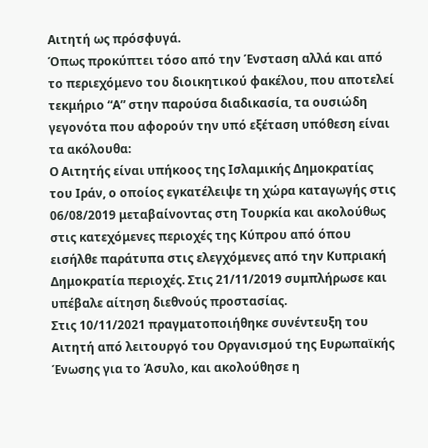Αιτητή ως πρόσφυγά.
Όπως προκύπτει τόσο από την Ένσταση αλλά και από το περιεχόμενο του διοικητικού φακέλου, που αποτελεί τεκμήριο “Α” στην παρούσα διαδικασία, τα ουσιώδη γεγονότα που αφορούν την υπό εξέταση υπόθεση είναι τα ακόλουθα:
Ο Αιτητής είναι υπήκοος της Ισλαμικής Δημοκρατίας του Ιράν, ο οποίος εγκατέλειψε τη χώρα καταγωγής στις 06/08/2019 μεταβαίνοντας στη Τουρκία και ακολούθως στις κατεχόμενες περιοχές της Κύπρου από όπου εισήλθε παράτυπα στις ελεγχόμενες από την Κυπριακή Δημοκρατία περιοχές. Στις 21/11/2019 συμπλήρωσε και υπέβαλε αίτηση διεθνούς προστασίας.
Στις 10/11/2021 πραγματοποιήθηκε συνέντευξη του Αιτητή από λειτουργό του Οργανισμού της Ευρωπαϊκής Ένωσης για το Άσυλο, και ακολούθησε η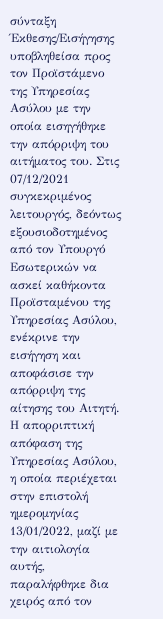σύνταξη Έκθεσης/Εισήγησης υποβληθείσα προς τον Προϊστάμενο της Υπηρεσίας Ασύλου με την οποία εισηγήθηκε την απόρριψη του αιτήματος του. Στις 07/12/2021 συγκεκριμένος λειτουργός, δεόντως εξουσιοδοτημένος από τον Υπουργό Εσωτερικών να ασκεί καθήκοντα Προϊσταμένου της Υπηρεσίας Ασύλου, ενέκρινε την εισήγηση και αποφάσισε την απόρριψη της αίτησης του Αιτητή.
Η απορριπτική απόφαση της Υπηρεσίας Ασύλου, η οποία περιέχεται στην επιστολή ημερομηνίας 13/01/2022, μαζί με την αιτιολογία αυτής, παραλήφθηκε δια χειρός από τον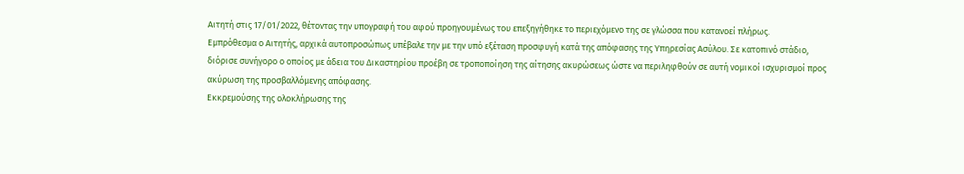Αιτητή στις 17/01/2022, θέτοντας την υπογραφή του αφού προηγουμένως του επεξηγήθηκε το περιεχόμενο της σε γλώσσα που κατανοεί πλήρως.
Εμπρόθεσμα ο Αιτητής, αρχικά αυτοπροσώπως υπέβαλε την με την υπό εξέταση προσφυγή κατά της απόφασης της Υπηρεσίας Ασύλου. Σε κατοπινό στάδιο, διόρισε συνήγορο ο οποίος με άδεια του Δικαστηρίου προέβη σε τροποποίηση της αίτησης ακυρώσεως ώστε να περιληφθούν σε αυτή νομικοί ισχυρισμοί προς ακύρωση της προσβαλλόμενης απόφασης.
Εκκρεμούσης της ολοκλήρωσης της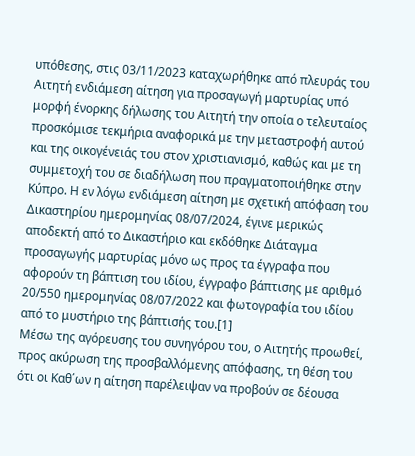υπόθεσης, στις 03/11/2023 καταχωρήθηκε από πλευράς του Αιτητή ενδιάμεση αίτηση για προσαγωγή μαρτυρίας υπό μορφή ένορκης δήλωσης του Αιτητή την οποία ο τελευταίος προσκόμισε τεκμήρια αναφορικά με την μεταστροφή αυτού και της οικογένειάς του στον χριστιανισμό, καθώς και με τη συμμετοχή του σε διαδήλωση που πραγματοποιήθηκε στην Κύπρο. Η εν λόγω ενδιάμεση αίτηση με σχετική απόφαση του Δικαστηρίου ημερομηνίας 08/07/2024, έγινε μερικώς αποδεκτή από το Δικαστήριο και εκδόθηκε Διάταγμα προσαγωγής μαρτυρίας μόνο ως προς τα έγγραφα που αφορούν τη βάπτιση του ιδίου, έγγραφο βάπτισης με αριθμό 20/550 ημερομηνίας 08/07/2022 και φωτογραφία του ιδίου από το μυστήριο της βάπτισής του.[1]
Μέσω της αγόρευσης του συνηγόρου του, ο Αιτητής προωθεί, προς ακύρωση της προσβαλλόμενης απόφασης, τη θέση του ότι οι Καθ΄ων η αίτηση παρέλειψαν να προβούν σε δέουσα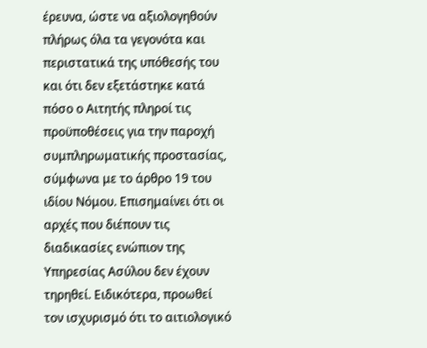έρευνα, ώστε να αξιολογηθούν πλήρως όλα τα γεγονότα και περιστατικά της υπόθεσής του και ότι δεν εξετάστηκε κατά πόσο ο Αιτητής πληροί τις προϋποθέσεις για την παροχή συμπληρωματικής προστασίας, σύμφωνα με το άρθρο 19 του ιδίου Νόμου. Επισημαίνει ότι οι αρχές που διέπουν τις διαδικασίες ενώπιον της Υπηρεσίας Ασύλου δεν έχουν τηρηθεί. Ειδικότερα, προωθεί τον ισχυρισμό ότι το αιτιολογικό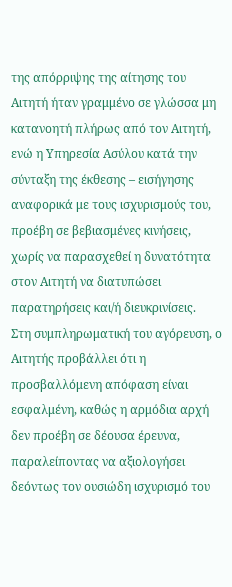της απόρριψης της αίτησης του Αιτητή ήταν γραμμένο σε γλώσσα μη κατανοητή πλήρως από τον Αιτητή, ενώ η Υπηρεσία Ασύλου κατά την σύνταξη της έκθεσης – εισήγησης αναφορικά με τους ισχυρισμούς του, προέβη σε βεβιασμένες κινήσεις, χωρίς να παρασχεθεί η δυνατότητα στον Αιτητή να διατυπώσει παρατηρήσεις και/ή διευκρινίσεις.
Στη συμπληρωματική του αγόρευση, ο Αιτητής προβάλλει ότι η προσβαλλόμενη απόφαση είναι εσφαλμένη, καθώς η αρμόδια αρχή δεν προέβη σε δέουσα έρευνα, παραλείποντας να αξιολογήσει δεόντως τον ουσιώδη ισχυρισμό του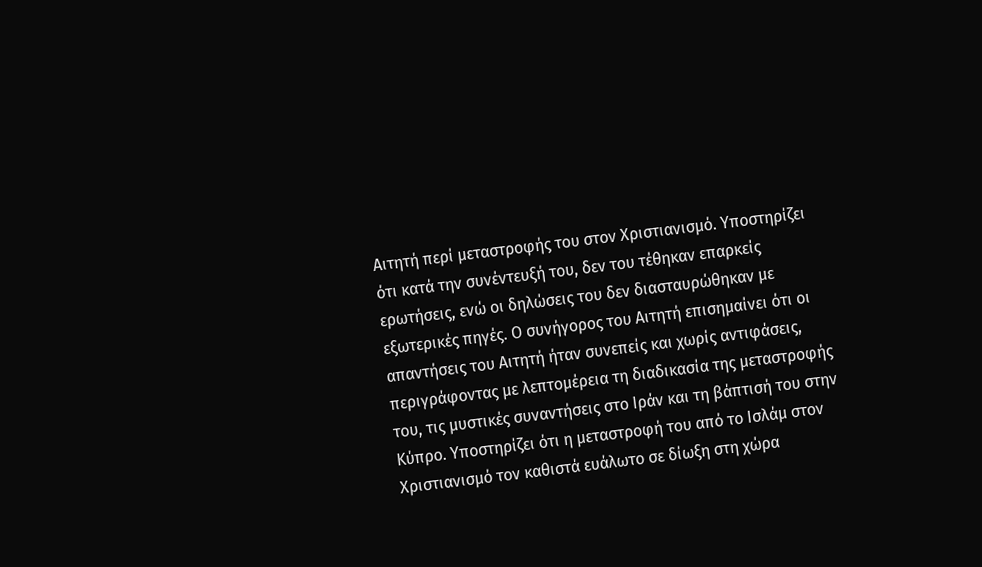Αιτητή περί μεταστροφής του στον Χριστιανισμό. Υποστηρίζει ότι κατά την συνέντευξή του, δεν του τέθηκαν επαρκείς ερωτήσεις, ενώ οι δηλώσεις του δεν διασταυρώθηκαν με εξωτερικές πηγές. Ο συνήγορος του Αιτητή επισημαίνει ότι οι απαντήσεις του Αιτητή ήταν συνεπείς και χωρίς αντιφάσεις, περιγράφοντας με λεπτομέρεια τη διαδικασία της μεταστροφής του, τις μυστικές συναντήσεις στο Ιράν και τη βάπτισή του στην Κύπρο. Υποστηρίζει ότι η μεταστροφή του από το Ισλάμ στον Χριστιανισμό τον καθιστά ευάλωτο σε δίωξη στη χώρα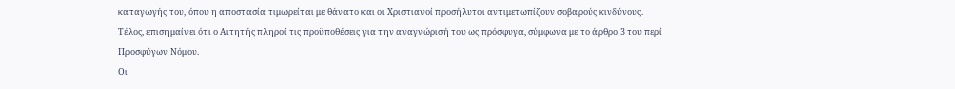καταγωγής του, όπου η αποστασία τιμωρείται με θάνατο και οι Χριστιανοί προσήλυτοι αντιμετωπίζουν σοβαρούς κινδύνους. Τέλος, επισημαίνει ότι ο Αιτητής πληροί τις προϋποθέσεις για την αναγνώρισή του ως πρόσφυγα, σύμφωνα με το άρθρο 3 του περί Προσφύγων Νόμου.
Οι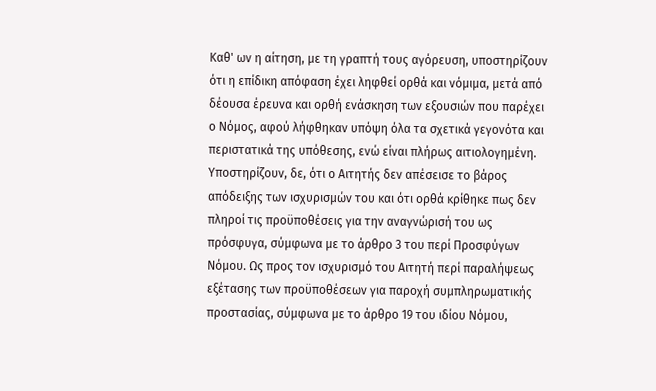Καθ' ων η αίτηση, με τη γραπτή τους αγόρευση, υποστηρίζουν ότι η επίδικη απόφαση έχει ληφθεί ορθά και νόμιμα, μετά από δέουσα έρευνα και ορθή ενάσκηση των εξουσιών που παρέχει ο Νόμος, αφού λήφθηκαν υπόψη όλα τα σχετικά γεγονότα και περιστατικά της υπόθεσης, ενώ είναι πλήρως αιτιολογημένη. Υποστηρίζουν, δε, ότι ο Αιτητής δεν απέσεισε το βάρος απόδειξης των ισχυρισμών του και ότι ορθά κρίθηκε πως δεν πληροί τις προϋποθέσεις για την αναγνώρισή του ως πρόσφυγα, σύμφωνα με το άρθρο 3 του περί Προσφύγων Νόμου. Ως προς τον ισχυρισμό του Αιτητή περί παραλήψεως εξέτασης των προϋποθέσεων για παροχή συμπληρωματικής προστασίας, σύμφωνα με το άρθρο 19 του ιδίου Νόμου,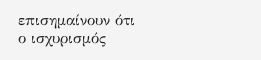επισημαίνουν ότι ο ισχυρισμός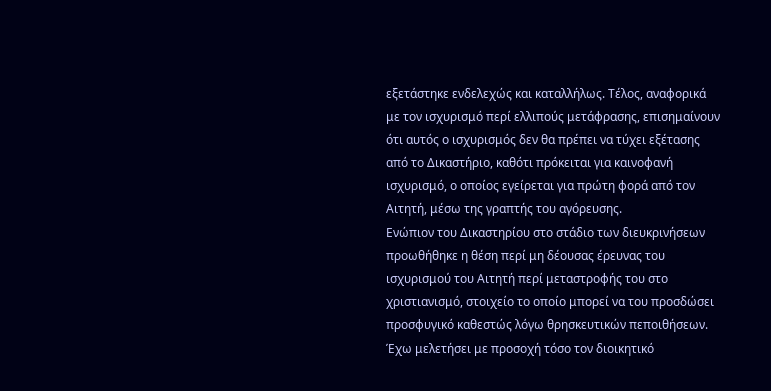εξετάστηκε ενδελεχώς και καταλλήλως. Τέλος, αναφορικά με τον ισχυρισμό περί ελλιπούς μετάφρασης, επισημαίνουν ότι αυτός ο ισχυρισμός δεν θα πρέπει να τύχει εξέτασης από το Δικαστήριο, καθότι πρόκειται για καινοφανή ισχυρισμό, ο οποίος εγείρεται για πρώτη φορά από τον Αιτητή, μέσω της γραπτής του αγόρευσης.
Ενώπιον του Δικαστηρίου στο στάδιο των διευκρινήσεων προωθήθηκε η θέση περί μη δέουσας έρευνας του ισχυρισμού του Αιτητή περί μεταστροφής του στο χριστιανισμό, στοιχείο το οποίο μπορεί να του προσδώσει προσφυγικό καθεστώς λόγω θρησκευτικών πεποιθήσεων.
Έχω μελετήσει με προσοχή τόσο τον διοικητικό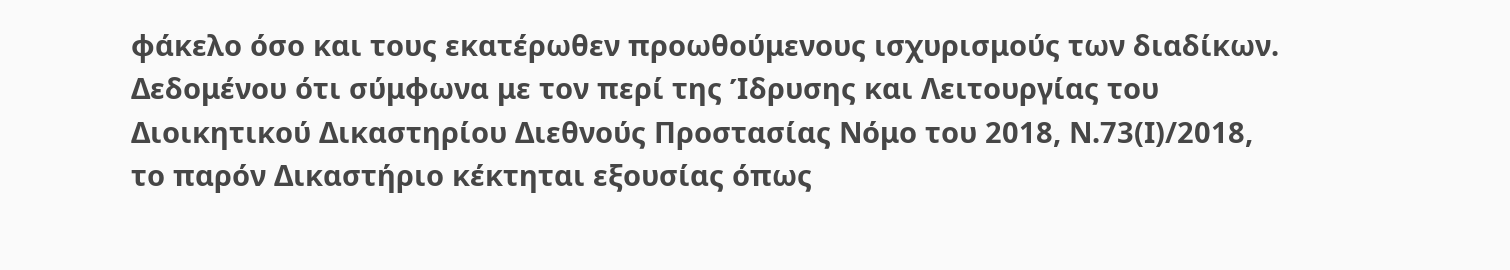φάκελο όσο και τους εκατέρωθεν προωθούμενους ισχυρισμούς των διαδίκων. Δεδομένου ότι σύμφωνα με τον περί της Ίδρυσης και Λειτουργίας του Διοικητικού Δικαστηρίου Διεθνούς Προστασίας Νόμο του 2018, Ν.73(Ι)/2018, το παρόν Δικαστήριο κέκτηται εξουσίας όπως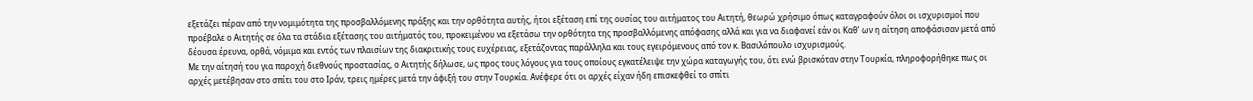εξετάζει πέραν από την νομιμότητα της προσβαλλόμενης πράξης και την ορθότητα αυτής, ήτοι εξέταση επί της ουσίας του αιτήματος του Αιτητή, θεωρώ χρήσιμο όπως καταγραφούν όλοι οι ισχυρισμοί που προέβαλε ο Αιτητής σε όλα τα στάδια εξέτασης του αιτήματός του, προκειμένου να εξετάσω την ορθότητα της προσβαλλόμενης απόφασης αλλά και για να διαφανεί εάν οι Καθ’ ων η αίτηση αποφάσισαν μετά από δέουσα έρευνα, ορθά, νόμιμα και εντός των πλαισίων της διακριτικής τους ευχέρειας, εξετάζοντας παράλληλα και τους εγειρόμενους από τον κ. Βασιλόπουλο ισχυρισμούς.
Με την αίτησή του για παροχή διεθνούς προστασίας, ο Αιτητής δήλωσε, ως προς τους λόγους για τους οποίους εγκατέλειψε την χώρα καταγωγής του, ότι ενώ βρισκόταν στην Τουρκία, πληροφορήθηκε πως οι αρχές μετέβησαν στο σπίτι του στο Ιράν, τρεις ημέρες μετά την άφιξή του στην Τουρκία. Ανέφερε ότι οι αρχές είχαν ήδη επισκεφθεί το σπίτι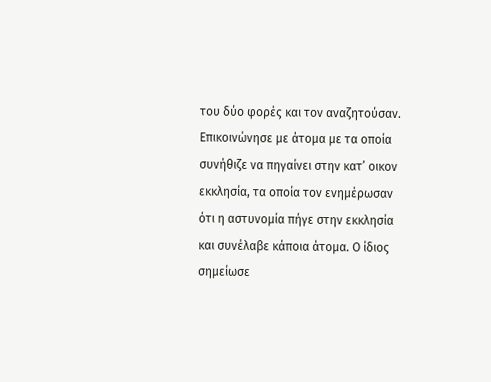του δύο φορές και τον αναζητούσαν. Επικοινώνησε με άτομα με τα οποία συνήθιζε να πηγαίνει στην κατ’ οικον εκκλησία, τα οποία τον ενημέρωσαν ότι η αστυνομία πήγε στην εκκλησία και συνέλαβε κάποια άτομα. Ο ίδιος σημείωσε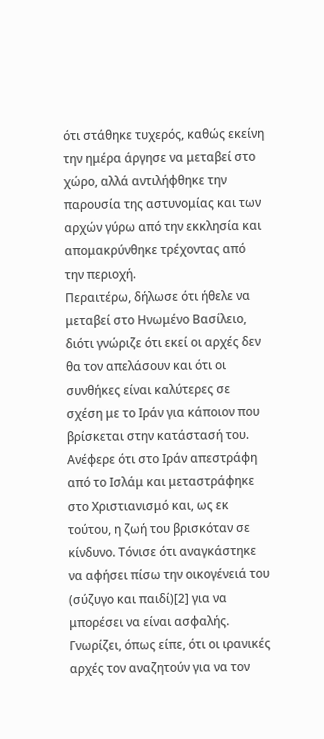ότι στάθηκε τυχερός, καθώς εκείνη την ημέρα άργησε να μεταβεί στo χώρο, αλλά αντιλήφθηκε την παρουσία της αστυνομίας και των αρχών γύρω από την εκκλησία και απομακρύνθηκε τρέχοντας από την περιοχή.
Περαιτέρω, δήλωσε ότι ήθελε να μεταβεί στο Ηνωμένο Βασίλειο, διότι γνώριζε ότι εκεί οι αρχές δεν θα τον απελάσουν και ότι οι συνθήκες είναι καλύτερες σε σχέση με το Ιράν για κάποιον που βρίσκεται στην κατάστασή του. Ανέφερε ότι στο Ιράν απεστράφη από το Ισλάμ και μεταστράφηκε στο Χριστιανισμό και, ως εκ τούτου, η ζωή του βρισκόταν σε κίνδυνο. Τόνισε ότι αναγκάστηκε να αφήσει πίσω την οικογένειά του (σύζυγο και παιδί)[2] για να μπορέσει να είναι ασφαλής. Γνωρίζει, όπως είπε, ότι οι ιρανικές αρχές τον αναζητούν για να τον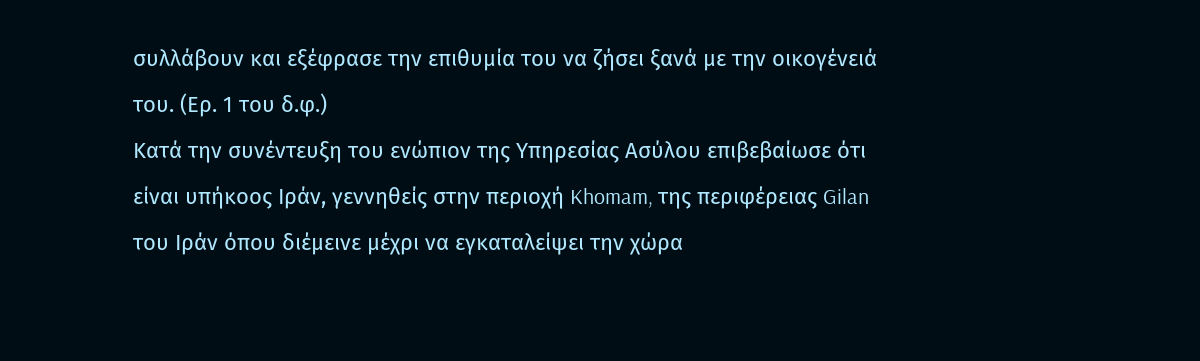συλλάβουν και εξέφρασε την επιθυμία του να ζήσει ξανά με την οικογένειά του. (Ερ. 1 του δ.φ.)
Κατά την συνέντευξη του ενώπιον της Υπηρεσίας Ασύλου επιβεβαίωσε ότι είναι υπήκοος Ιράν, γεννηθείς στην περιοχή Khomam, της περιφέρειας Gilan του Ιράν όπου διέμεινε μέχρι να εγκαταλείψει την χώρα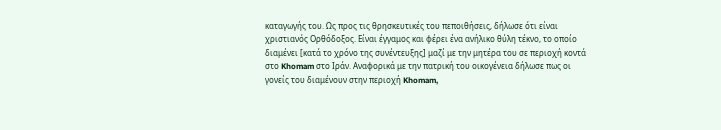καταγωγής του. Ως προς τις θρησκευτικές του πεποιθήσεις, δήλωσε ότι είναι χριστιανός Ορθόδοξος. Είναι έγγαμος και φέρει ένα ανήλικο θύλη τέκνο, το οποίο διαμένει [κατά το χρόνο της συνέντευξης] μαζί με την μητέρα του σε περιοχή κοντά στο Khomam στο Ιράν. Αναφορικά με την πατρική του οικογένεια δήλωσε πως οι γονείς του διαμένουν στην περιοχή Khomam,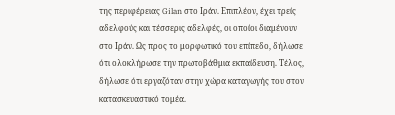της περιφέρειας Gilan στο Ιράν. Επιπλέον, έχει τρείς αδελφούς και τέσσερις αδελφές, οι οποίοι διαμένουν στο Ιράν. Ως προς το μορφωτικό του επίπεδο, δήλωσε ότι ολοκλήρωσε την πρωτοβάθμια εκπαίδευση. Τέλος, δήλωσε ότι εργαζόταν στην χώρα καταγωγής του στον κατασκευαστικό τομέα.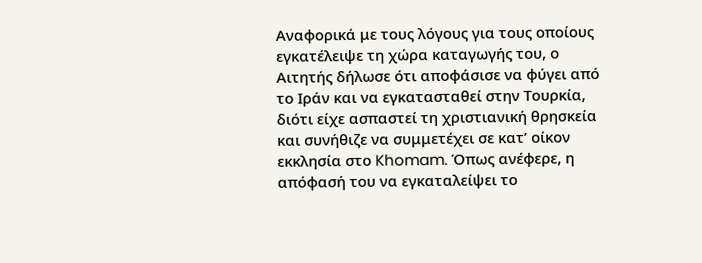Αναφορικά με τους λόγους για τους οποίους εγκατέλειψε τη χώρα καταγωγής του, ο Αιτητής δήλωσε ότι αποφάσισε να φύγει από το Ιράν και να εγκατασταθεί στην Τουρκία, διότι είχε ασπαστεί τη χριστιανική θρησκεία και συνήθιζε να συμμετέχει σε κατ’ οίκον εκκλησία στο Khomam. Όπως ανέφερε, η απόφασή του να εγκαταλείψει το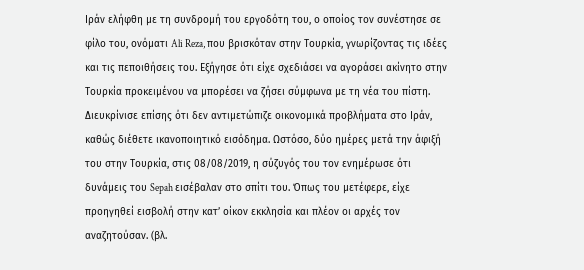Ιράν ελήφθη με τη συνδρομή του εργοδότη του, ο οποίος τον συνέστησε σε φίλο του, ονόματι Ali Reza, που βρισκόταν στην Τουρκία, γνωρίζοντας τις ιδέες και τις πεποιθήσεις του. Εξήγησε ότι είχε σχεδιάσει να αγοράσει ακίνητο στην Τουρκία προκειμένου να μπορέσει να ζήσει σύμφωνα με τη νέα του πίστη. Διευκρίνισε επίσης ότι δεν αντιμετώπιζε οικονομικά προβλήματα στο Ιράν, καθώς διέθετε ικανοποιητικό εισόδημα. Ωστόσο, δύο ημέρες μετά την άφιξή του στην Τουρκία, στις 08/08/2019, η σύζυγός του τον ενημέρωσε ότι δυνάμεις του Sepah εισέβαλαν στο σπίτι του. Όπως του μετέφερε, είχε προηγηθεί εισβολή στην κατ’ οίκον εκκλησία και πλέον οι αρχές τον αναζητούσαν. (βλ.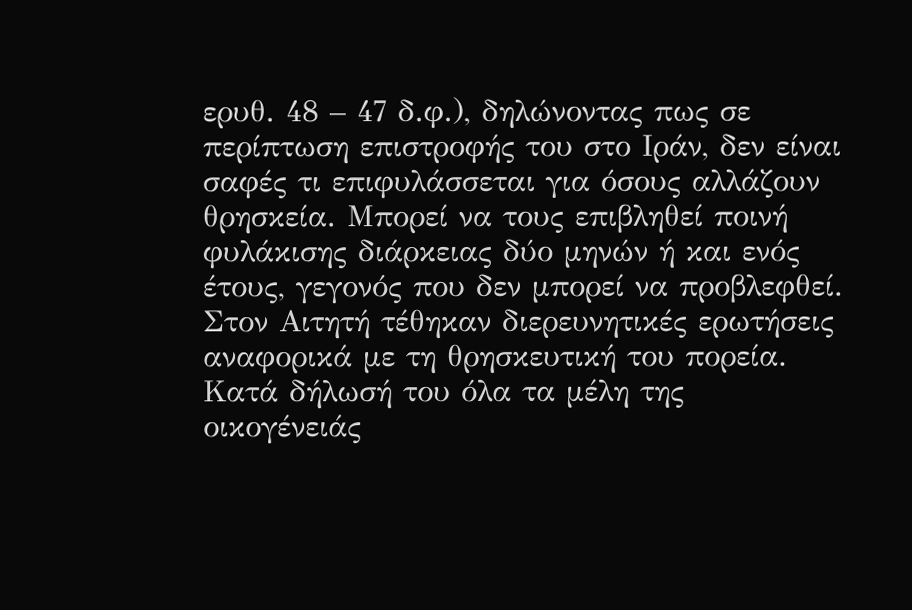ερυθ. 48 – 47 δ.φ.), δηλώνοντας πως σε περίπτωση επιστροφής του στο Ιράν, δεν είναι σαφές τι επιφυλάσσεται για όσους αλλάζουν θρησκεία. Μπορεί να τους επιβληθεί ποινή φυλάκισης διάρκειας δύο μηνών ή και ενός έτους, γεγονός που δεν μπορεί να προβλεφθεί.
Στον Αιτητή τέθηκαν διερευνητικές ερωτήσεις αναφορικά με τη θρησκευτική του πορεία. Κατά δήλωσή του όλα τα μέλη της οικογένειάς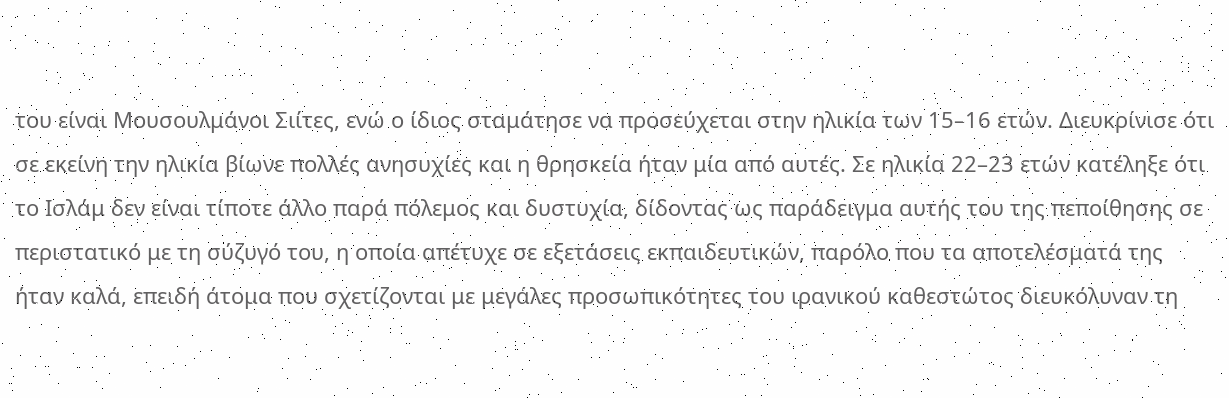του είναι Μουσουλμάνοι Σιίτες, ενώ ο ίδιος σταμάτησε να προσεύχεται στην ηλικία των 15–16 ετών. Διευκρίνισε ότι σε εκείνη την ηλικία βίωνε πολλές ανησυχίες και η θρησκεία ήταν μία από αυτές. Σε ηλικία 22–23 ετών κατέληξε ότι το Ισλάμ δεν είναι τίποτε άλλο παρά πόλεμος και δυστυχία, δίδοντας ως παράδειγμα αυτής του της πεποίθησης σε περιστατικό με τη σύζυγό του, η οποία απέτυχε σε εξετάσεις εκπαιδευτικών, παρόλο που τα αποτελέσματά της ήταν καλά, επειδή άτομα που σχετίζονται με μεγάλες προσωπικότητες του ιρανικού καθεστώτος διευκόλυναν τη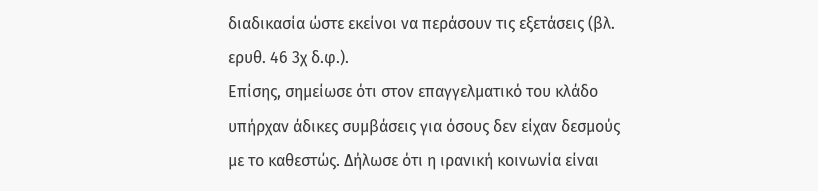διαδικασία ώστε εκείνοι να περάσουν τις εξετάσεις (βλ. ερυθ. 46 3χ δ.φ.).
Επίσης, σημείωσε ότι στον επαγγελματικό του κλάδο υπήρχαν άδικες συμβάσεις για όσους δεν είχαν δεσμούς με το καθεστώς. Δήλωσε ότι η ιρανική κοινωνία είναι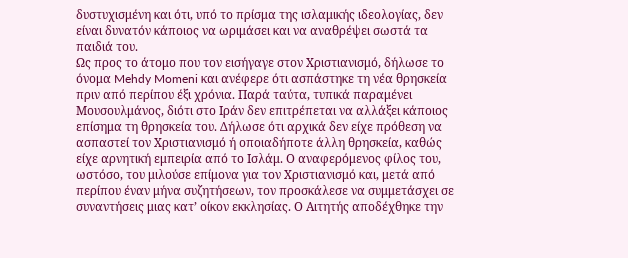δυστυχισμένη και ότι, υπό το πρίσμα της ισλαμικής ιδεολογίας, δεν είναι δυνατόν κάποιος να ωριμάσει και να αναθρέψει σωστά τα παιδιά του.
Ως προς το άτομο που τον εισήγαγε στον Χριστιανισμό, δήλωσε το όνομα Mehdy Momeni και ανέφερε ότι ασπάστηκε τη νέα θρησκεία πριν από περίπου έξι χρόνια. Παρά ταύτα, τυπικά παραμένει Μουσουλμάνος, διότι στο Ιράν δεν επιτρέπεται να αλλάξει κάποιος επίσημα τη θρησκεία του. Δήλωσε ότι αρχικά δεν είχε πρόθεση να ασπαστεί τον Χριστιανισμό ή οποιαδήποτε άλλη θρησκεία, καθώς είχε αρνητική εμπειρία από το Ισλάμ. Ο αναφερόμενος φίλος του, ωστόσο, του μιλούσε επίμονα για τον Χριστιανισμό και, μετά από περίπου έναν μήνα συζητήσεων, τον προσκάλεσε να συμμετάσχει σε συναντήσεις μιας κατ’ οίκον εκκλησίας. Ο Αιτητής αποδέχθηκε την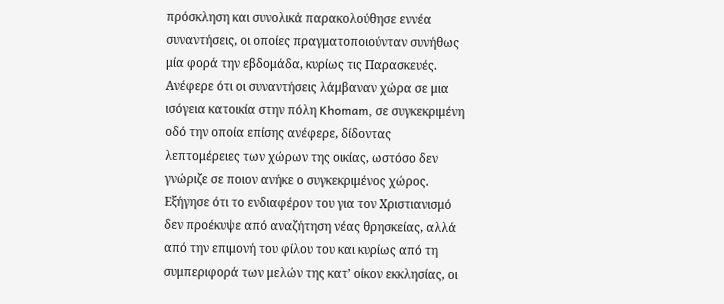πρόσκληση και συνολικά παρακολούθησε εννέα συναντήσεις, οι οποίες πραγματοποιούνταν συνήθως μία φορά την εβδομάδα, κυρίως τις Παρασκευές.
Ανέφερε ότι οι συναντήσεις λάμβαναν χώρα σε μια ισόγεια κατοικία στην πόλη Khomam, σε συγκεκριμένη οδό την οποία επίσης ανέφερε, δίδοντας λεπτομέρειες των χώρων της οικίας, ωστόσο δεν γνώριζε σε ποιον ανήκε ο συγκεκριμένος χώρος.
Εξήγησε ότι το ενδιαφέρον του για τον Χριστιανισμό δεν προέκυψε από αναζήτηση νέας θρησκείας, αλλά από την επιμονή του φίλου του και κυρίως από τη συμπεριφορά των μελών της κατ’ οίκον εκκλησίας, οι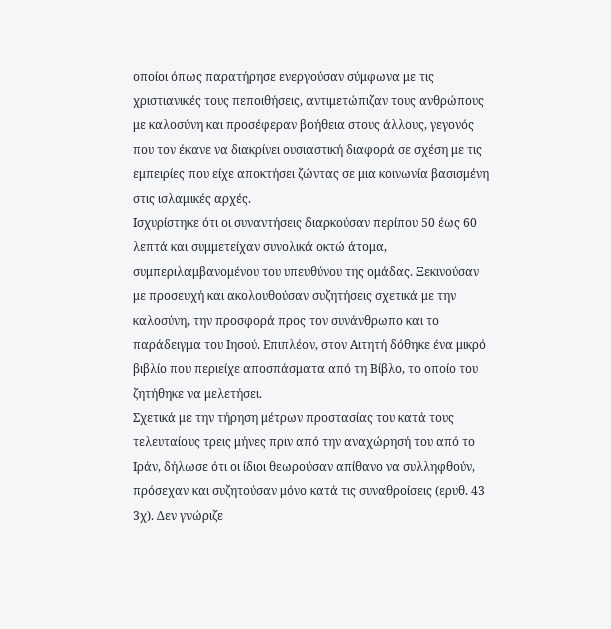οποίοι όπως παρατήρησε ενεργούσαν σύμφωνα με τις χριστιανικές τους πεποιθήσεις, αντιμετώπιζαν τους ανθρώπους με καλοσύνη και προσέφεραν βοήθεια στους άλλους, γεγονός που τον έκανε να διακρίνει ουσιαστική διαφορά σε σχέση με τις εμπειρίες που είχε αποκτήσει ζώντας σε μια κοινωνία βασισμένη στις ισλαμικές αρχές.
Ισχυρίστηκε ότι οι συναντήσεις διαρκούσαν περίπου 50 έως 60 λεπτά και συμμετείχαν συνολικά οκτώ άτομα, συμπεριλαμβανομένου του υπευθύνου της ομάδας. Ξεκινούσαν με προσευχή και ακολουθούσαν συζητήσεις σχετικά με την καλοσύνη, την προσφορά προς τον συνάνθρωπο και το παράδειγμα του Ιησού. Επιπλέον, στον Αιτητή δόθηκε ένα μικρό βιβλίο που περιείχε αποσπάσματα από τη Βίβλο, το οποίο του ζητήθηκε να μελετήσει.
Σχετικά με την τήρηση μέτρων προστασίας του κατά τους τελευταίους τρεις μήνες πριν από την αναχώρησή του από το Ιράν, δήλωσε ότι οι ίδιοι θεωρούσαν απίθανο να συλληφθούν, πρόσεχαν και συζητούσαν μόνο κατά τις συναθροίσεις (ερυθ. 43 3χ). Δεν γνώριζε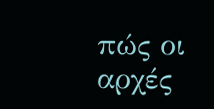πώς οι αρχές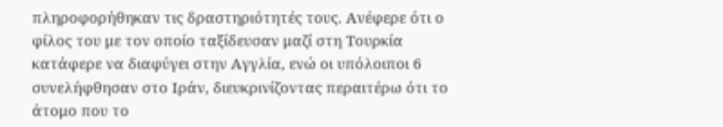πληροφορήθηκαν τις δραστηριότητές τους. Ανέφερε ότι ο φίλος του με τον οποίο ταξίδευσαν μαζί στη Τουρκία κατάφερε να διαφύγει στην Αγγλία, ενώ οι υπόλοιποι 6 συνελήφθησαν στο Ιράν, διευκρινίζοντας περαιτέρω ότι το άτομο που το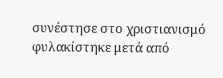συνέστησε στο χριστιανισμό φυλακίστηκε μετά από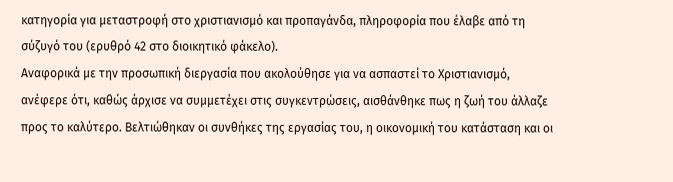κατηγορία για μεταστροφή στο χριστιανισμό και προπαγάνδα, πληροφορία που έλαβε από τη σύζυγό του (ερυθρό 42 στο διοικητικό φάκελο).
Αναφορικά με την προσωπική διεργασία που ακολούθησε για να ασπαστεί το Χριστιανισμό, ανέφερε ότι, καθώς άρχισε να συμμετέχει στις συγκεντρώσεις, αισθάνθηκε πως η ζωή του άλλαζε προς το καλύτερο. Βελτιώθηκαν οι συνθήκες της εργασίας του, η οικονομική του κατάσταση και οι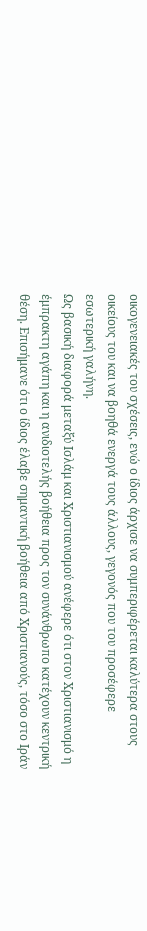οικογενειακές του σχέσεις, ενώ ο ίδιος άρχισε να συμπεριφέρεται καλύτερα στους οικείους του και να βοηθά ενεργά τους άλλους, γεγονός που του προσέφερε εσωτερική γαλήνη.
Ως βασική διαφορά μεταξύ Ισλάμ και Χριστιανισμού ανέφερε ότι στον Χριστιανισμό η έμπρακτη αγάπη και η ανιδιοτελής βοήθεια προς τον συνάνθρωπο κατέχουν κεντρική θέση. Επισήμανε ότι ο ίδιος έλαβε σημαντική βοήθεια από Χριστιανούς, τόσο στο Ιράν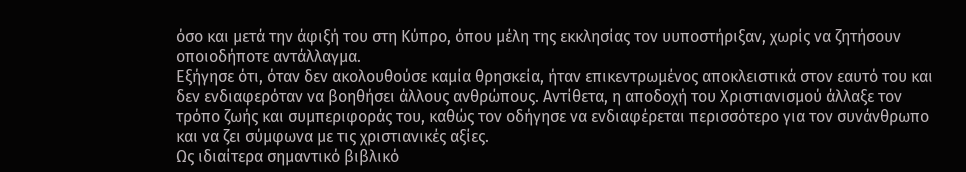όσο και μετά την άφιξή του στη Κύπρο, όπου μέλη της εκκλησίας τον υυποστήριξαν, χωρίς να ζητήσουν οποιοδήποτε αντάλλαγμα.
Εξήγησε ότι, όταν δεν ακολουθούσε καμία θρησκεία, ήταν επικεντρωμένος αποκλειστικά στον εαυτό του και δεν ενδιαφερόταν να βοηθήσει άλλους ανθρώπους. Αντίθετα, η αποδοχή του Χριστιανισμού άλλαξε τον τρόπο ζωής και συμπεριφοράς του, καθώς τον οδήγησε να ενδιαφέρεται περισσότερο για τον συνάνθρωπο και να ζει σύμφωνα με τις χριστιανικές αξίες.
Ως ιδιαίτερα σημαντικό βιβλικό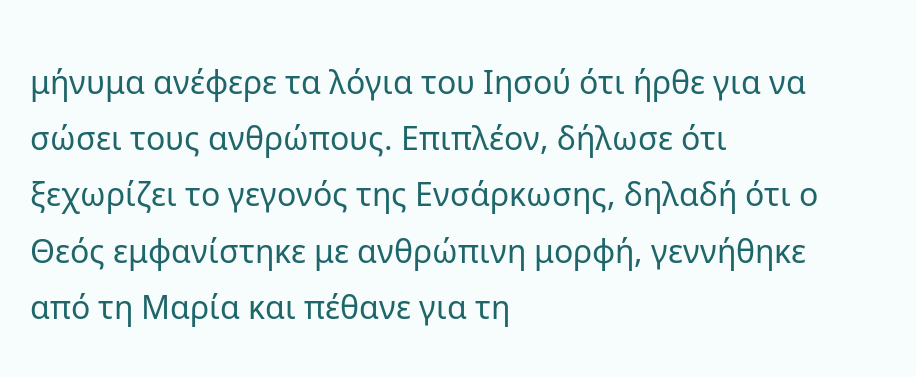μήνυμα ανέφερε τα λόγια του Ιησού ότι ήρθε για να σώσει τους ανθρώπους. Επιπλέον, δήλωσε ότι ξεχωρίζει το γεγονός της Ενσάρκωσης, δηλαδή ότι ο Θεός εμφανίστηκε με ανθρώπινη μορφή, γεννήθηκε από τη Μαρία και πέθανε για τη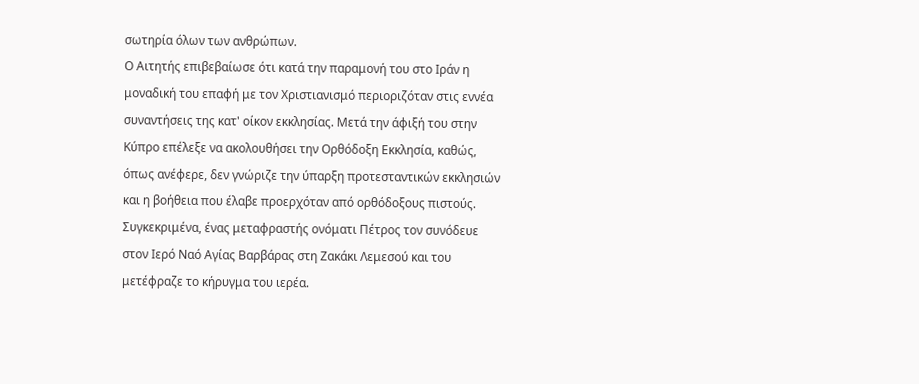σωτηρία όλων των ανθρώπων.
Ο Αιτητής επιβεβαίωσε ότι κατά την παραμονή του στο Ιράν η μοναδική του επαφή με τον Χριστιανισμό περιοριζόταν στις εννέα συναντήσεις της κατ' οίκον εκκλησίας. Μετά την άφιξή του στην Κύπρο επέλεξε να ακολουθήσει την Ορθόδοξη Εκκλησία, καθώς, όπως ανέφερε, δεν γνώριζε την ύπαρξη προτεσταντικών εκκλησιών και η βοήθεια που έλαβε προερχόταν από ορθόδοξους πιστούς. Συγκεκριμένα, ένας μεταφραστής ονόματι Πέτρος τον συνόδευε στον Ιερό Ναό Αγίας Βαρβάρας στη Ζακάκι Λεμεσού και του μετέφραζε το κήρυγμα του ιερέα.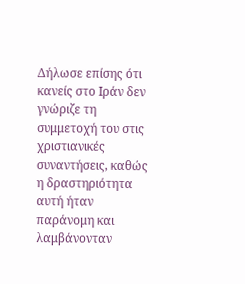Δήλωσε επίσης ότι κανείς στο Ιράν δεν γνώριζε τη συμμετοχή του στις χριστιανικές συναντήσεις, καθώς η δραστηριότητα αυτή ήταν παράνομη και λαμβάνονταν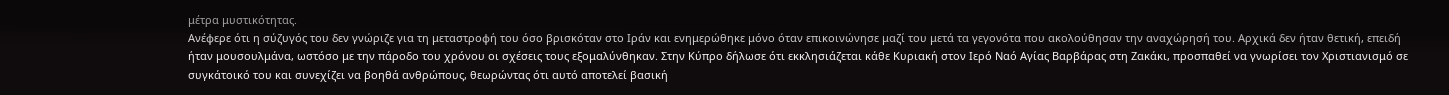μέτρα μυστικότητας.
Ανέφερε ότι η σύζυγός του δεν γνώριζε για τη μεταστροφή του όσο βρισκόταν στο Ιράν και ενημερώθηκε μόνο όταν επικοινώνησε μαζί του μετά τα γεγονότα που ακολούθησαν την αναχώρησή του. Αρχικά δεν ήταν θετική, επειδή ήταν μουσουλμάνα, ωστόσο με την πάροδο του χρόνου οι σχέσεις τους εξομαλύνθηκαν. Στην Κύπρο δήλωσε ότι εκκλησιάζεται κάθε Κυριακή στον Ιερό Ναό Αγίας Βαρβάρας στη Ζακάκι, προσπαθεί να γνωρίσει τον Χριστιανισμό σε συγκάτοικό του και συνεχίζει να βοηθά ανθρώπους, θεωρώντας ότι αυτό αποτελεί βασική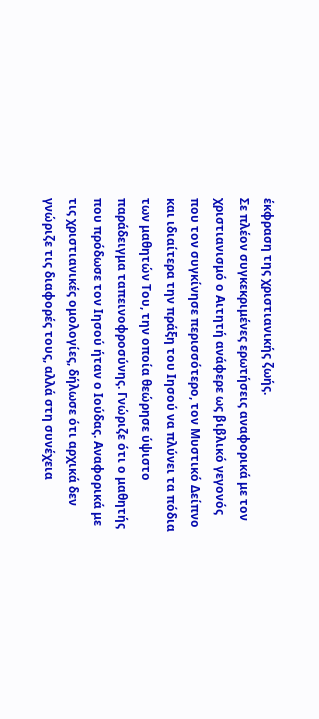έκφραση της χριστιανικής ζωής.
Σε πλέον συγκεκριμένες ερωτήσεις αναφορικά με τον χριστιανισμό ο Αιτητή ανάφερε ως βιβλικό γεγονός που τον συγκίνησε περισσότερο, τον Μυστικό Δείπνο και ιδιαίτερα την πράξη του Ιησού να πλύνει τα πόδια των μαθητών Του, την οποία θεώρησε ύψιστο παράδειγμα ταπεινοφροσύνης. Γνώριζε ότι ο μαθητής που πρόδωσε τον Ιησού ήταν ο Ιούδας. Αναφορικά με τις χριστιανικές ομολογίες, δήλωσε ότι αρχικά δεν γνώριζε τις διαφορές τους, αλλά στη συνέχεια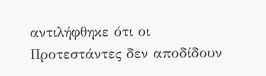αντιλήφθηκε ότι οι Προτεστάντες δεν αποδίδουν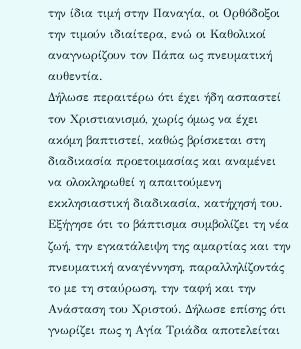την ίδια τιμή στην Παναγία, οι Ορθόδοξοι την τιμούν ιδιαίτερα, ενώ οι Καθολικοί αναγνωρίζουν τον Πάπα ως πνευματική αυθεντία.
Δήλωσε περαιτέρω ότι έχει ήδη ασπαστεί τον Χριστιανισμό, χωρίς όμως να έχει ακόμη βαπτιστεί, καθώς βρίσκεται στη διαδικασία προετοιμασίας και αναμένει να ολοκληρωθεί η απαιτούμενη εκκλησιαστική διαδικασία, κατήχησή του. Εξήγησε ότι το βάπτισμα συμβολίζει τη νέα ζωή, την εγκατάλειψη της αμαρτίας και την πνευματική αναγέννηση, παραλληλίζοντάς το με τη σταύρωση, την ταφή και την Ανάσταση του Χριστού. Δήλωσε επίσης ότι γνωρίζει πως η Αγία Τριάδα αποτελείται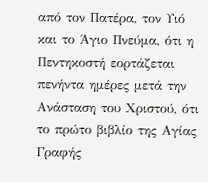από τον Πατέρα, τον Υιό και το Άγιο Πνεύμα, ότι η Πεντηκοστή εορτάζεται πενήντα ημέρες μετά την Ανάσταση του Χριστού, ότι το πρώτο βιβλίο της Αγίας Γραφής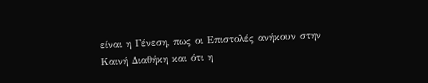είναι η Γένεση, πως οι Επιστολές ανήκουν στην Καινή Διαθήκη και ότι η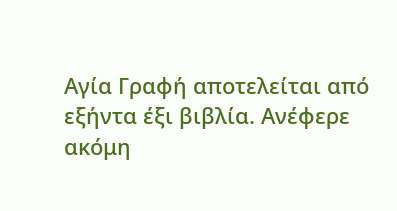Αγία Γραφή αποτελείται από εξήντα έξι βιβλία. Ανέφερε ακόμη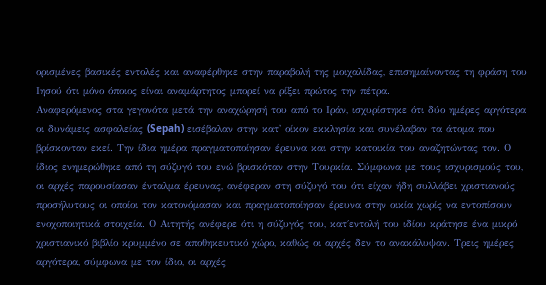ορισμένες βασικές εντολές και αναφέρθηκε στην παραβολή της μοιχαλίδας, επισημαίνοντας τη φράση του Ιησού ότι μόνο όποιος είναι αναμάρτητος μπορεί να ρίξει πρώτος την πέτρα.
Αναφερόμενος στα γεγονότα μετά την αναχώρησή του από το Ιράν, ισχυρίστηκε ότι δύο ημέρες αργότερα οι δυνάμεις ασφαλείας (Sepah) εισέβαλαν στην κατ' οίκον εκκλησία και συνέλαβαν τα άτομα που βρίσκονταν εκεί. Την ίδια ημέρα πραγματοποίησαν έρευνα και στην κατοικία του αναζητώντας τον. Ο ίδιος ενημερώθηκε από τη σύζυγό του ενώ βρισκόταν στην Τουρκία. Σύμφωνα με τους ισχυρισμούς του, οι αρχές παρουσίασαν ένταλμα έρευνας, ανέφεραν στη σύζυγό του ότι είχαν ήδη συλλάβει χριστιανούς προσήλυτους οι οποίοι τον κατονόμασαν και πραγματοποίησαν έρευνα στην οικία χωρίς να εντοπίσουν ενοχοποιητικά στοιχεία. Ο Αιτητής ανέφερε ότι η σύζυγός του, κατ΄εντολή του ιδίου κράτησε ένα μικρό χριστιανικό βιβλίο κρυμμένο σε αποθηκευτικό χώρο, καθώς οι αρχές δεν το ανακάλυψαν. Τρεις ημέρες αργότερα, σύμφωνα με τον ίδιο, οι αρχές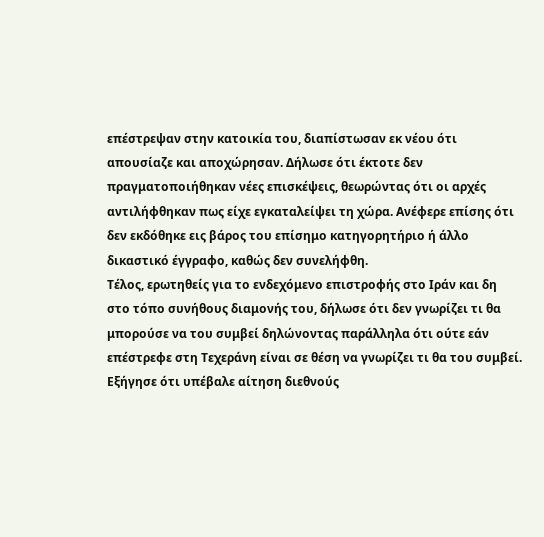επέστρεψαν στην κατοικία του, διαπίστωσαν εκ νέου ότι απουσίαζε και αποχώρησαν. Δήλωσε ότι έκτοτε δεν πραγματοποιήθηκαν νέες επισκέψεις, θεωρώντας ότι οι αρχές αντιλήφθηκαν πως είχε εγκαταλείψει τη χώρα. Ανέφερε επίσης ότι δεν εκδόθηκε εις βάρος του επίσημο κατηγορητήριο ή άλλο δικαστικό έγγραφο, καθώς δεν συνελήφθη.
Τέλος, ερωτηθείς για το ενδεχόμενο επιστροφής στο Ιράν και δη στο τόπο συνήθους διαμονής του, δήλωσε ότι δεν γνωρίζει τι θα μπορούσε να του συμβεί δηλώνοντας παράλληλα ότι ούτε εάν επέστρεφε στη Τεχεράνη είναι σε θέση να γνωρίζει τι θα του συμβεί. Εξήγησε ότι υπέβαλε αίτηση διεθνούς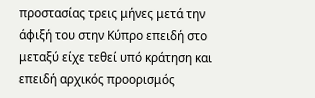προστασίας τρεις μήνες μετά την άφιξή του στην Κύπρο επειδή στο μεταξύ είχε τεθεί υπό κράτηση και επειδή αρχικός προορισμός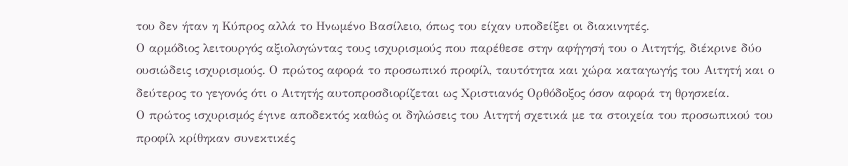του δεν ήταν η Κύπρος αλλά το Ηνωμένο Βασίλειο, όπως του είχαν υποδείξει οι διακινητές.
Ο αρμόδιος λειτουργός αξιολογώντας τους ισχυρισμούς που παρέθεσε στην αφήγησή του ο Αιτητής, διέκρινε δύο ουσιώδεις ισχυρισμούς. Ο πρώτος αφορά το προσωπικό προφίλ, ταυτότητα και χώρα καταγωγής του Αιτητή και ο δεύτερος το γεγονός ότι ο Αιτητής αυτοπροσδιορίζεται ως Χριστιανός Ορθόδοξος όσον αφορά τη θρησκεία.
Ο πρώτος ισχυρισμός έγινε αποδεκτός καθώς οι δηλώσεις του Αιτητή σχετικά με τα στοιχεία του προσωπικού του προφίλ κρίθηκαν συνεκτικές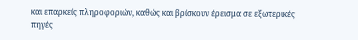και επαρκείς πληροφοριών, καθώς και βρίσκουν έρεισμα σε εξωτερικές πηγές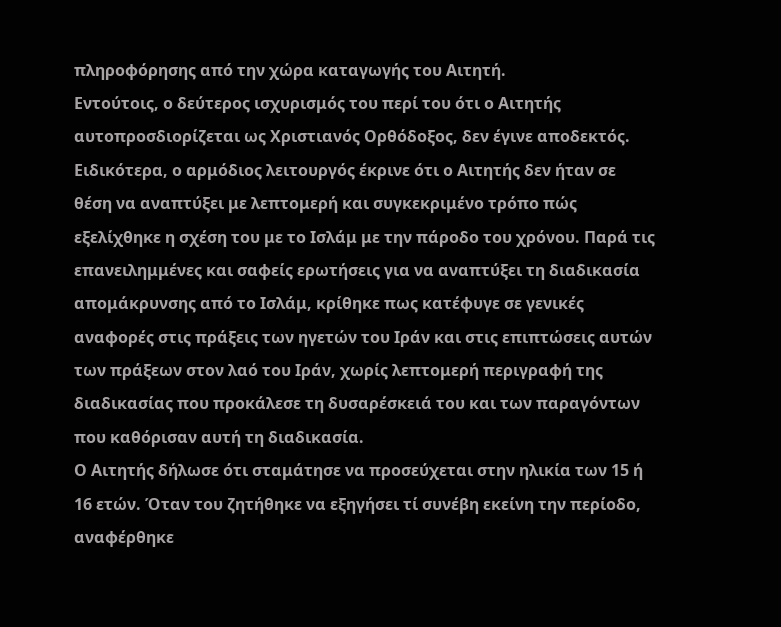πληροφόρησης από την χώρα καταγωγής του Αιτητή.
Εντούτοις, ο δεύτερος ισχυρισμός του περί του ότι ο Αιτητής αυτοπροσδιορίζεται ως Χριστιανός Ορθόδοξος, δεν έγινε αποδεκτός. Ειδικότερα, ο αρμόδιος λειτουργός έκρινε ότι ο Αιτητής δεν ήταν σε θέση να αναπτύξει με λεπτομερή και συγκεκριμένο τρόπο πώς εξελίχθηκε η σχέση του με το Ισλάμ με την πάροδο του χρόνου. Παρά τις επανειλημμένες και σαφείς ερωτήσεις για να αναπτύξει τη διαδικασία απομάκρυνσης από το Ισλάμ, κρίθηκε πως κατέφυγε σε γενικές αναφορές στις πράξεις των ηγετών του Ιράν και στις επιπτώσεις αυτών των πράξεων στον λαό του Ιράν, χωρίς λεπτομερή περιγραφή της διαδικασίας που προκάλεσε τη δυσαρέσκειά του και των παραγόντων που καθόρισαν αυτή τη διαδικασία.
Ο Αιτητής δήλωσε ότι σταμάτησε να προσεύχεται στην ηλικία των 15 ή 16 ετών. Όταν του ζητήθηκε να εξηγήσει τί συνέβη εκείνη την περίοδο, αναφέρθηκε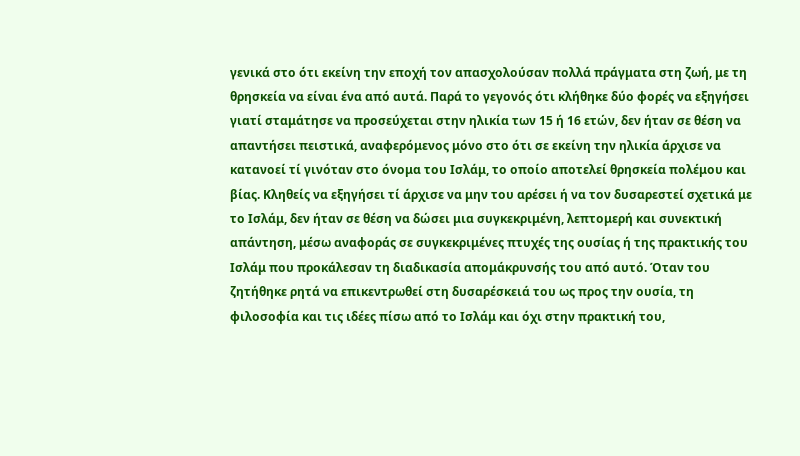γενικά στο ότι εκείνη την εποχή τον απασχολούσαν πολλά πράγματα στη ζωή, με τη θρησκεία να είναι ένα από αυτά. Παρά το γεγονός ότι κλήθηκε δύο φορές να εξηγήσει γιατί σταμάτησε να προσεύχεται στην ηλικία των 15 ή 16 ετών, δεν ήταν σε θέση να απαντήσει πειστικά, αναφερόμενος μόνο στο ότι σε εκείνη την ηλικία άρχισε να κατανοεί τί γινόταν στο όνομα του Ισλάμ, το οποίο αποτελεί θρησκεία πολέμου και βίας. Κληθείς να εξηγήσει τί άρχισε να μην του αρέσει ή να τον δυσαρεστεί σχετικά με το Ισλάμ, δεν ήταν σε θέση να δώσει μια συγκεκριμένη, λεπτομερή και συνεκτική απάντηση, μέσω αναφοράς σε συγκεκριμένες πτυχές της ουσίας ή της πρακτικής του Ισλάμ που προκάλεσαν τη διαδικασία απομάκρυνσής του από αυτό. Όταν του ζητήθηκε ρητά να επικεντρωθεί στη δυσαρέσκειά του ως προς την ουσία, τη φιλοσοφία και τις ιδέες πίσω από το Ισλάμ και όχι στην πρακτική του,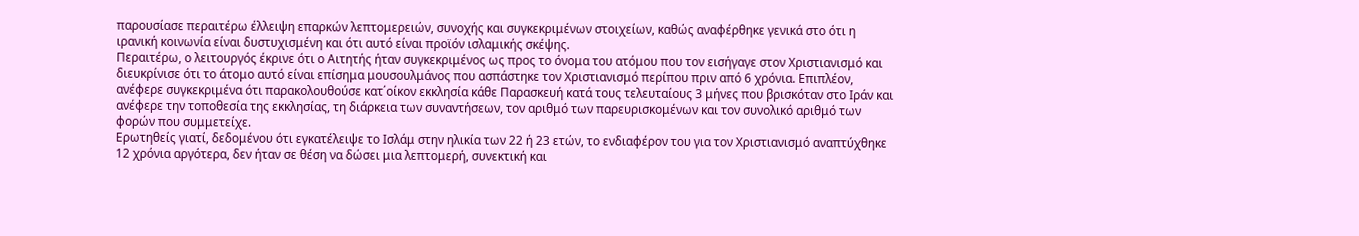παρουσίασε περαιτέρω έλλειψη επαρκών λεπτομερειών, συνοχής και συγκεκριμένων στοιχείων, καθώς αναφέρθηκε γενικά στο ότι η ιρανική κοινωνία είναι δυστυχισμένη και ότι αυτό είναι προϊόν ισλαμικής σκέψης.
Περαιτέρω, ο λειτουργός έκρινε ότι ο Αιτητής ήταν συγκεκριμένος ως προς το όνομα του ατόμου που τον εισήγαγε στον Χριστιανισμό και διευκρίνισε ότι το άτομο αυτό είναι επίσημα μουσουλμάνος που ασπάστηκε τον Χριστιανισμό περίπου πριν από 6 χρόνια. Επιπλέον, ανέφερε συγκεκριμένα ότι παρακολουθούσε κατ΄οίκον εκκλησία κάθε Παρασκευή κατά τους τελευταίους 3 μήνες που βρισκόταν στο Ιράν και ανέφερε την τοποθεσία της εκκλησίας, τη διάρκεια των συναντήσεων, τον αριθμό των παρευρισκομένων και τον συνολικό αριθμό των φορών που συμμετείχε.
Ερωτηθείς γιατί, δεδομένου ότι εγκατέλειψε το Ισλάμ στην ηλικία των 22 ή 23 ετών, το ενδιαφέρον του για τον Χριστιανισμό αναπτύχθηκε 12 χρόνια αργότερα, δεν ήταν σε θέση να δώσει μια λεπτομερή, συνεκτική και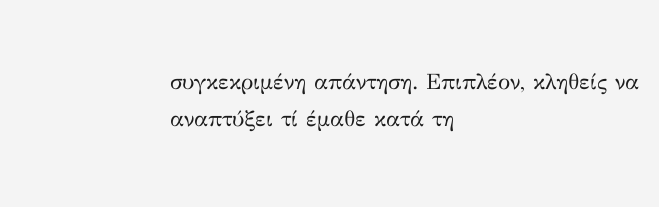συγκεκριμένη απάντηση. Επιπλέον, κληθείς να αναπτύξει τί έμαθε κατά τη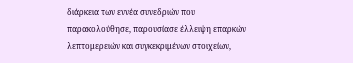διάρκεια των εννέα συνεδριών που παρακολούθησε, παρουσίασε έλλειψη επαρκών λεπτομερειών και συγκεκριμένων στοιχείων,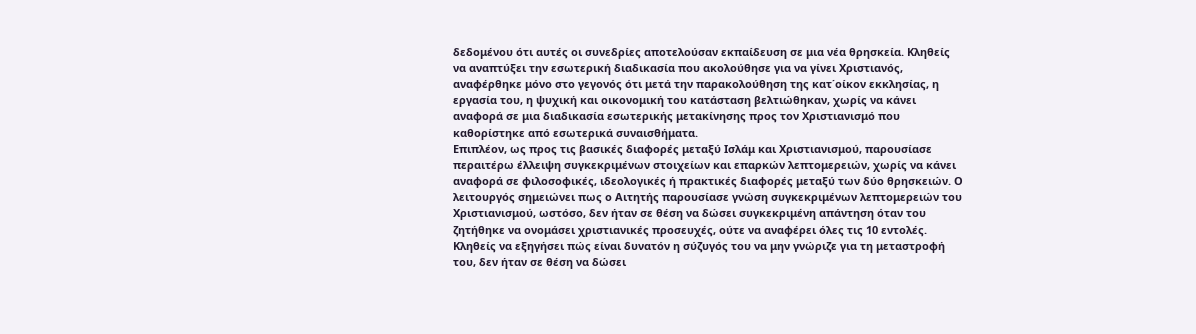δεδομένου ότι αυτές οι συνεδρίες αποτελούσαν εκπαίδευση σε μια νέα θρησκεία. Κληθείς να αναπτύξει την εσωτερική διαδικασία που ακολούθησε για να γίνει Χριστιανός, αναφέρθηκε μόνο στο γεγονός ότι μετά την παρακολούθηση της κατ΄οίκον εκκλησίας, η εργασία του, η ψυχική και οικονομική του κατάσταση βελτιώθηκαν, χωρίς να κάνει αναφορά σε μια διαδικασία εσωτερικής μετακίνησης προς τον Χριστιανισμό που καθορίστηκε από εσωτερικά συναισθήματα.
Επιπλέον, ως προς τις βασικές διαφορές μεταξύ Ισλάμ και Χριστιανισμού, παρουσίασε περαιτέρω έλλειψη συγκεκριμένων στοιχείων και επαρκών λεπτομερειών, χωρίς να κάνει αναφορά σε φιλοσοφικές, ιδεολογικές ή πρακτικές διαφορές μεταξύ των δύο θρησκειών. Ο λειτουργός σημειώνει πως ο Αιτητής παρουσίασε γνώση συγκεκριμένων λεπτομερειών του Χριστιανισμού, ωστόσο, δεν ήταν σε θέση να δώσει συγκεκριμένη απάντηση όταν του ζητήθηκε να ονομάσει χριστιανικές προσευχές, ούτε να αναφέρει όλες τις 10 εντολές.
Κληθείς να εξηγήσει πώς είναι δυνατόν η σύζυγός του να μην γνώριζε για τη μεταστροφή του, δεν ήταν σε θέση να δώσει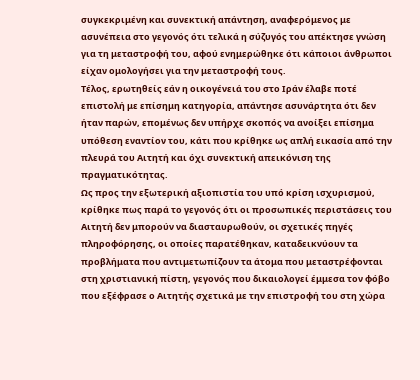συγκεκριμένη και συνεκτική απάντηση, αναφερόμενος με ασυνέπεια στο γεγονός ότι τελικά η σύζυγός του απέκτησε γνώση για τη μεταστροφή του, αφού ενημερώθηκε ότι κάποιοι άνθρωποι είχαν ομολογήσει για την μεταστροφή τους.
Τέλος, ερωτηθείς εάν η οικογένειά του στο Ιράν έλαβε ποτέ επιστολή με επίσημη κατηγορία, απάντησε ασυνάρτητα ότι δεν ήταν παρών, επομένως δεν υπήρχε σκοπός να ανοίξει επίσημα υπόθεση εναντίον του, κάτι που κρίθηκε ως απλή εικασία από την πλευρά του Αιτητή και όχι συνεκτική απεικόνιση της πραγματικότητας.
Ως προς την εξωτερική αξιοπιστία του υπό κρίση ισχυρισμού, κρίθηκε πως παρά το γεγονός ότι οι προσωπικές περιστάσεις του Αιτητή δεν μπορούν να διασταυρωθούν, οι σχετικές πηγές πληροφόρησης, οι οποίες παρατέθηκαν, καταδεικνύουν τα προβλήματα που αντιμετωπίζουν τα άτομα που μεταστρέφονται στη χριστιανική πίστη, γεγονός που δικαιολογεί έμμεσα τον φόβο που εξέφρασε ο Αιτητής σχετικά με την επιστροφή του στη χώρα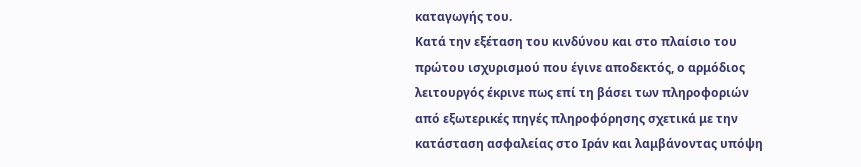καταγωγής του.
Κατά την εξέταση του κινδύνου και στο πλαίσιο τoυ πρώτου ισχυρισμού που έγινε αποδεκτός, ο αρμόδιος λειτουργός έκρινε πως επί τη βάσει των πληροφοριών από εξωτερικές πηγές πληροφόρησης σχετικά με την κατάσταση ασφαλείας στο Ιράν και λαμβάνοντας υπόψη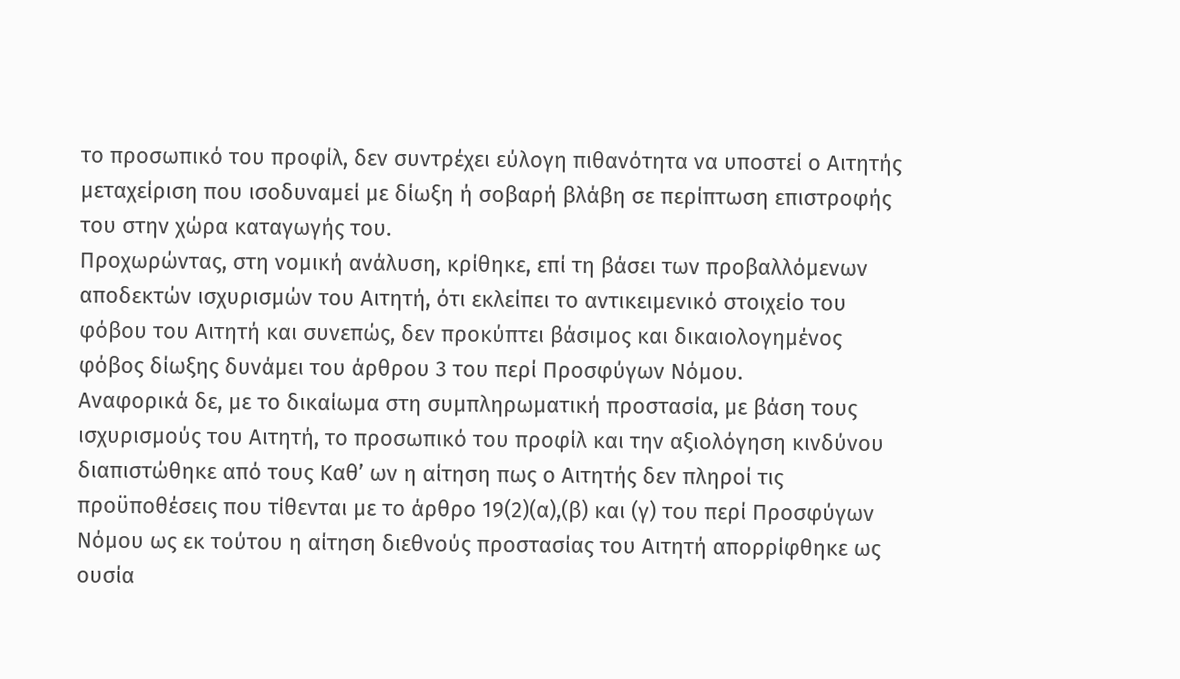το προσωπικό του προφίλ, δεν συντρέχει εύλογη πιθανότητα να υποστεί ο Αιτητής μεταχείριση που ισοδυναμεί με δίωξη ή σοβαρή βλάβη σε περίπτωση επιστροφής του στην χώρα καταγωγής του.
Προχωρώντας, στη νομική ανάλυση, κρίθηκε, επί τη βάσει των προβαλλόμενων αποδεκτών ισχυρισμών του Αιτητή, ότι εκλείπει το αντικειμενικό στοιχείο του φόβου του Αιτητή και συνεπώς, δεν προκύπτει βάσιμος και δικαιολογημένος φόβος δίωξης δυνάμει του άρθρου 3 του περί Προσφύγων Νόμου.
Αναφορικά δε, με το δικαίωμα στη συμπληρωματική προστασία, με βάση τους ισχυρισμούς του Αιτητή, το προσωπικό του προφίλ και την αξιολόγηση κινδύνου διαπιστώθηκε από τους Καθ’ ων η αίτηση πως ο Αιτητής δεν πληροί τις προϋποθέσεις που τίθενται με το άρθρο 19(2)(α),(β) και (γ) του περί Προσφύγων Νόμου ως εκ τούτου η αίτηση διεθνούς προστασίας του Αιτητή απορρίφθηκε ως ουσία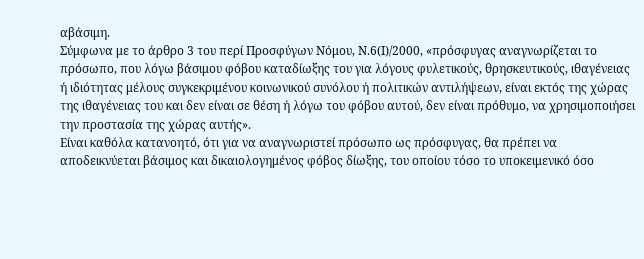αβάσιμη.
Σύμφωνα με το άρθρο 3 του περί Προσφύγων Νόμου, Ν.6(Ι)/2000, «πρόσφυγας αναγνωρίζεται το πρόσωπο, που λόγω βάσιμου φόβου καταδίωξης του για λόγους φυλετικούς, θρησκευτικούς, ιθαγένειας ή ιδιότητας μέλους συγκεκριμένου κοινωνικού συνόλου ή πολιτικών αντιλήψεων, είναι εκτός της χώρας της ιθαγένειας του και δεν είναι σε θέση ή λόγω του φόβου αυτού, δεν είναι πρόθυμο, να χρησιμοποιήσει την προστασία της χώρας αυτής».
Είναι καθόλα κατανοητό, ότι για να αναγνωριστεί πρόσωπο ως πρόσφυγας, θα πρέπει να αποδεικνύεται βάσιμος και δικαιολογημένος φόβος δίωξης, του οποίου τόσο το υποκειμενικό όσο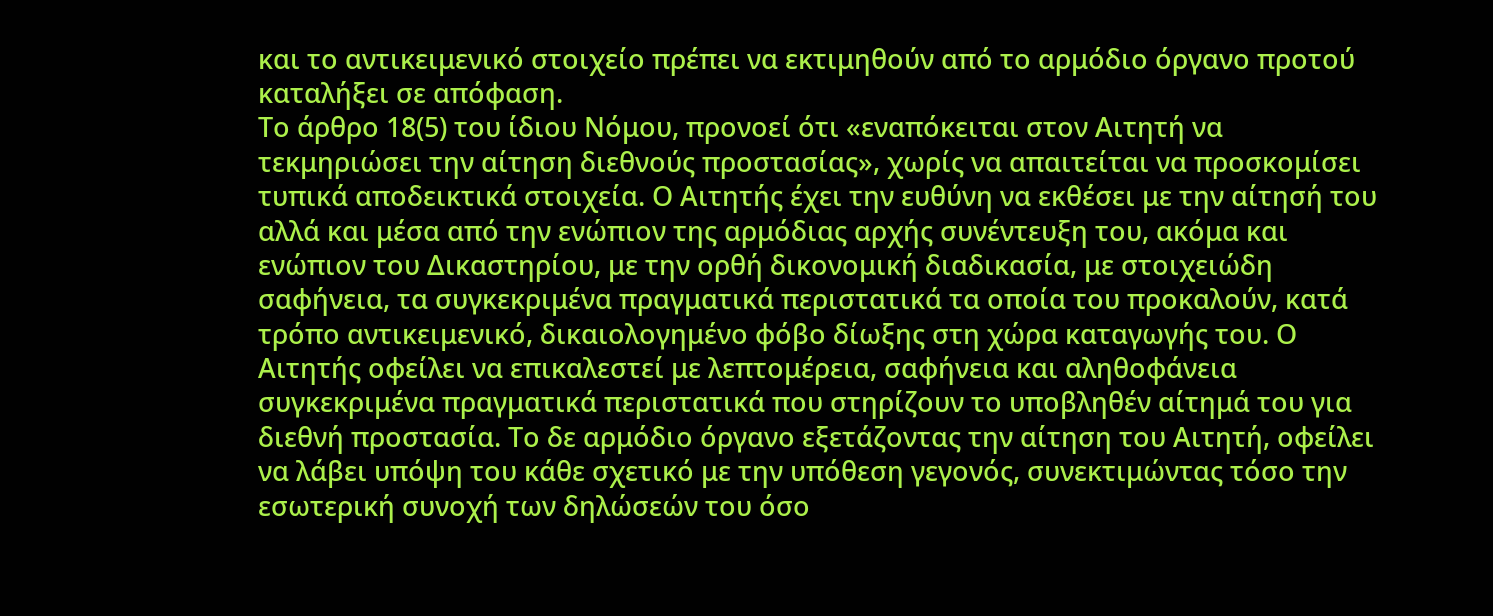και το αντικειμενικό στοιχείο πρέπει να εκτιμηθούν από το αρμόδιο όργανο προτού καταλήξει σε απόφαση.
Το άρθρο 18(5) του ίδιου Νόμου, προνοεί ότι «εναπόκειται στον Αιτητή να τεκμηριώσει την αίτηση διεθνούς προστασίας», χωρίς να απαιτείται να προσκομίσει τυπικά αποδεικτικά στοιχεία. Ο Αιτητής έχει την ευθύνη να εκθέσει με την αίτησή του αλλά και μέσα από την ενώπιον της αρμόδιας αρχής συνέντευξη του, ακόμα και ενώπιον του Δικαστηρίου, με την ορθή δικονομική διαδικασία, με στοιχειώδη σαφήνεια, τα συγκεκριμένα πραγματικά περιστατικά τα οποία του προκαλούν, κατά τρόπο αντικειμενικό, δικαιολογημένο φόβο δίωξης στη χώρα καταγωγής του. Ο Αιτητής οφείλει να επικαλεστεί με λεπτομέρεια, σαφήνεια και αληθοφάνεια συγκεκριμένα πραγματικά περιστατικά που στηρίζουν το υποβληθέν αίτημά του για διεθνή προστασία. Το δε αρμόδιο όργανο εξετάζοντας την αίτηση του Αιτητή, οφείλει να λάβει υπόψη του κάθε σχετικό με την υπόθεση γεγονός, συνεκτιμώντας τόσο την εσωτερική συνοχή των δηλώσεών του όσο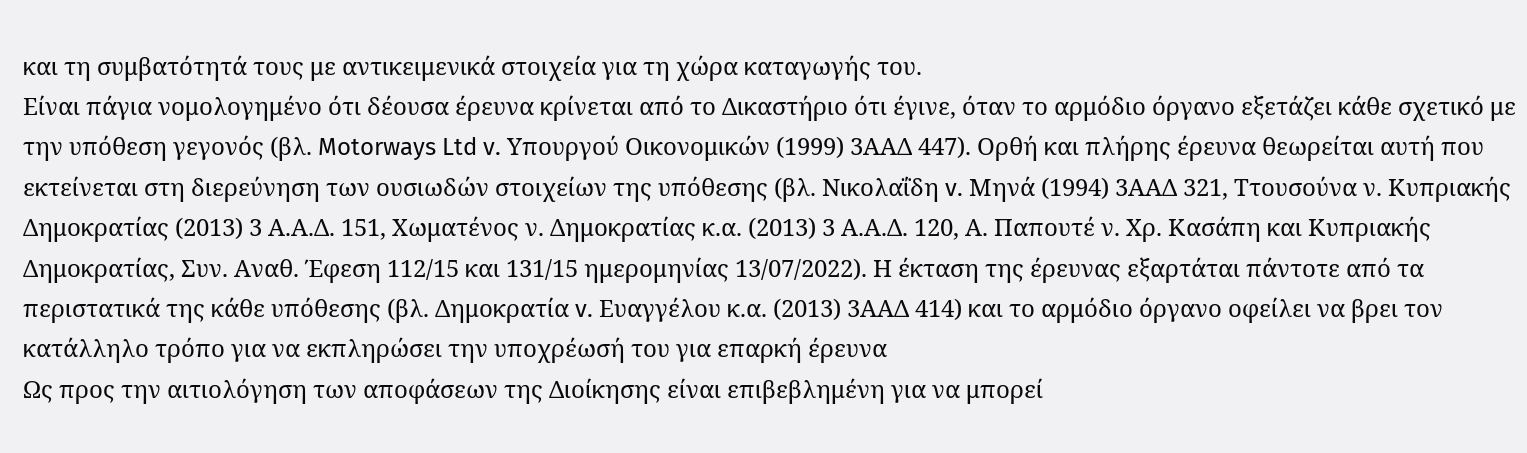και τη συμβατότητά τους με αντικειμενικά στοιχεία για τη χώρα καταγωγής του.
Είναι πάγια νομολογημένο ότι δέουσα έρευνα κρίνεται από το Δικαστήριο ότι έγινε, όταν το αρμόδιο όργανο εξετάζει κάθε σχετικό με την υπόθεση γεγονός (βλ. Motorways Ltd v. Υπουργού Οικονομικών (1999) 3ΑΑΔ 447). Ορθή και πλήρης έρευνα θεωρείται αυτή που εκτείνεται στη διερεύνηση των ουσιωδών στοιχείων της υπόθεσης (βλ. Νικολαΐδη v. Μηνά (1994) 3ΑΑΔ 321, Ττουσούνα ν. Κυπριακής Δημοκρατίας (2013) 3 Α.Α.Δ. 151, Χωματένος ν. Δημοκρατίας κ.α. (2013) 3 Α.Α.Δ. 120, Α. Παπουτέ ν. Χρ. Κασάπη και Κυπριακής Δημοκρατίας, Συν. Αναθ. Έφεση 112/15 και 131/15 ημερομηνίας 13/07/2022). Η έκταση της έρευνας εξαρτάται πάντοτε από τα περιστατικά της κάθε υπόθεσης (βλ. Δημοκρατία v. Ευαγγέλου κ.α. (2013) 3ΑΑΔ 414) και το αρμόδιο όργανο οφείλει να βρει τον κατάλληλο τρόπο για να εκπληρώσει την υποχρέωσή του για επαρκή έρευνα
Ως προς την αιτιολόγηση των αποφάσεων της Διοίκησης είναι επιβεβλημένη για να μπορεί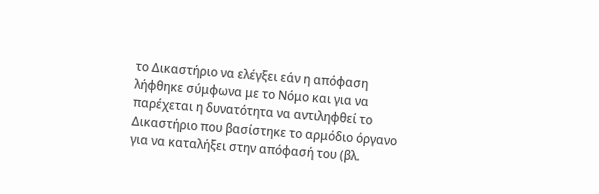το Δικαστήριο να ελέγξει εάν η απόφαση λήφθηκε σύμφωνα με το Νόμο και για να παρέχεται η δυνατότητα να αντιληφθεί το Δικαστήριο που βασίστηκε το αρμόδιο όργανο για να καταλήξει στην απόφασή του (βλ.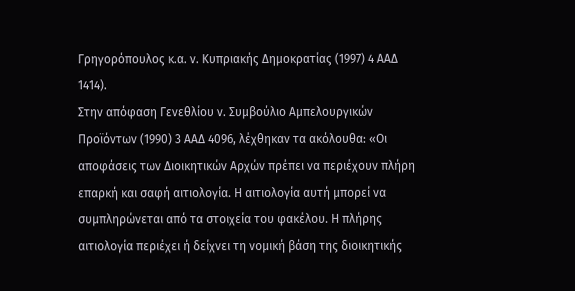Γρηγορόπουλος κ.α. ν. Κυπριακής Δημοκρατίας (1997) 4 ΑΑΔ 1414).
Στην απόφαση Γενεθλίου ν. Συμβούλιο Αμπελουργικών Προϊόντων (1990) 3 ΑΑΔ 4096, λέχθηκαν τα ακόλουθα: «Οι αποφάσεις των Διοικητικών Αρχών πρέπει να περιέχουν πλήρη επαρκή και σαφή αιτιολογία. Η αιτιολογία αυτή μπορεί να συμπληρώνεται από τα στοιχεία του φακέλου. Η πλήρης αιτιολογία περιέχει ή δείχνει τη νομική βάση της διοικητικής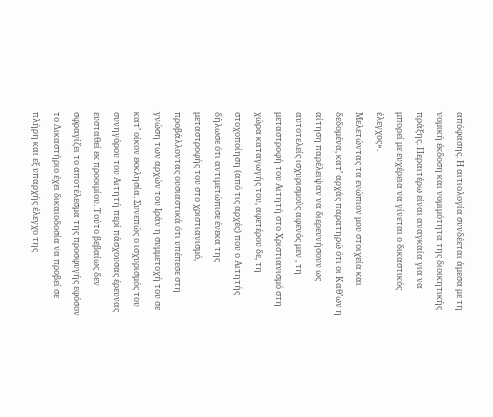απόφασης. Η αιτιολογία συνδέεται άμεσα με τη νομική έκδοση και νομιμότητα της διοικητικής πράξης. Περαιτέρω είναι αναγκαία για να μπορεί με ευχέρεια να γίνεται ο δικαστικός έλεγχος».
Μελετώντας τα ενώπιον μου στοιχεία και δεδομένα, κατ’ αρχάς παρατηρώ ότι οι Καθ’ων η αίτηση παρέλειψαν να διερευνήσουν ως αυτοτελείς ισχυρισμούς αφενός μεν , τη μεταστροφή του Αιτητή στο Χριστιανισμό στη χώρα καταγωγής του, αφετέρου δε, τη στοχοποίηση (από τις αρχές) που ο Αιτητής δήλωσε ότι αντιμετώπισε ένεκα της μεταστροφής του στο χριστιανισμό, προβάλλοντας ουσιαστικά ότι υπέπεσε στη γνώση των αρχών του Ιράν η συμμετοχή του σε κατ’ οίκον εκκλησία. Συνεπώς ο ισχυρισμός του συνηγόρου του Αιτητή περί πάσχουσας έρευνας ευσταθεί εκ προοιμίου. Τούτο βεβαίως δεν σφραγίζει το αποτέλεσμα της προσφυγής εφόσον το Δικαστήριο έχει δικαιοδοσία να προβεί σε πλήρη και εξ υπαρχής έλεγχο της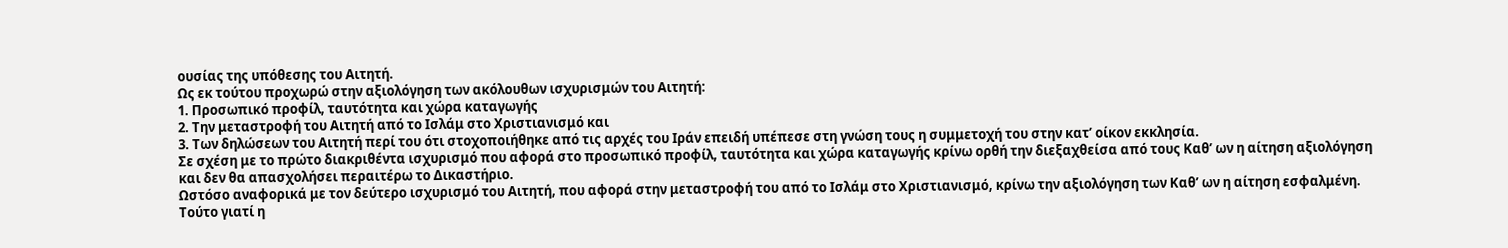ουσίας της υπόθεσης του Αιτητή.
Ως εκ τούτου προχωρώ στην αξιολόγηση των ακόλουθων ισχυρισμών του Αιτητή:
1. Προσωπικό προφίλ, ταυτότητα και χώρα καταγωγής
2. Την μεταστροφή του Αιτητή από το Ισλάμ στο Χριστιανισμό και
3. Των δηλώσεων του Αιτητή περί του ότι στοχοποιήθηκε από τις αρχές του Ιράν επειδή υπέπεσε στη γνώση τους η συμμετοχή του στην κατ’ οίκον εκκλησία.
Σε σχέση με το πρώτο διακριθέντα ισχυρισμό που αφορά στο προσωπικό προφίλ, ταυτότητα και χώρα καταγωγής κρίνω ορθή την διεξαχθείσα από τους Καθ’ ων η αίτηση αξιολόγηση και δεν θα απασχολήσει περαιτέρω το Δικαστήριο.
Ωστόσο αναφορικά με τον δεύτερο ισχυρισμό του Αιτητή, που αφορά στην μεταστροφή του από το Ισλάμ στο Χριστιανισμό, κρίνω την αξιολόγηση των Καθ’ ων η αίτηση εσφαλμένη.
Τούτο γιατί η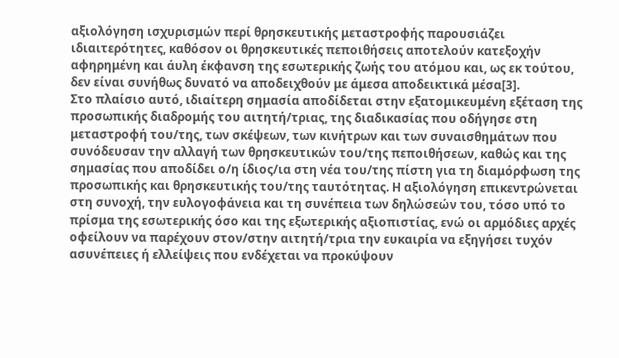αξιολόγηση ισχυρισμών περί θρησκευτικής μεταστροφής παρουσιάζει ιδιαιτερότητες, καθόσον οι θρησκευτικές πεποιθήσεις αποτελούν κατεξοχήν αφηρημένη και άυλη έκφανση της εσωτερικής ζωής του ατόμου και, ως εκ τούτου, δεν είναι συνήθως δυνατό να αποδειχθούν με άμεσα αποδεικτικά μέσα[3].
Στο πλαίσιο αυτό, ιδιαίτερη σημασία αποδίδεται στην εξατομικευμένη εξέταση της προσωπικής διαδρομής του αιτητή/τριας, της διαδικασίας που οδήγησε στη μεταστροφή του/της, των σκέψεων, των κινήτρων και των συναισθημάτων που συνόδευσαν την αλλαγή των θρησκευτικών του/της πεποιθήσεων, καθώς και της σημασίας που αποδίδει ο/η ίδιος/ια στη νέα του/της πίστη για τη διαμόρφωση της προσωπικής και θρησκευτικής του/της ταυτότητας. Η αξιολόγηση επικεντρώνεται στη συνοχή, την ευλογοφάνεια και τη συνέπεια των δηλώσεών του, τόσο υπό το πρίσμα της εσωτερικής όσο και της εξωτερικής αξιοπιστίας, ενώ οι αρμόδιες αρχές οφείλουν να παρέχουν στον/στην αιτητή/τρια την ευκαιρία να εξηγήσει τυχόν ασυνέπειες ή ελλείψεις που ενδέχεται να προκύψουν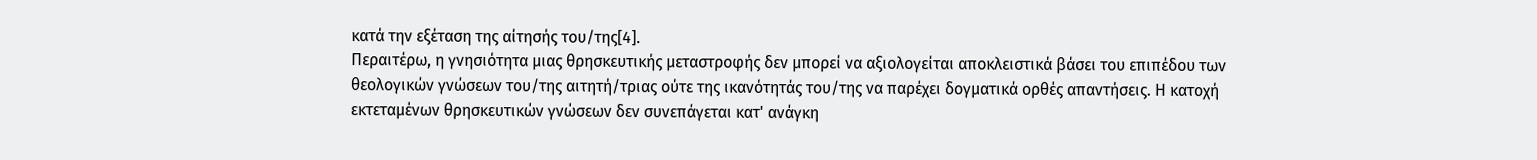κατά την εξέταση της αίτησής του/της[4].
Περαιτέρω, η γνησιότητα μιας θρησκευτικής μεταστροφής δεν μπορεί να αξιολογείται αποκλειστικά βάσει του επιπέδου των θεολογικών γνώσεων του/της αιτητή/τριας ούτε της ικανότητάς του/της να παρέχει δογματικά ορθές απαντήσεις. Η κατοχή εκτεταμένων θρησκευτικών γνώσεων δεν συνεπάγεται κατ' ανάγκη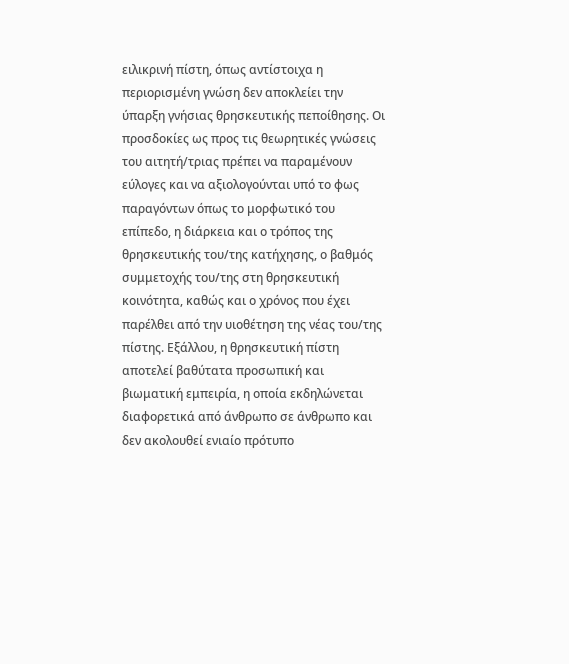ειλικρινή πίστη, όπως αντίστοιχα η περιορισμένη γνώση δεν αποκλείει την ύπαρξη γνήσιας θρησκευτικής πεποίθησης. Οι προσδοκίες ως προς τις θεωρητικές γνώσεις του αιτητή/τριας πρέπει να παραμένουν εύλογες και να αξιολογούνται υπό το φως παραγόντων όπως το μορφωτικό του επίπεδο, η διάρκεια και ο τρόπος της θρησκευτικής του/της κατήχησης, ο βαθμός συμμετοχής του/της στη θρησκευτική κοινότητα, καθώς και ο χρόνος που έχει παρέλθει από την υιοθέτηση της νέας του/της πίστης. Εξάλλου, η θρησκευτική πίστη αποτελεί βαθύτατα προσωπική και βιωματική εμπειρία, η οποία εκδηλώνεται διαφορετικά από άνθρωπο σε άνθρωπο και δεν ακολουθεί ενιαίο πρότυπο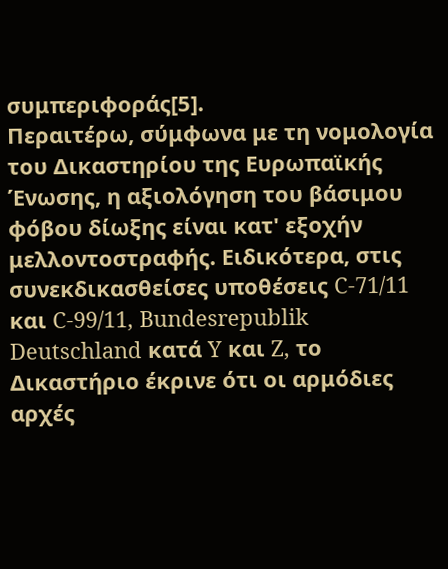συμπεριφοράς[5].
Περαιτέρω, σύμφωνα με τη νομολογία του Δικαστηρίου της Ευρωπαϊκής Ένωσης, η αξιολόγηση του βάσιμου φόβου δίωξης είναι κατ' εξοχήν μελλοντοστραφής. Ειδικότερα, στις συνεκδικασθείσες υποθέσεις C-71/11 και C-99/11, Bundesrepublik Deutschland κατά Y και Z, το Δικαστήριο έκρινε ότι οι αρμόδιες αρχές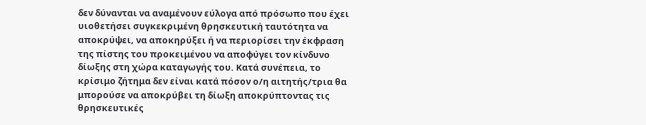δεν δύνανται να αναμένουν εύλογα από πρόσωπο που έχει υιοθετήσει συγκεκριμένη θρησκευτική ταυτότητα να αποκρύψει, να αποκηρύξει ή να περιορίσει την έκφραση της πίστης του προκειμένου να αποφύγει τον κίνδυνο δίωξης στη χώρα καταγωγής του. Κατά συνέπεια, το κρίσιμο ζήτημα δεν είναι κατά πόσον ο/η αιτητής/τρια θα μπορούσε να αποκρύβει τη δίωξη αποκρύπτοντας τις θρησκευτικές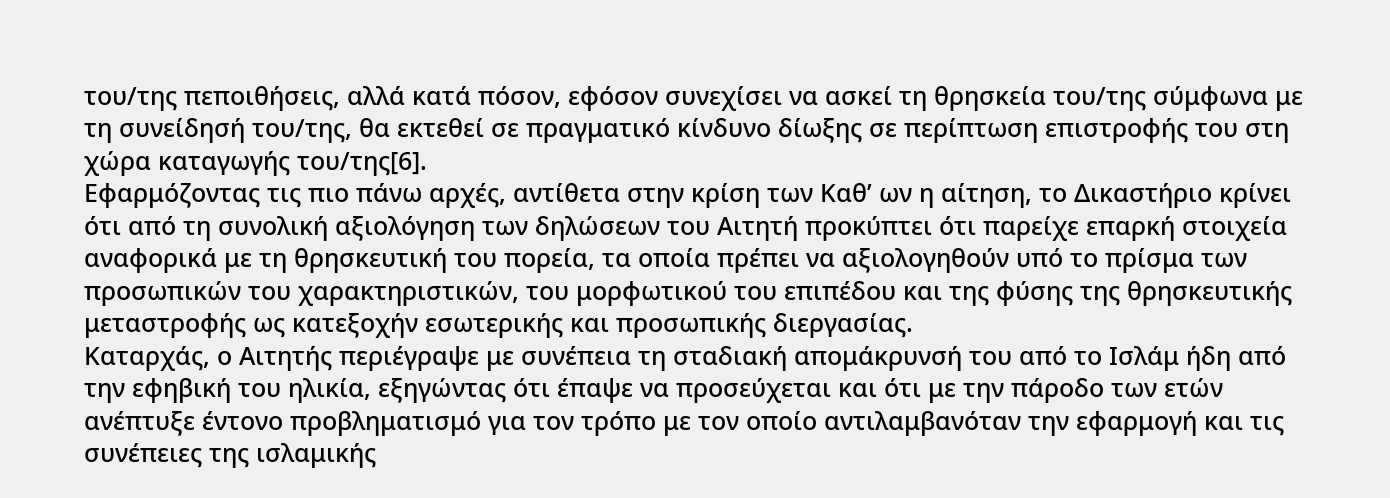του/της πεποιθήσεις, αλλά κατά πόσον, εφόσον συνεχίσει να ασκεί τη θρησκεία του/της σύμφωνα με τη συνείδησή του/της, θα εκτεθεί σε πραγματικό κίνδυνο δίωξης σε περίπτωση επιστροφής του στη χώρα καταγωγής του/της[6].
Εφαρμόζοντας τις πιο πάνω αρχές, αντίθετα στην κρίση των Καθ’ ων η αίτηση, το Δικαστήριο κρίνει ότι από τη συνολική αξιολόγηση των δηλώσεων του Αιτητή προκύπτει ότι παρείχε επαρκή στοιχεία αναφορικά με τη θρησκευτική του πορεία, τα οποία πρέπει να αξιολογηθούν υπό το πρίσμα των προσωπικών του χαρακτηριστικών, του μορφωτικού του επιπέδου και της φύσης της θρησκευτικής μεταστροφής ως κατεξοχήν εσωτερικής και προσωπικής διεργασίας.
Καταρχάς, ο Αιτητής περιέγραψε με συνέπεια τη σταδιακή απομάκρυνσή του από το Ισλάμ ήδη από την εφηβική του ηλικία, εξηγώντας ότι έπαψε να προσεύχεται και ότι με την πάροδο των ετών ανέπτυξε έντονο προβληματισμό για τον τρόπο με τον οποίο αντιλαμβανόταν την εφαρμογή και τις συνέπειες της ισλαμικής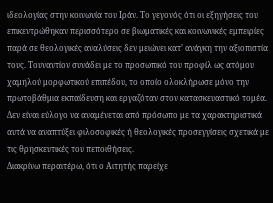ιδεολογίας στην κοινωνία του Ιράν. Το γεγονός ότι οι εξηγήσεις του επικεντρώθηκαν περισσότερο σε βιωματικές και κοινωνικές εμπειρίες παρά σε θεολογικές αναλύσεις δεν μειώνει κατ’ ανάγκη την αξιοπιστία τους. Τουναντίον συνάδει με το προσωπικό του προφίλ ως ατόμου χαμηλού μορφωτικού επιπέδου, το οποίο ολοκλήρωσε μόνο την πρωτοβάθμια εκπαίδευση και εργαζόταν στον κατασκευαστικό τομέα. Δεν είναι εύλογο να αναμένεται από πρόσωπο με τα χαρακτηριστικά αυτά να αναπτύξει φιλοσοφικές ή θεολογικές προσεγγίσεις σχετικά με τις θρησκευτικές του πεποιθήσεις.
Διακρίνω περαιτέρω, ότι ο Αιτητής παρείχε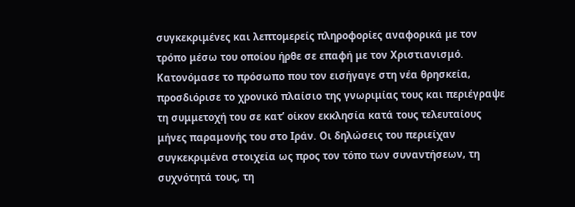συγκεκριμένες και λεπτομερείς πληροφορίες αναφορικά με τον τρόπο μέσω του οποίου ήρθε σε επαφή με τον Χριστιανισμό. Κατονόμασε το πρόσωπο που τον εισήγαγε στη νέα θρησκεία, προσδιόρισε το χρονικό πλαίσιο της γνωριμίας τους και περιέγραψε τη συμμετοχή του σε κατ’ οίκον εκκλησία κατά τους τελευταίους μήνες παραμονής του στο Ιράν. Οι δηλώσεις του περιείχαν συγκεκριμένα στοιχεία ως προς τον τόπο των συναντήσεων, τη συχνότητά τους, τη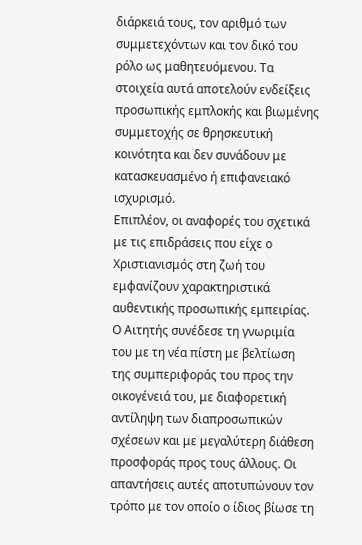διάρκειά τους, τον αριθμό των συμμετεχόντων και τον δικό του ρόλο ως μαθητευόμενου. Τα στοιχεία αυτά αποτελούν ενδείξεις προσωπικής εμπλοκής και βιωμένης συμμετοχής σε θρησκευτική κοινότητα και δεν συνάδουν με κατασκευασμένο ή επιφανειακό ισχυρισμό.
Επιπλέον, οι αναφορές του σχετικά με τις επιδράσεις που είχε ο Χριστιανισμός στη ζωή του εμφανίζουν χαρακτηριστικά αυθεντικής προσωπικής εμπειρίας. Ο Αιτητής συνέδεσε τη γνωριμία του με τη νέα πίστη με βελτίωση της συμπεριφοράς του προς την οικογένειά του, με διαφορετική αντίληψη των διαπροσωπικών σχέσεων και με μεγαλύτερη διάθεση προσφοράς προς τους άλλους. Οι απαντήσεις αυτές αποτυπώνουν τον τρόπο με τον οποίο ο ίδιος βίωσε τη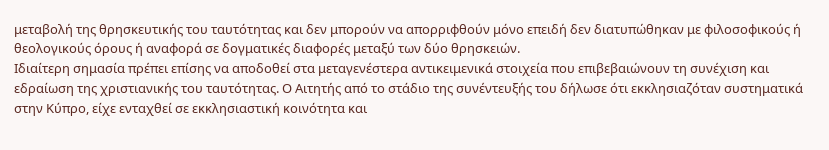μεταβολή της θρησκευτικής του ταυτότητας και δεν μπορούν να απορριφθούν μόνο επειδή δεν διατυπώθηκαν με φιλοσοφικούς ή θεολογικούς όρους ή αναφορά σε δογματικές διαφορές μεταξύ των δύο θρησκειών.
Ιδιαίτερη σημασία πρέπει επίσης να αποδοθεί στα μεταγενέστερα αντικειμενικά στοιχεία που επιβεβαιώνουν τη συνέχιση και εδραίωση της χριστιανικής του ταυτότητας. Ο Αιτητής από το στάδιο της συνέντευξής του δήλωσε ότι εκκλησιαζόταν συστηματικά στην Κύπρο, είχε ενταχθεί σε εκκλησιαστική κοινότητα και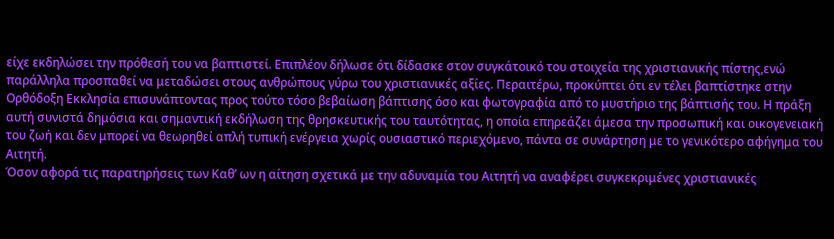είχε εκδηλώσει την πρόθεσή του να βαπτιστεί. Επιπλέον δήλωσε ότι δίδασκε στον συγκάτοικό του στοιχεία της χριστιανικής πίστης,ενώ παράλληλα προσπαθεί να μεταδώσει στους ανθρώπους γύρω του χριστιανικές αξίες. Περαιτέρω, προκύπτει ότι εν τέλει βαπτίστηκε στην Ορθόδοξη Εκκλησία επισυνάπτοντας προς τούτο τόσο βεβαίωση βάπτισης όσο και φωτογραφία από το μυστήριο της βάπτισής του. Η πράξη αυτή συνιστά δημόσια και σημαντική εκδήλωση της θρησκευτικής του ταυτότητας, η οποία επηρεάζει άμεσα την προσωπική και οικογενειακή του ζωή και δεν μπορεί να θεωρηθεί απλή τυπική ενέργεια χωρίς ουσιαστικό περιεχόμενο, πάντα σε συνάρτηση με το γενικότερο αφήγημα του Αιτητή.
Όσον αφορά τις παρατηρήσεις των Καθ’ ων η αίτηση σχετικά με την αδυναμία του Αιτητή να αναφέρει συγκεκριμένες χριστιανικές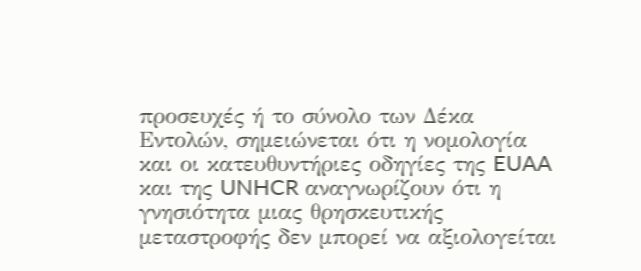προσευχές ή το σύνολο των Δέκα Εντολών, σημειώνεται ότι η νομολογία και οι κατευθυντήριες οδηγίες της EUAA και της UNHCR αναγνωρίζουν ότι η γνησιότητα μιας θρησκευτικής μεταστροφής δεν μπορεί να αξιολογείται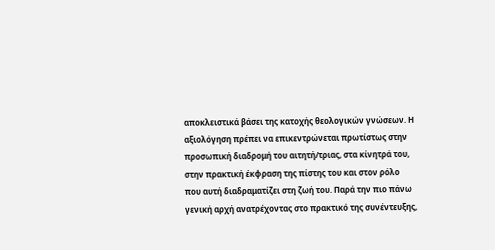αποκλειστικά βάσει της κατοχής θεολογικών γνώσεων. Η αξιολόγηση πρέπει να επικεντρώνεται πρωτίστως στην προσωπική διαδρομή του αιτητή/τριας, στα κίνητρά του, στην πρακτική έκφραση της πίστης του και στον ρόλο που αυτή διαδραματίζει στη ζωή του. Παρά την πιο πάνω γενική αρχή ανατρέχοντας στο πρακτικό της συνέντευξης,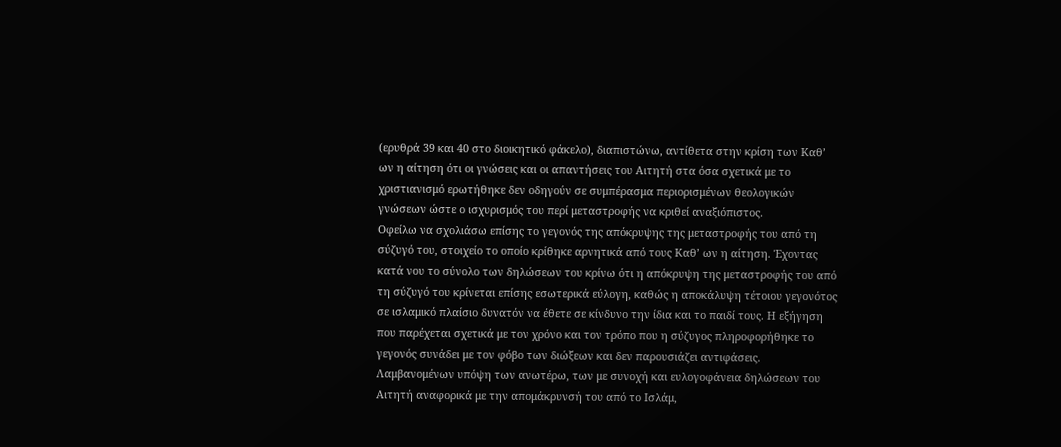(ερυθρά 39 και 40 στο διοικητικό φάκελο), διαπιστώνω, αντίθετα στην κρίση των Καθ’ ων η αίτηση ότι οι γνώσεις και οι απαντήσεις του Αιτητή στα όσα σχετικά με το χριστιανισμό ερωτήθηκε δεν οδηγούν σε συμπέρασμα περιορισμένων θεολογικών γνώσεων ώστε ο ισχυρισμός του περί μεταστροφής να κριθεί αναξιόπιστος.
Οφείλω να σχολιάσω επίσης το γεγονός της απόκρυψης της μεταστροφής του από τη σύζυγό του, στοιχείο το οποίο κρίθηκε αρνητικά από τους Καθ’ ων η αίτηση. Έχοντας κατά νου το σύνολο των δηλώσεων του κρίνω ότι η απόκρυψη της μεταστροφής του από τη σύζυγό του κρίνεται επίσης εσωτερικά εύλογη, καθώς η αποκάλυψη τέτοιου γεγονότος σε ισλαμικό πλαίσιο δυνατόν να έθετε σε κίνδυνο την ίδια και το παιδί τους. Η εξήγηση που παρέχεται σχετικά με τον χρόνο και τον τρόπο που η σύζυγος πληροφορήθηκε το γεγονός συνάδει με τον φόβο των διώξεων και δεν παρουσιάζει αντιφάσεις.
Λαμβανομένων υπόψη των ανωτέρω, των με συνοχή και ευλογοφάνεια δηλώσεων του Αιτητή αναφορικά με την απομάκρυνσή του από το Ισλάμ,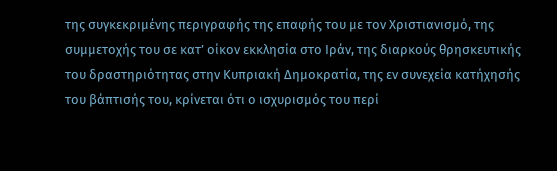της συγκεκριμένης περιγραφής της επαφής του με τον Χριστιανισμό, της συμμετοχής του σε κατ’ οίκον εκκλησία στο Ιράν, της διαρκούς θρησκευτικής του δραστηριότητας στην Κυπριακή Δημοκρατία, της εν συνεχεία κατήχησής του βάπτισής του, κρίνεται ότι ο ισχυρισμός του περί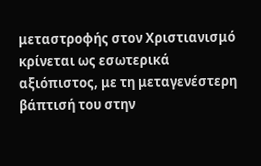μεταστροφής στον Χριστιανισμό κρίνεται ως εσωτερικά αξιόπιστος, με τη μεταγενέστερη βάπτισή του στην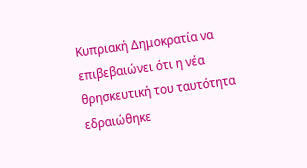Κυπριακή Δημοκρατία να επιβεβαιώνει ότι η νέα θρησκευτική του ταυτότητα εδραιώθηκε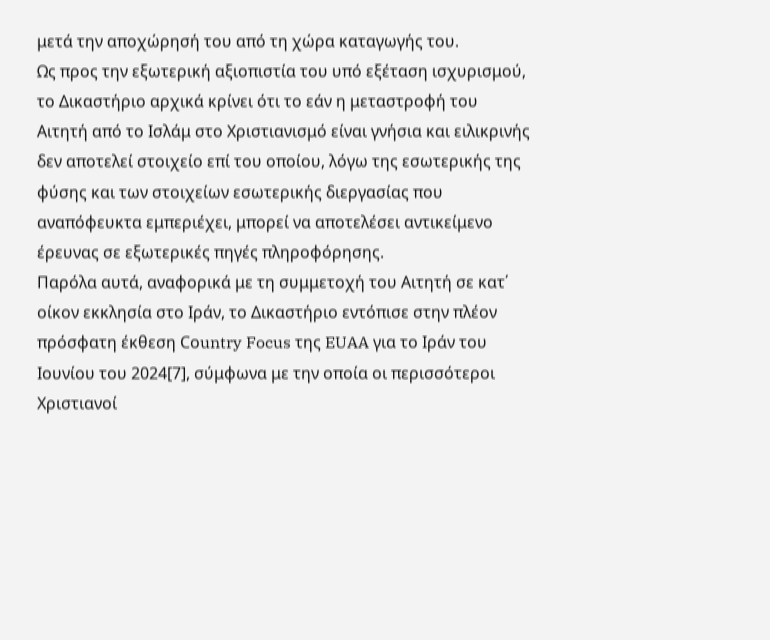μετά την αποχώρησή του από τη χώρα καταγωγής του.
Ως προς την εξωτερική αξιοπιστία του υπό εξέταση ισχυρισμού, το Δικαστήριο αρχικά κρίνει ότι το εάν η μεταστροφή του Αιτητή από το Ισλάμ στο Χριστιανισμό είναι γνήσια και ειλικρινής δεν αποτελεί στοιχείο επί του οποίου, λόγω της εσωτερικής της φύσης και των στοιχείων εσωτερικής διεργασίας που αναπόφευκτα εμπεριέχει, μπορεί να αποτελέσει αντικείμενο έρευνας σε εξωτερικές πηγές πληροφόρησης.
Παρόλα αυτά, αναφορικά με τη συμμετοχή του Αιτητή σε κατ΄ οίκον εκκλησία στο Ιράν, το Δικαστήριο εντόπισε στην πλέον πρόσφατη έκθεση Cοuntry Focus της EUAA για το Ιράν του Ιουνίου του 2024[7], σύμφωνα με την οποία oι περισσότεροι Χριστιανοί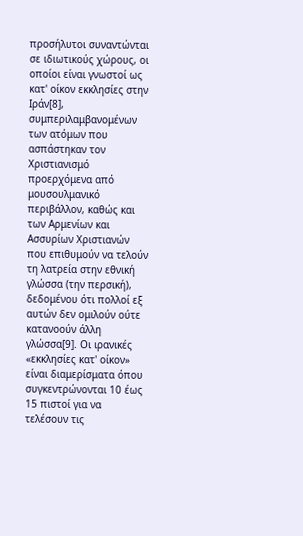προσήλυτοι συναντώνται σε ιδιωτικούς χώρους, οι οποίοι είναι γνωστοί ως κατ' οίκον εκκλησίες στην Ιράν[8], συμπεριλαμβανομένων των ατόμων που ασπάστηκαν τον Χριστιανισμό προερχόμενα από μουσουλμανικό περιβάλλον, καθώς και των Αρμενίων και Ασσυρίων Χριστιανών που επιθυμούν να τελούν τη λατρεία στην εθνική γλώσσα (την περσική), δεδομένου ότι πολλοί εξ αυτών δεν ομιλούν ούτε κατανοούν άλλη γλώσσα[9]. Οι ιρανικές «εκκλησίες κατ' οίκον» είναι διαμερίσματα όπου συγκεντρώνονται 10 έως 15 πιστοί για να τελέσουν τις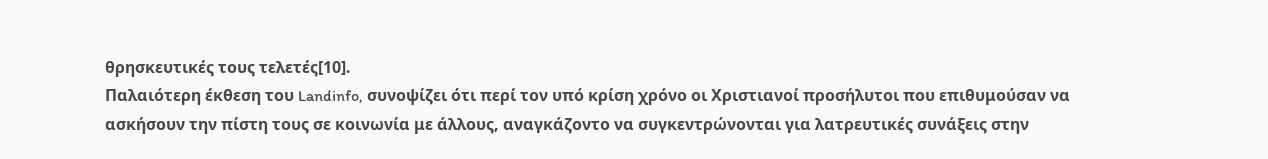θρησκευτικές τους τελετές[10].
Παλαιότερη έκθεση του Landinfo, συνοψίζει ότι περί τον υπό κρίση χρόνο οι Χριστιανοί προσήλυτοι που επιθυμούσαν να ασκήσουν την πίστη τους σε κοινωνία με άλλους, αναγκάζοντο να συγκεντρώνονται για λατρευτικές συνάξεις στην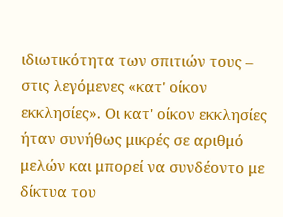ιδιωτικότητα των σπιτιών τους – στις λεγόμενες «κατ' οίκον εκκλησίες». Οι κατ' οίκον εκκλησίες ήταν συνήθως μικρές σε αριθμό μελών και μπορεί να συνδέοντο με δίκτυα του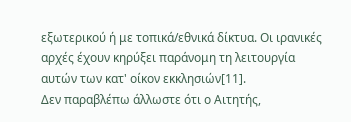εξωτερικού ή με τοπικά/εθνικά δίκτυα. Οι ιρανικές αρχές έχουν κηρύξει παράνομη τη λειτουργία αυτών των κατ' οίκον εκκλησιών[11].
Δεν παραβλέπω άλλωστε ότι ο Αιτητής,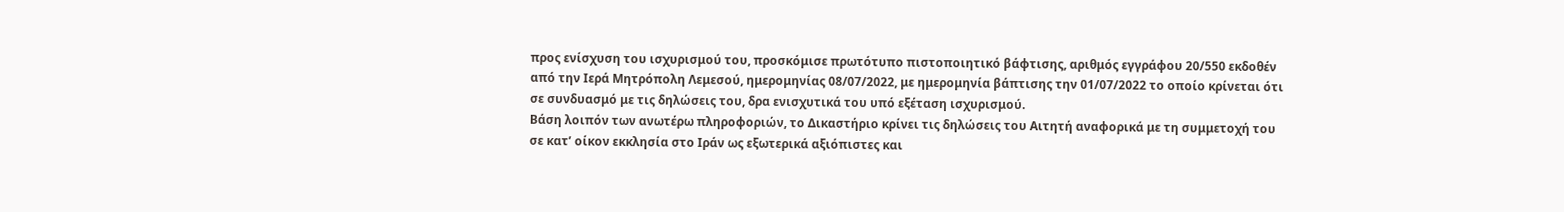προς ενίσχυση του ισχυρισμού του, προσκόμισε πρωτότυπο πιστοποιητικό βάφτισης, αριθμός εγγράφου 20/550 εκδοθέν από την Ιερά Μητρόπολη Λεμεσού, ημερομηνίας 08/07/2022, με ημερομηνία βάπτισης την 01/07/2022 το οποίο κρίνεται ότι σε συνδυασμό με τις δηλώσεις του, δρα ενισχυτικά του υπό εξέταση ισχυρισμού.
Βάση λοιπόν των ανωτέρω πληροφοριών, το Δικαστήριο κρίνει τις δηλώσεις του Αιτητή αναφορικά με τη συμμετοχή του σε κατ’ οίκον εκκλησία στο Ιράν ως εξωτερικά αξιόπιστες και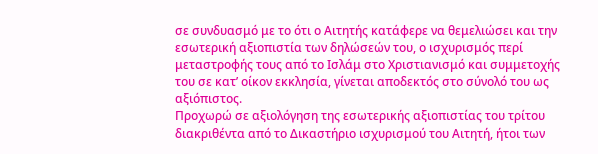σε συνδυασμό με το ότι ο Αιτητής κατάφερε να θεμελιώσει και την εσωτερική αξιοπιστία των δηλώσεών του, ο ισχυρισμός περί μεταστροφής τους από το Ισλάμ στο Χριστιανισμό και συμμετοχής του σε κατ’ οίκον εκκλησία, γίνεται αποδεκτός στο σύνολό του ως αξιόπιστος.
Προχωρώ σε αξιολόγηση της εσωτερικής αξιοπιστίας του τρίτου διακριθέντα από το Δικαστήριο ισχυρισμού του Αιτητή, ήτοι των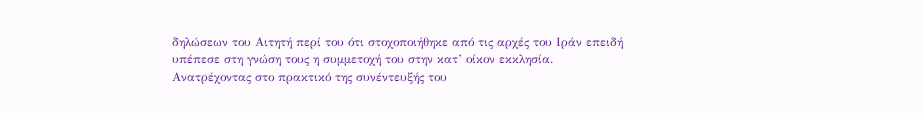δηλώσεων του Αιτητή περί του ότι στοχοποιήθηκε από τις αρχές του Ιράν επειδή υπέπεσε στη γνώση τους η συμμετοχή του στην κατ’ οίκον εκκλησία.
Ανατρέχοντας στο πρακτικό της συνέντευξής του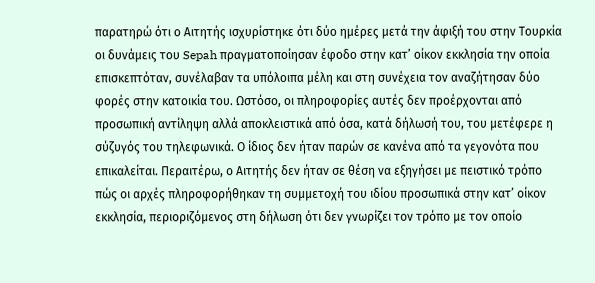παρατηρώ ότι ο Αιτητής ισχυρίστηκε ότι δύο ημέρες μετά την άφιξή του στην Τουρκία οι δυνάμεις του Sepah πραγματοποίησαν έφοδο στην κατ’ οίκον εκκλησία την οποία επισκεπτόταν, συνέλαβαν τα υπόλοιπα μέλη και στη συνέχεια τον αναζήτησαν δύο φορές στην κατοικία του. Ωστόσο, οι πληροφορίες αυτές δεν προέρχονται από προσωπική αντίληψη αλλά αποκλειστικά από όσα, κατά δήλωσή του, του μετέφερε η σύζυγός του τηλεφωνικά. Ο ίδιος δεν ήταν παρών σε κανένα από τα γεγονότα που επικαλείται. Περαιτέρω, ο Αιτητής δεν ήταν σε θέση να εξηγήσει με πειστικό τρόπο πώς οι αρχές πληροφορήθηκαν τη συμμετοχή του ιδίου προσωπικά στην κατ’ οίκον εκκλησία, περιοριζόμενος στη δήλωση ότι δεν γνωρίζει τον τρόπο με τον οποίο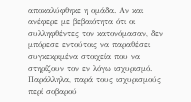αποκαλύφθηκε η ομάδα. Αν και ανέφερε με βεβαιότητα ότι οι συλληφθέντες τον κατονόμασαν, δεν μπόρεσε εντούτοις να παραθέσει συγκεκριμένα στοιχεία που να στηρίζουν τον εν λόγω ισχυρισμό.
Παράλληλα, παρά τους ισχυρισμούς περί σοβαρού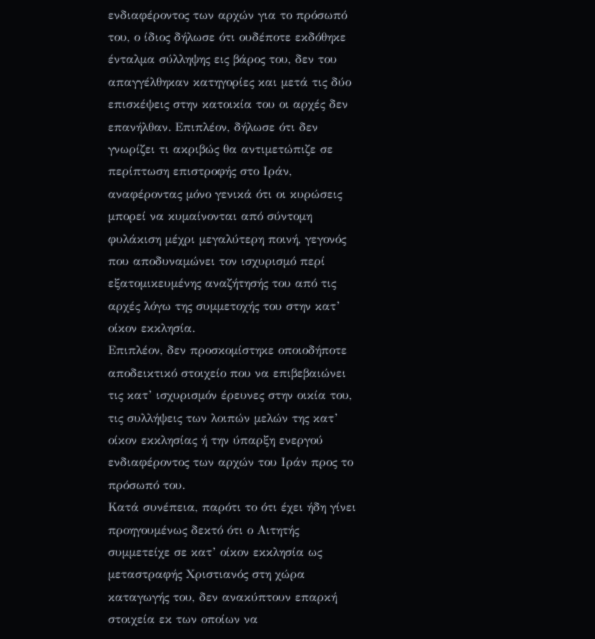ενδιαφέροντος των αρχών για το πρόσωπό του, ο ίδιος δήλωσε ότι ουδέποτε εκδόθηκε ένταλμα σύλληψης εις βάρος του, δεν του απαγγέλθηκαν κατηγορίες και μετά τις δύο επισκέψεις στην κατοικία του οι αρχές δεν επανήλθαν. Επιπλέον, δήλωσε ότι δεν γνωρίζει τι ακριβώς θα αντιμετώπιζε σε περίπτωση επιστροφής στο Ιράν, αναφέροντας μόνο γενικά ότι οι κυρώσεις μπορεί να κυμαίνονται από σύντομη φυλάκιση μέχρι μεγαλύτερη ποινή, γεγονός που αποδυναμώνει τον ισχυρισμό περί εξατομικευμένης αναζήτησής του από τις αρχές λόγω της συμμετοχής του στην κατ’ οίκον εκκλησία.
Επιπλέον, δεν προσκομίστηκε οποιοδήποτε αποδεικτικό στοιχείο που να επιβεβαιώνει τις κατ’ ισχυρισμόν έρευνες στην οικία του, τις συλλήψεις των λοιπών μελών της κατ’ οίκον εκκλησίας ή την ύπαρξη ενεργού ενδιαφέροντος των αρχών του Ιράν προς το πρόσωπό του.
Κατά συνέπεια, παρότι το ότι έχει ήδη γίνει προηγουμένως δεκτό ότι ο Αιτητής συμμετείχε σε κατ’ οίκον εκκλησία ως μεταστραφής Χριστιανός στη χώρα καταγωγής του, δεν ανακύπτουν επαρκή στοιχεία εκ των οποίων να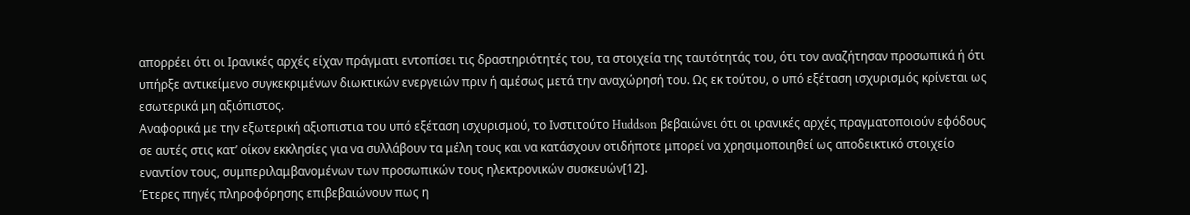απορρέει ότι οι Ιρανικές αρχές είχαν πράγματι εντοπίσει τις δραστηριότητές του, τα στοιχεία της ταυτότητάς του, ότι τον αναζήτησαν προσωπικά ή ότι υπήρξε αντικείμενο συγκεκριμένων διωκτικών ενεργειών πριν ή αμέσως μετά την αναχώρησή του. Ως εκ τούτου, ο υπό εξέταση ισχυρισμός κρίνεται ως εσωτερικά μη αξιόπιστος.
Αναφορικά με την εξωτερική αξιοπιστια του υπό εξέταση ισχυρισμού, το Ινστιτούτο Huddson βεβαιώνει ότι οι ιρανικές αρχές πραγματοποιούν εφόδους σε αυτές στις κατ’ οίκον εκκλησίες για να συλλάβουν τα μέλη τους και να κατάσχουν οτιδήποτε μπορεί να χρησιμοποιηθεί ως αποδεικτικό στοιχείο εναντίον τους, συμπεριλαμβανομένων των προσωπικών τους ηλεκτρονικών συσκευών[12].
Έτερες πηγές πληροφόρησης επιβεβαιώνουν πως η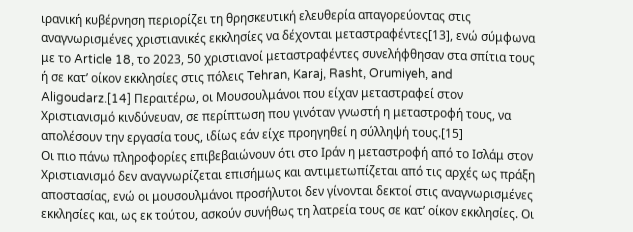ιρανική κυβέρνηση περιορίζει τη θρησκευτική ελευθερία απαγορεύοντας στις αναγνωρισμένες χριστιανικές εκκλησίες να δέχονται μεταστραφέντες[13], ενώ σύμφωνα με το Article 18, το 2023, 50 χριστιανοί μεταστραφέντες συνελήφθησαν στα σπίτια τους ή σε κατ’ οίκον εκκλησίες στις πόλεις Tehran, Karaj, Rasht, Orumiyeh, and Aligoudarz.[14] Περαιτέρω, οι Μουσουλμάνοι που είχαν μεταστραφεί στον Χριστιανισμό κινδύνευαν, σε περίπτωση που γινόταν γνωστή η μεταστροφή τους, να απολέσουν την εργασία τους, ιδίως εάν είχε προηγηθεί η σύλληψή τους.[15]
Οι πιο πάνω πληροφορίες επιβεβαιώνουν ότι στο Ιράν η μεταστροφή από το Ισλάμ στον Χριστιανισμό δεν αναγνωρίζεται επισήμως και αντιμετωπίζεται από τις αρχές ως πράξη αποστασίας, ενώ οι μουσουλμάνοι προσήλυτοι δεν γίνονται δεκτοί στις αναγνωρισμένες εκκλησίες και, ως εκ τούτου, ασκούν συνήθως τη λατρεία τους σε κατ’ οίκον εκκλησίες. Οι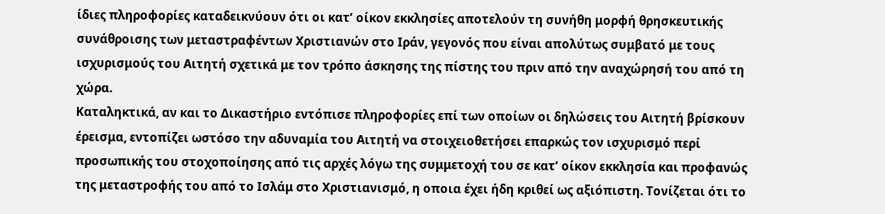ίδιες πληροφορίες καταδεικνύουν ότι οι κατ’ οίκον εκκλησίες αποτελούν τη συνήθη μορφή θρησκευτικής συνάθροισης των μεταστραφέντων Χριστιανών στο Ιράν, γεγονός που είναι απολύτως συμβατό με τους ισχυρισμούς του Αιτητή σχετικά με τον τρόπο άσκησης της πίστης του πριν από την αναχώρησή του από τη χώρα.
Καταληκτικά, αν και το Δικαστήριο εντόπισε πληροφορίες επί των οποίων οι δηλώσεις του Αιτητή βρίσκουν έρεισμα, εντοπίζει ωστόσο την αδυναμία του Αιτητή να στοιχειοθετήσει επαρκώς τον ισχυρισμό περί προσωπικής του στοχοποίησης από τις αρχές λόγω της συμμετοχή του σε κατ’ οίκον εκκλησία και προφανώς της μεταστροφής του από το Ισλάμ στο Χριστιανισμό, η οποια έχει ήδη κριθεί ως αξιόπιστη. Τονίζεται ότι το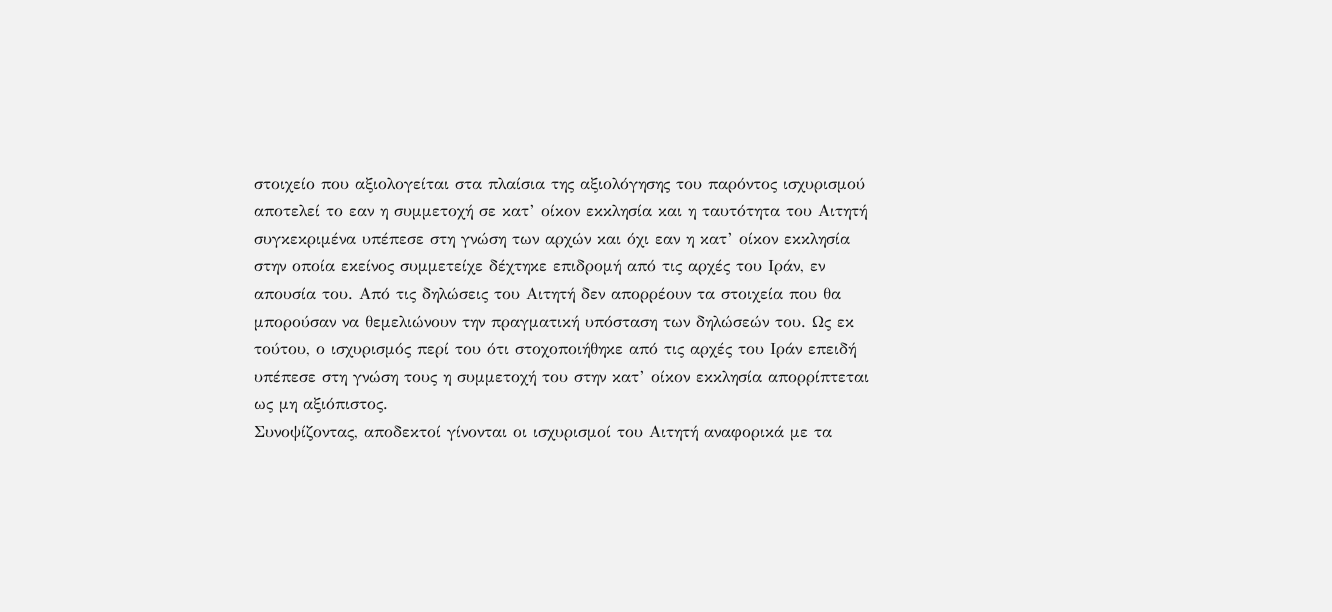στοιχείο που αξιολογείται στα πλαίσια της αξιολόγησης του παρόντος ισχυρισμού αποτελεί το εαν η συμμετοχή σε κατ’ οίκον εκκλησία και η ταυτότητα του Αιτητή συγκεκριμένα υπέπεσε στη γνώση των αρχών και όχι εαν η κατ’ οίκον εκκλησία στην οποία εκείνος συμμετείχε δέχτηκε επιδρομή από τις αρχές του Ιράν, εν απουσία του. Από τις δηλώσεις του Αιτητή δεν απορρέουν τα στοιχεία που θα μπορούσαν να θεμελιώνουν την πραγματική υπόσταση των δηλώσεών του. Ως εκ τούτου, ο ισχυρισμός περί του ότι στοχοποιήθηκε από τις αρχές του Ιράν επειδή υπέπεσε στη γνώση τους η συμμετοχή του στην κατ’ οίκον εκκλησία απορρίπτεται ως μη αξιόπιστος.
Συνοψίζοντας, αποδεκτοί γίνονται οι ισχυρισμοί του Αιτητή αναφορικά με τα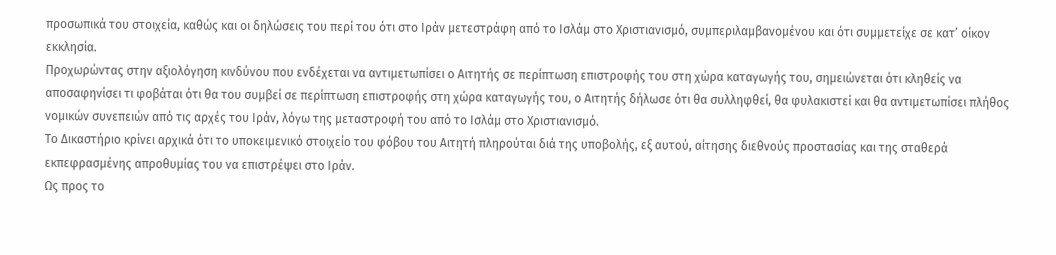προσωπικά του στοιχεία, καθώς και οι δηλώσεις του περί του ότι στο Ιράν μετεστράφη από το Ισλάμ στο Χριστιανισμό, συμπεριλαμβανομένου και ότι συμμετείχε σε κατ’ οίκον εκκλησία.
Προχωρώντας στην αξιολόγηση κινδύνου που ενδέχεται να αντιμετωπίσει ο Αιτητής σε περίπτωση επιστροφής του στη χώρα καταγωγής του, σημειώνεται ότι κληθείς να αποσαφηνίσει τι φοβάται ότι θα του συμβεί σε περίπτωση επιστροφής στη χώρα καταγωγής του, ο Αιτητής δήλωσε ότι θα συλληφθεί, θα φυλακιστεί και θα αντιμετωπίσει πλήθος νομικών συνεπειών από τις αρχές του Ιράν, λόγω της μεταστροφή του από το Ισλάμ στο Χριστιανισμό.
Το Δικαστήριο κρίνει αρχικά ότι το υποκειμενικό στοιχείο του φόβου του Αιτητή πληρούται διά της υποβολής, εξ αυτού, αίτησης διεθνούς προστασίας και της σταθερά εκπεφρασμένης απροθυμίας του να επιστρέψει στο Ιράν.
Ως προς το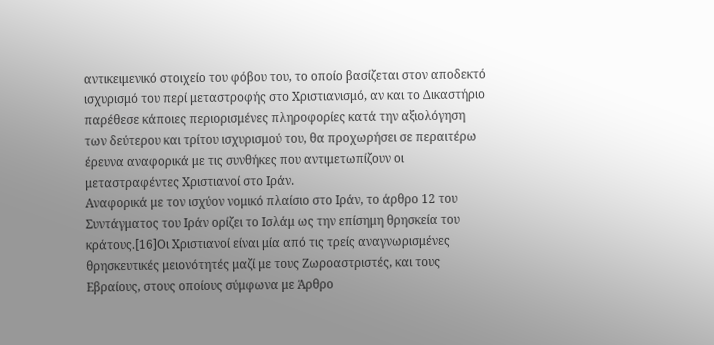αντικειμενικό στοιχείο του φόβου του, το οποίο βασίζεται στον αποδεκτό ισχυρισμό του περί μεταστροφής στο Χριστιανισμό, αν και το Δικαστήριο παρέθεσε κάποιες περιορισμένες πληροφορίες κατά την αξιολόγηση των δεύτερου και τρίτου ισχυρισμού του, θα προχωρήσει σε περαιτέρω έρευνα αναφορικά με τις συνθήκες που αντιμετωπίζουν οι μεταστραφέντες Χριστιανοί στο Ιράν.
Αναφορικά με τον ισχύον νομικό πλαίσιο στο Ιράν, το άρθρο 12 του Συντάγματος του Ιράν ορίζει το Ισλάμ ως την επίσημη θρησκεία του κράτους.[16]Οι Χριστιανοί είναι μία από τις τρείς αναγνωρισμένες θρησκευτικές μειονότητές μαζί με τους Ζωροαστριστές, και τους Εβραίους, στους οποίους σύμφωνα με Άρθρο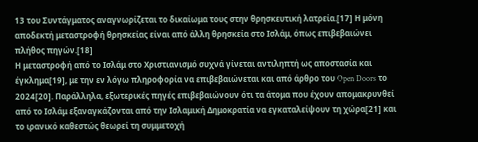13 του Συντάγματος αναγνωρίζεται το δικαίωμα τους στην θρησκευτική λατρεία.[17] Η μόνη αποδεκτή μεταστροφή θρησκείας είναι από άλλη θρησκεία στο Ισλάμ, όπως επιβεβαιώνει πλήθος πηγών.[18]
Η μεταστροφή από το Ισλάμ στο Χριστιανισμό συχνά γίνεται αντιληπτή ως αποστασία και έγκλημα[19], με την εν λόγω πληροφορία να επιβεβαιώνεται και από άρθρο του Open Doors το 2024[20]. Παράλληλα, εξωτερικές πηγές επιβεβαιώνουν ότι τα άτομα που έχουν απομακρυνθεί από το Ισλάμ εξαναγκάζονται από την Ισλαμική Δημοκρατία να εγκαταλείψουν τη χώρα[21] και το ιρανικό καθεστώς θεωρεί τη συμμετοχή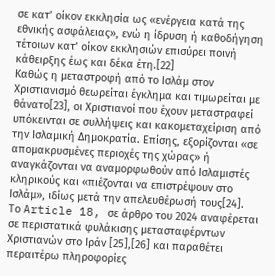σε κατ’ οίκον εκκλησία ως «ενέργεια κατά της εθνικής ασφάλειας», ενώ η ίδρυση ή καθοδήγηση τέτοιων κατ’ οίκον εκκλησιών επισύρει ποινή κάθειρξης έως και δέκα έτη.[22]
Καθώς η μεταστροφή από το Ισλάμ στον Χριστιανισμό θεωρείται έγκλημα και τιμωρείται με θάνατο[23], οι Χριστιανοί που έχουν μεταστραφεί υπόκεινται σε συλλήψεις και κακομεταχείριση από την Ισλαμική Δημοκρατία. Επίσης, εξορίζονται «σε απομακρυσμένες περιοχές της χώρας» ή αναγκάζονται να αναμορφωθούν από Ισλαμιστές κληρικούς και «πιέζονται να επιστρέψουν στο Ισλάμ», ιδίως μετά την απελευθέρωσή τους[24].
Το Article 18, σε άρθρο του 2024 αναφέρεται σε περιστατικά φυλάκισης μετασταφέρντων Χριστιανών στο Ιράν [25],[26] και παραθέτει περαιτέρω πληροφορίες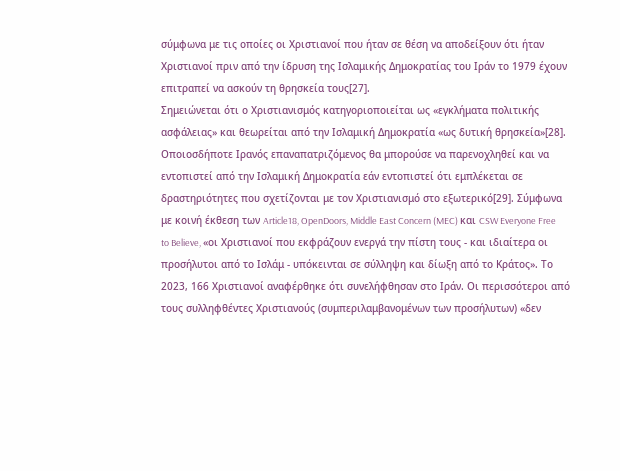σύμφωνα με τις οποίες οι Χριστιανοί που ήταν σε θέση να αποδείξουν ότι ήταν Χριστιανοί πριν από την ίδρυση της Ισλαμικής Δημοκρατίας του Ιράν το 1979 έχουν επιτραπεί να ασκούν τη θρησκεία τους[27].
Σημειώνεται ότι ο Χριστιανισμός κατηγοριοποιείται ως «εγκλήματα πολιτικής ασφάλειας» και θεωρείται από την Ισλαμική Δημοκρατία «ως δυτική θρησκεία»[28]. Οποιοσδήποτε Ιρανός επαναπατριζόμενος θα μπορούσε να παρενοχληθεί και να εντοπιστεί από την Ισλαμική Δημοκρατία εάν εντοπιστεί ότι εμπλέκεται σε δραστηριότητες που σχετίζονται με τον Χριστιανισμό στο εξωτερικό[29]. Σύμφωνα με κοινή έκθεση των Article18, OpenDoors, Middle East Concern (MEC) και CSW Everyone Free to Believe, «οι Χριστιανοί που εκφράζουν ενεργά την πίστη τους - και ιδιαίτερα οι προσήλυτοι από το Ισλάμ - υπόκεινται σε σύλληψη και δίωξη από το Κράτος». Το 2023, 166 Χριστιανοί αναφέρθηκε ότι συνελήφθησαν στο Ιράν. Οι περισσότεροι από τους συλληφθέντες Χριστιανούς (συμπεριλαμβανομένων των προσήλυτων) «δεν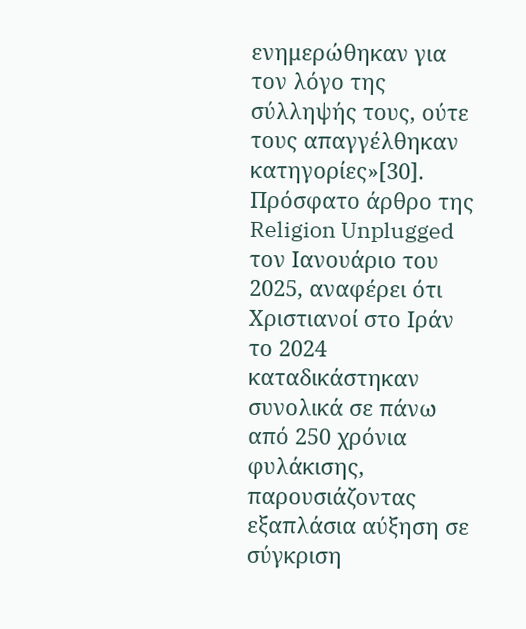ενημερώθηκαν για τον λόγο της σύλληψής τους, ούτε τους απαγγέλθηκαν κατηγορίες»[30].
Πρόσφατο άρθρο της Religion Unplugged τον Ιανουάριο του 2025, αναφέρει ότι Χριστιανοί στο Ιράν το 2024 καταδικάστηκαν συνολικά σε πάνω από 250 χρόνια φυλάκισης, παρουσιάζοντας εξαπλάσια αύξηση σε σύγκριση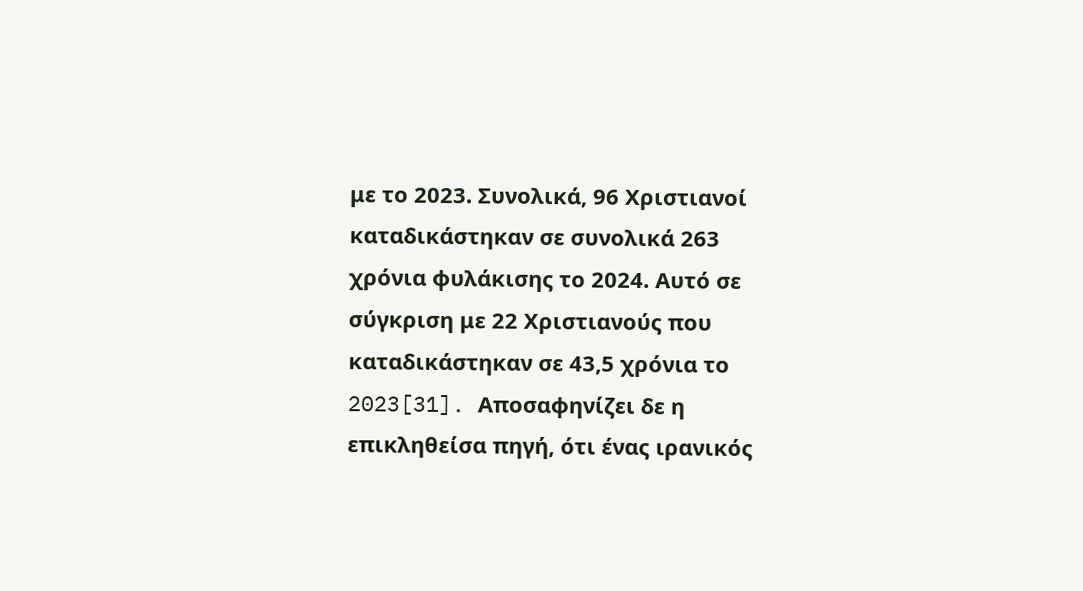με το 2023. Συνολικά, 96 Χριστιανοί καταδικάστηκαν σε συνολικά 263 χρόνια φυλάκισης το 2024. Αυτό σε σύγκριση με 22 Χριστιανούς που καταδικάστηκαν σε 43,5 χρόνια το 2023[31]. Aποσαφηνίζει δε η επικληθείσα πηγή, ότι ένας ιρανικός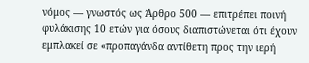νόμος — γνωστός ως Άρθρο 500 — επιτρέπει ποινή φυλάκισης 10 ετών για όσους διαπιστώνεται ότι έχουν εμπλακεί σε «προπαγάνδα αντίθετη προς την ιερή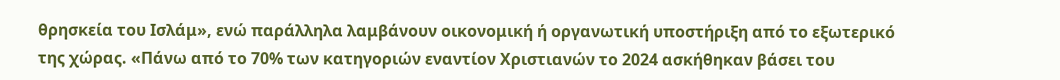θρησκεία του Ισλάμ», ενώ παράλληλα λαμβάνουν οικονομική ή οργανωτική υποστήριξη από το εξωτερικό της χώρας. «Πάνω από το 70% των κατηγοριών εναντίον Χριστιανών το 2024 ασκήθηκαν βάσει του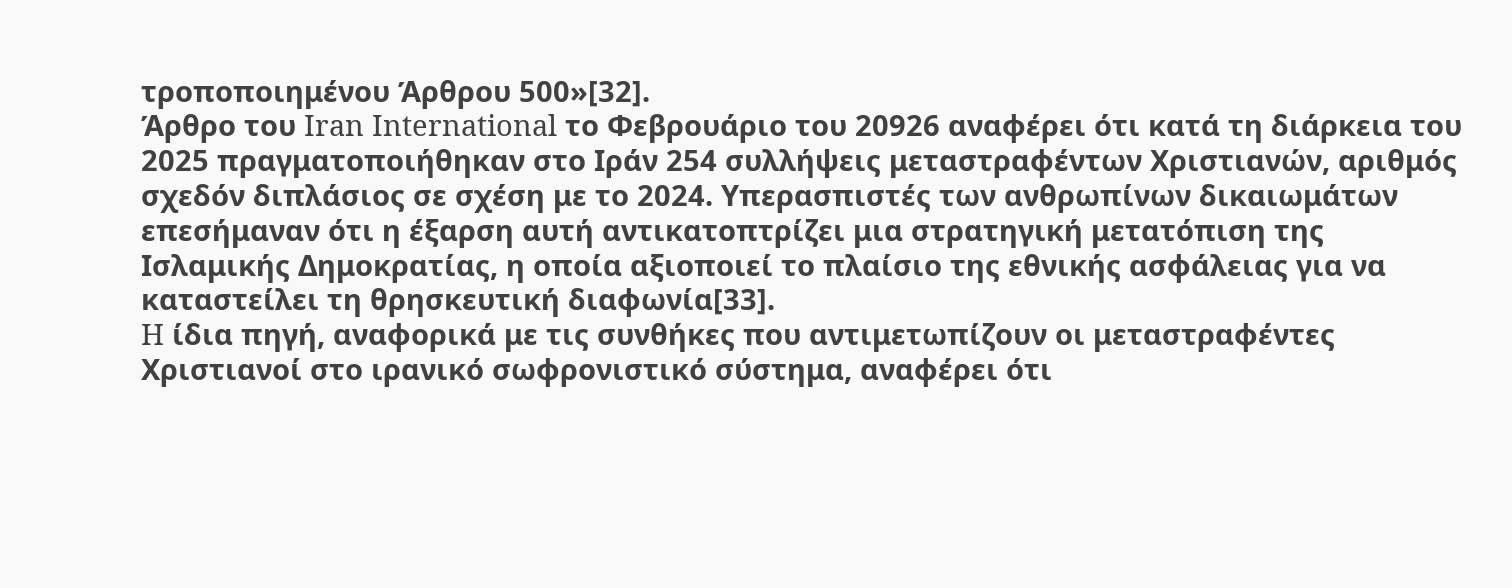τροποποιημένου Άρθρου 500»[32].
Άρθρο του Iran International το Φεβρουάριο του 20926 αναφέρει ότι κατά τη διάρκεια του 2025 πραγματοποιήθηκαν στο Ιράν 254 συλλήψεις μεταστραφέντων Χριστιανών, αριθμός σχεδόν διπλάσιος σε σχέση με το 2024. Υπερασπιστές των ανθρωπίνων δικαιωμάτων επεσήμαναν ότι η έξαρση αυτή αντικατοπτρίζει μια στρατηγική μετατόπιση της Ισλαμικής Δημοκρατίας, η οποία αξιοποιεί το πλαίσιο της εθνικής ασφάλειας για να καταστείλει τη θρησκευτική διαφωνία[33].
H ίδια πηγή, αναφορικά με τις συνθήκες που αντιμετωπίζουν οι μεταστραφέντες Χριστιανοί στο ιρανικό σωφρονιστικό σύστημα, αναφέρει ότι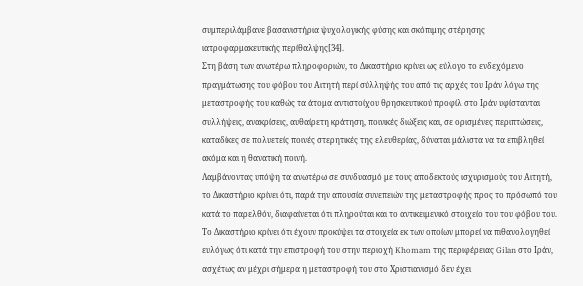συμπεριλάμβανε βασανιστήρια ψυχολογικής φύσης και σκόπιμης στέρησης ιατροφαρμακευτικής περίθαλψης[34].
Στη βάση των ανωτέρω πληροφοριών, το Δικαστήριο κρίνει ως εύλογο το ενδεχόμενο πραγμάτωσης του φόβου του Αιτητή περί σύλληψής του από τις αρχές του Ιράν λόγω της μεταστροφής του καθώς τα άτομα αντιστοίχου θρησκευτικού προφίλ στο Ιράν υφίστανται συλλήψεις, ανακρίσεις, αυθαίρετη κράτηση, ποινικές διώξεις και, σε ορισμένες περιπτώσεις, καταδίκες σε πολυετείς ποινές στερητικές της ελευθερίας, δύναται μάλιστα να τα επιβληθεί ακόμα και η θανατική ποινή.
Λαμβάνοντας υπόψη τα ανωτέρω σε συνδυασμό με τους αποδεκτούς ισχυρισμούς του Αιτητή, το Δικαστήριο κρίνει ότι, παρά την απουσία συνεπειών της μεταστροφής προς το πρόσωπό του κατά το παρελθόν, διαφαίνεται ότι πληρούται και το αντικειμενικό στοιχείο του του φόβου του. Το Δικαστήριο κρίνει ότι έχουν προκύψει τα στοιχεία εκ των οποίων μπορεί να πιθανολογηθεί ευλόγως ότι κατά την επιστροφή του στην περιοχή Khomam της περιφέρειας Gilan στο Ιράν, ασχέτως αν μέχρι σήμερα η μεταστροφή του στο Χριστιανισμό δεν έχει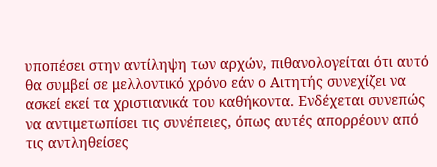υποπέσει στην αντίληψη των αρχών, πιθανολογείται ότι αυτό θα συμβεί σε μελλοντικό χρόνο εάν ο Αιτητής συνεχίζει να ασκεί εκεί τα χριστιανικά του καθήκοντα. Ενδέχεται συνεπώς να αντιμετωπίσει τις συνέπειες, όπως αυτές απορρέουν από τις αντληθείσες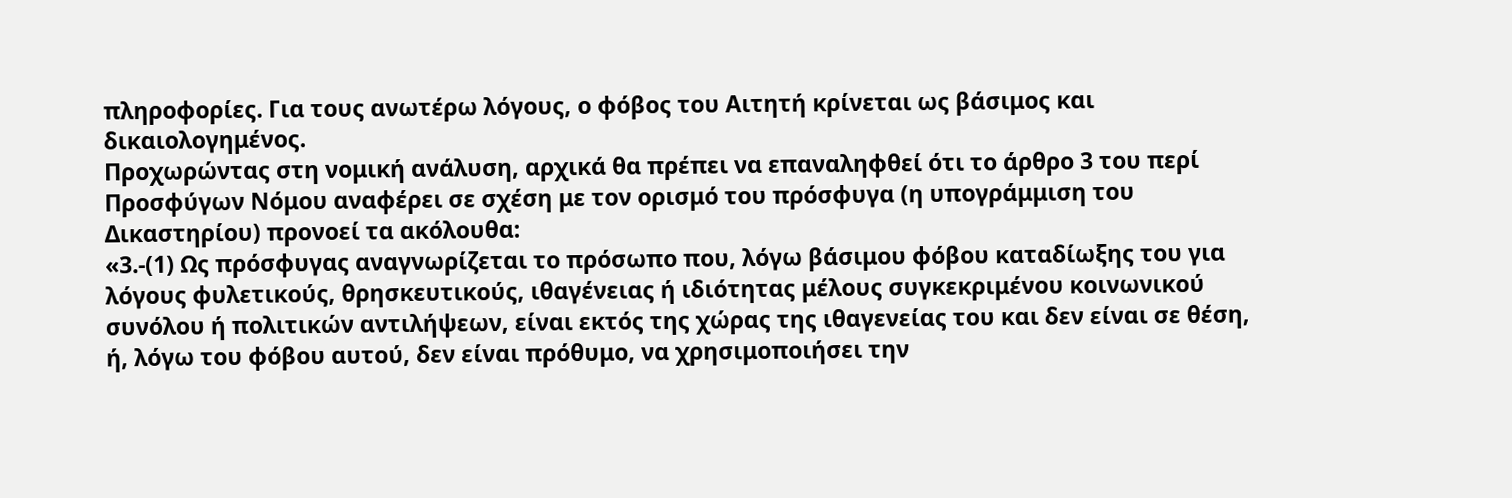πληροφορίες. Για τους ανωτέρω λόγους, ο φόβος του Αιτητή κρίνεται ως βάσιμος και δικαιολογημένος.
Προχωρώντας στη νομική ανάλυση, αρχικά θα πρέπει να επαναληφθεί ότι το άρθρο 3 του περί Προσφύγων Νόμου αναφέρει σε σχέση με τον ορισμό του πρόσφυγα (η υπογράμμιση του Δικαστηρίου) προνοεί τα ακόλουθα:
«3.-(1) Ως πρόσφυγας αναγνωρίζεται το πρόσωπο που, λόγω βάσιμου φόβου καταδίωξης του για λόγους φυλετικούς, θρησκευτικούς, ιθαγένειας ή ιδιότητας μέλους συγκεκριμένου κοινωνικού συνόλου ή πολιτικών αντιλήψεων, είναι εκτός της χώρας της ιθαγενείας του και δεν είναι σε θέση, ή, λόγω του φόβου αυτού, δεν είναι πρόθυμο, να χρησιμοποιήσει την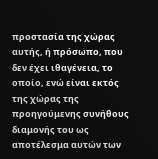προστασία της χώρας αυτής, ή πρόσωπο, που δεν έχει ιθαγένεια, το οποίο, ενώ είναι εκτός της χώρας της προηγούμενης συνήθους διαμονής του ως αποτέλεσμα αυτών των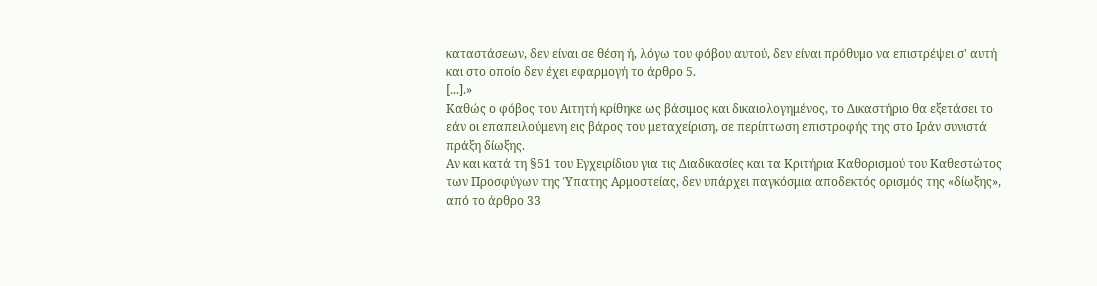καταστάσεων, δεν είναι σε θέση ή, λόγω του φόβου αυτού, δεν είναι πρόθυμο να επιστρέψει σ' αυτή και στο οποίο δεν έχει εφαρμογή το άρθρο 5.
[...].»
Καθώς ο φόβος του Αιτητή κρίθηκε ως βάσιμος και δικαιολογημένος, το Δικαστήριο θα εξετάσει το εάν οι επαπειλούμενη εις βάρος του μεταχείριση, σε περίπτωση επιστροφής της στο Ιράν συνιστά πράξη δίωξης.
Αν και κατά τη §51 του Εγχειρίδιου για τις Διαδικασίες και τα Κριτήρια Καθορισμού του Καθεστώτος των Προσφύγων της Ύπατης Αρμοστείας, δεν υπάρχει παγκόσμια αποδεκτός ορισμός της «δίωξης», από το άρθρο 33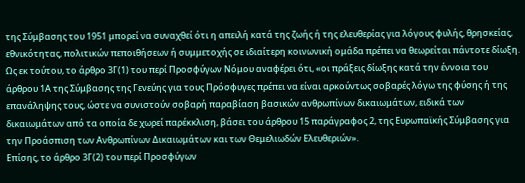της Σύμβασης του 1951 μπορεί να συναχθεί ότι η απειλή κατά της ζωής ή της ελευθερίας για λόγους φυλής, θρησκείας, εθνικότητας, πολιτικών πεποιθήσεων ή συμμετοχής σε ιδιαίτερη κοινωνική ομάδα πρέπει να θεωρείται πάντοτε δίωξη.
Ως εκ τούτου, το άρθρο 3Γ(1) του περί Προσφύγων Νόμου αναφέρει ότι, «οι πράξεις δίωξης κατά την έννοια του άρθρου 1Α της Σύμβασης της Γενεύης για τους Πρόσφυγες πρέπει να είναι αρκούντως σοβαρές λόγω της φύσης ή της επανάληψης τους, ώστε να συνιστούν σοβαρή παραβίαση βασικών ανθρωπίνων δικαιωμάτων, ειδικά των δικαιωμάτων από τα οποία δε χωρεί παρέκκλιση, βάσει του άρθρου 15 παράγραφος 2, της Ευρωπαϊκής Σύμβασης για την Προάσπιση των Ανθρωπίνων Δικαιωμάτων και των Θεμελιωδών Ελευθεριών».
Επίσης, το άρθρο 3Γ(2) του περί Προσφύγων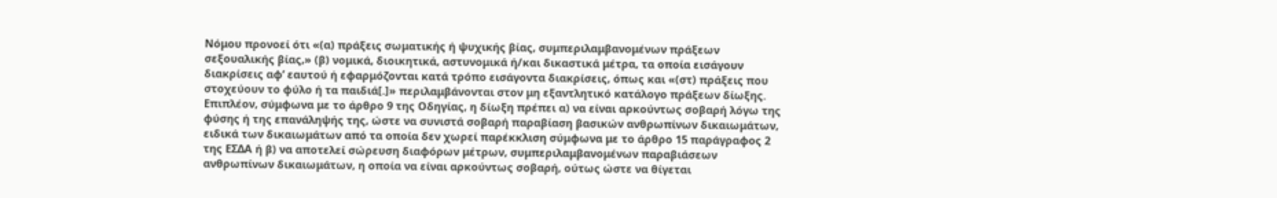Νόμου προνοεί ότι «(α) πράξεις σωματικής ή ψυχικής βίας, συμπεριλαμβανομένων πράξεων σεξουαλικής βίας,» (β) νομικά, διοικητικά, αστυνομικά ή/και δικαστικά μέτρα, τα οποία εισάγουν διακρίσεις αφ’ εαυτού ή εφαρμόζονται κατά τρόπο εισάγοντα διακρίσεις, όπως και «(στ) πράξεις που στοχεύουν το φύλο ή τα παιδιά[.]» περιλαμβάνονται στον μη εξαντλητικό κατάλογο πράξεων δίωξης.
Επιπλέον, σύμφωνα με το άρθρο 9 της Οδηγίας, η δίωξη πρέπει α) να είναι αρκούντως σοβαρή λόγω της φύσης ή της επανάληψής της, ώστε να συνιστά σοβαρή παραβίαση βασικών ανθρωπίνων δικαιωμάτων, ειδικά των δικαιωμάτων από τα οποία δεν χωρεί παρέκκλιση σύμφωνα με το άρθρο 15 παράγραφος 2 της ΕΣΔΑ ή β) να αποτελεί σώρευση διαφόρων μέτρων, συμπεριλαμβανομένων παραβιάσεων ανθρωπίνων δικαιωμάτων, η οποία να είναι αρκούντως σοβαρή, ούτως ώστε να θίγεται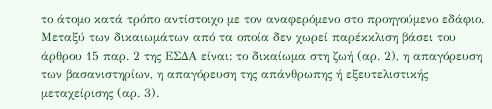το άτομο κατά τρόπο αντίστοιχο με τον αναφερόμενο στο προηγούμενο εδάφιο. Μεταξύ των δικαιωμάτων από τα οποία δεν χωρεί παρέκκλιση βάσει του άρθρου 15 παρ. 2 της ΕΣΔΑ είναι: το δικαίωμα στη ζωή (αρ. 2), η απαγόρευση των βασανιστηρίων, η απαγόρευση της απάνθρωπης ή εξευτελιστικής μεταχείρισης (αρ. 3).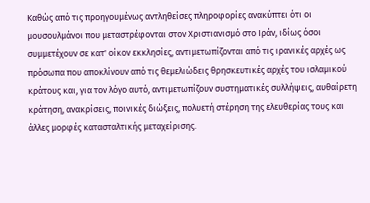Καθώς από τις προηγουμένως αντληθείσες πληροφορίες ανακύπτει ότι οι μουσουλμάνοι που μεταστρέφονται στον Χριστιανισμό στο Ιράν, ιδίως όσοι συμμετέχουν σε κατ' οίκον εκκλησίες, αντιμετωπίζονται από τις ιρανικές αρχές ως πρόσωπα που αποκλίνουν από τις θεμελιώδεις θρησκευτικές αρχές του ισλαμικού κράτους και, για τον λόγο αυτό, αντιμετωπίζουν συστηματικές συλλήψεις, αυθαίρετη κράτηση, ανακρίσεις, ποινικές διώξεις, πολυετή στέρηση της ελευθερίας τους και άλλες μορφές κατασταλτικής μεταχείρισης.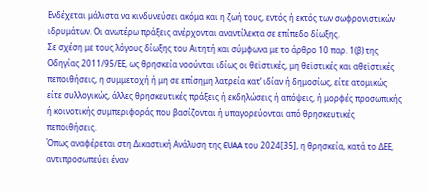Ενδέχεται μάλιστα να κινδυνεύσει ακόμα και η ζωή τους, εντός ή εκτός των σωφρονιστικών ιδρυμάτων. Οι ανωτέρω πράξεις ανέρχονται αναντίλεκτα σε επίπεδο δίωξης.
Σε σχέση με τους λόγους δίωξης του Αιτητή και σύμφωνα με το άρθρο 10 παρ. 1(β) της Οδηγίας 2011/95/ΕΕ, ως θρησκεία νοούνται ιδίως οι θεϊστικές, μη θεϊστικές και αθεϊστικές πεποιθήσεις, η συμμετοχή ή μη σε επίσημη λατρεία κατ’ ιδίαν ή δημοσίως, είτε ατομικώς είτε συλλογικώς, άλλες θρησκευτικές πράξεις ή εκδηλώσεις ή απόψεις, ή μορφές προσωπικής ή κοινοτικής συμπεριφοράς που βασίζονται ή υπαγορεύονται από θρησκευτικές πεποιθήσεις.
Όπως αναφέρεται στη Δικαστική Ανάλυση της EUAA του 2024[35], η θρησκεία, κατά το ΔΕΕ, αντιπροσωπεύει έναν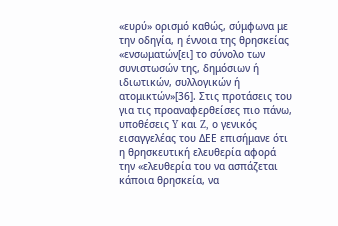«ευρύ» ορισμό καθώς, σύμφωνα με την οδηγία, η έννοια της θρησκείας «ενσωματών[ει] το σύνολο των συνιστωσών της, δημόσιων ή ιδιωτικών, συλλογικών ή ατομικτών»[36]. Στις προτάσεις του για τις προαναφερθείσες πιο πάνω, υποθέσεις Y και Z, ο γενικός εισαγγελέας του ΔΕΕ επισήμανε ότι η θρησκευτική ελευθερία αφορά την «ελευθερία του να ασπάζεται κάποια θρησκεία, να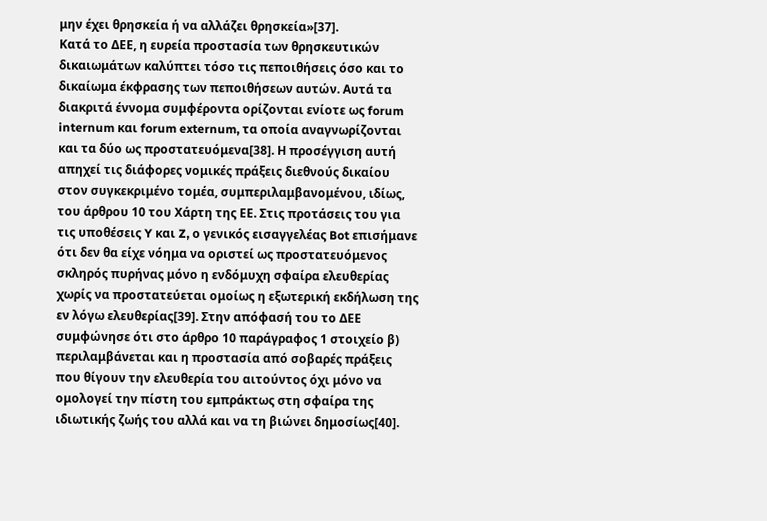μην έχει θρησκεία ή να αλλάζει θρησκεία»[37].
Κατά το ΔΕΕ, η ευρεία προστασία των θρησκευτικών δικαιωμάτων καλύπτει τόσο τις πεποιθήσεις όσο και το δικαίωμα έκφρασης των πεποιθήσεων αυτών. Αυτά τα διακριτά έννομα συμφέροντα ορίζονται ενίοτε ως forum internum και forum externum, τα οποία αναγνωρίζονται και τα δύο ως προστατευόμενα[38]. Η προσέγγιση αυτή απηχεί τις διάφορες νομικές πράξεις διεθνούς δικαίου στον συγκεκριμένο τομέα, συμπεριλαμβανομένου, ιδίως, του άρθρου 10 του Χάρτη της ΕΕ. Στις προτάσεις του για τις υποθέσεις Y και Z, ο γενικός εισαγγελέας Bot επισήμανε ότι δεν θα είχε νόημα να οριστεί ως προστατευόμενος σκληρός πυρήνας μόνο η ενδόμυχη σφαίρα ελευθερίας χωρίς να προστατεύεται ομοίως η εξωτερική εκδήλωση της εν λόγω ελευθερίας[39]. Στην απόφασή του το ΔΕΕ συμφώνησε ότι στο άρθρο 10 παράγραφος 1 στοιχείο β) περιλαμβάνεται και η προστασία από σοβαρές πράξεις που θίγουν την ελευθερία του αιτούντος όχι μόνο να ομολογεί την πίστη του εμπράκτως στη σφαίρα της ιδιωτικής ζωής του αλλά και να τη βιώνει δημοσίως[40].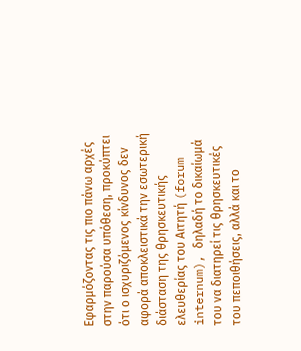Εφαρμόζοντας τις πιο πάνω αρχές στην παρούσα υπόθεση, προκύπτει ότι ο ισχυριζόμενος κίνδυνος δεν αφορά αποκλειστικά την εσωτερική διάσταση της θρησκευτικής ελευθερίας του Αιτητή (forum internum), δηλαδή το δικαίωμά του να διατηρεί τις θρησκευτικές του πεποιθήσεις, αλλά και το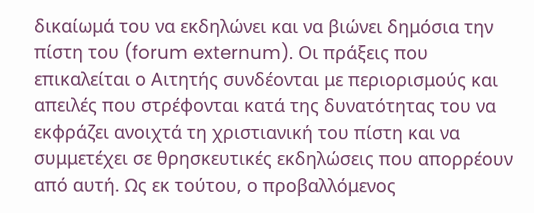δικαίωμά του να εκδηλώνει και να βιώνει δημόσια την πίστη του (forum externum). Οι πράξεις που επικαλείται ο Αιτητής συνδέονται με περιορισμούς και απειλές που στρέφονται κατά της δυνατότητας του να εκφράζει ανοιχτά τη χριστιανική του πίστη και να συμμετέχει σε θρησκευτικές εκδηλώσεις που απορρέουν από αυτή. Ως εκ τούτου, ο προβαλλόμενος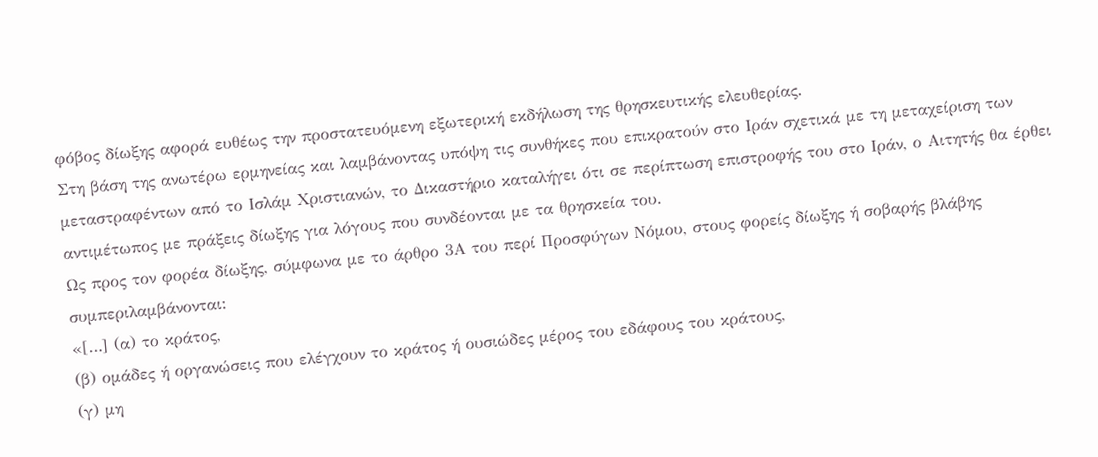φόβος δίωξης αφορά ευθέως την προστατευόμενη εξωτερική εκδήλωση της θρησκευτικής ελευθερίας.
Στη βάση της ανωτέρω ερμηνείας και λαμβάνοντας υπόψη τις συνθήκες που επικρατούν στο Ιράν σχετικά με τη μεταχείριση των μεταστραφέντων από το Ισλάμ Χριστιανών, το Δικαστήριο καταλήγει ότι σε περίπτωση επιστροφής του στο Ιράν, ο Αιτητής θα έρθει αντιμέτωπος με πράξεις δίωξης για λόγους που συνδέονται με τα θρησκεία του.
Ως προς τον φορέα δίωξης, σύμφωνα με το άρθρο 3Α του περί Προσφύγων Νόμου, στους φορείς δίωξης ή σοβαρής βλάβης συμπεριλαμβάνονται:
«[…] (α) το κράτος,
(β) ομάδες ή οργανώσεις που ελέγχουν το κράτος ή ουσιώδες μέρος του εδάφους του κράτους,
(γ) μη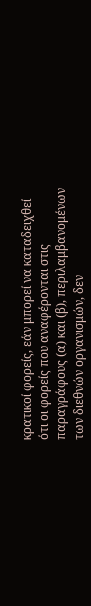κρατικοί φορείς, εάν μπορεί να καταδειχθεί ότι οι φορείς που αναφέρονται στις παραγράφους (α) και (β), περιλαμβανομένων των διεθνών οργανισμών, δεν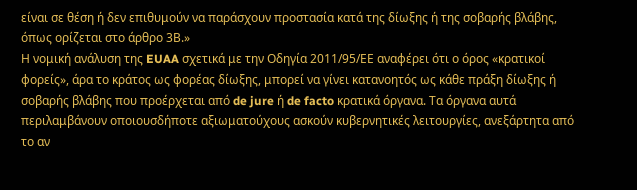είναι σε θέση ή δεν επιθυμούν να παράσχουν προστασία κατά της δίωξης ή της σοβαρής βλάβης, όπως ορίζεται στο άρθρο 3Β.»
Η νομική ανάλυση της EUAA σχετικά με την Οδηγία 2011/95/ΕΕ αναφέρει ότι ο όρος «κρατικοί φορείς», άρα το κράτος ως φορέας δίωξης, μπορεί να γίνει κατανοητός ως κάθε πράξη δίωξης ή σοβαρής βλάβης που προέρχεται από de jure ή de facto κρατικά όργανα. Τα όργανα αυτά περιλαμβάνουν οποιουσδήποτε αξιωματούχους ασκούν κυβερνητικές λειτουργίες, ανεξάρτητα από το αν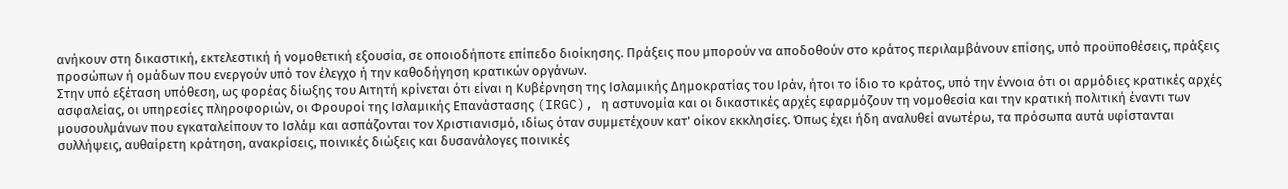ανήκουν στη δικαστική, εκτελεστική ή νομοθετική εξουσία, σε οποιοδήποτε επίπεδο διοίκησης. Πράξεις που μπορούν να αποδοθούν στο κράτος περιλαμβάνουν επίσης, υπό προϋποθέσεις, πράξεις προσώπων ή ομάδων που ενεργούν υπό τον έλεγχο ή την καθοδήγηση κρατικών οργάνων.
Στην υπό εξέταση υπόθεση, ως φορέας δίωξης του Αιτητή κρίνεται ότι είναι η Κυβέρνηση της Ισλαμικής Δημοκρατίας του Ιράν, ήτοι το ίδιο το κράτος, υπό την έννοια ότι οι αρμόδιες κρατικές αρχές ασφαλείας, οι υπηρεσίες πληροφοριών, οι Φρουροί της Ισλαμικής Επανάστασης (IRGC), η αστυνομία και οι δικαστικές αρχές εφαρμόζουν τη νομοθεσία και την κρατική πολιτική έναντι των μουσουλμάνων που εγκαταλείπουν το Ισλάμ και ασπάζονται τον Χριστιανισμό, ιδίως όταν συμμετέχουν κατ' οίκον εκκλησίες. Όπως έχει ήδη αναλυθεί ανωτέρω, τα πρόσωπα αυτά υφίστανται συλλήψεις, αυθαίρετη κράτηση, ανακρίσεις, ποινικές διώξεις και δυσανάλογες ποινικές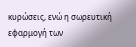κυρώσεις, ενώ η σωρευτική εφαρμογή των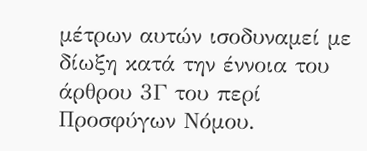μέτρων αυτών ισοδυναμεί με δίωξη κατά την έννοια του άρθρου 3Γ του περί Προσφύγων Νόμου.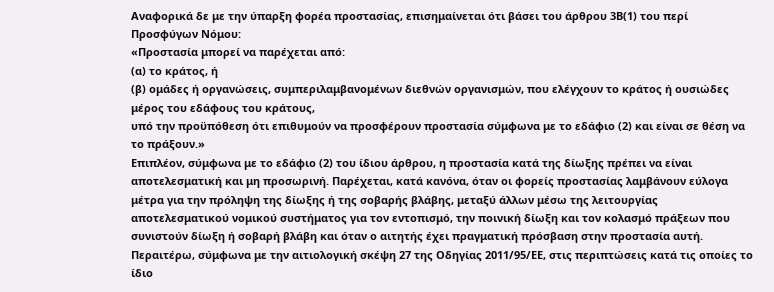Αναφορικά δε με την ύπαρξη φορέα προστασίας, επισημαίνεται ότι βάσει του άρθρου 3Β(1) του περί Προσφύγων Νόμου:
«Προστασία μπορεί να παρέχεται από:
(α) το κράτος, ή
(β) ομάδες ή οργανώσεις, συμπεριλαμβανομένων διεθνών οργανισμών, που ελέγχουν το κράτος ή ουσιώδες μέρος του εδάφους του κράτους,
υπό την προϋπόθεση ότι επιθυμούν να προσφέρουν προστασία σύμφωνα με το εδάφιο (2) και είναι σε θέση να το πράξουν.»
Επιπλέον, σύμφωνα με το εδάφιο (2) του ίδιου άρθρου, η προστασία κατά της δίωξης πρέπει να είναι αποτελεσματική και μη προσωρινή. Παρέχεται, κατά κανόνα, όταν οι φορείς προστασίας λαμβάνουν εύλογα μέτρα για την πρόληψη της δίωξης ή της σοβαρής βλάβης, μεταξύ άλλων μέσω της λειτουργίας αποτελεσματικού νομικού συστήματος για τον εντοπισμό, την ποινική δίωξη και τον κολασμό πράξεων που συνιστούν δίωξη ή σοβαρή βλάβη και όταν ο αιτητής έχει πραγματική πρόσβαση στην προστασία αυτή.
Περαιτέρω, σύμφωνα με την αιτιολογική σκέψη 27 της Οδηγίας 2011/95/ΕΕ, στις περιπτώσεις κατά τις οποίες το ίδιο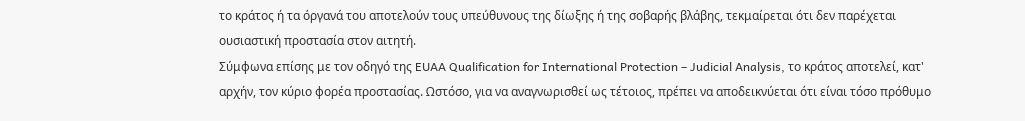το κράτος ή τα όργανά του αποτελούν τους υπεύθυνους της δίωξης ή της σοβαρής βλάβης, τεκμαίρεται ότι δεν παρέχεται ουσιαστική προστασία στον αιτητή.
Σύμφωνα επίσης με τον οδηγό της EUAA Qualification for International Protection – Judicial Analysis, το κράτος αποτελεί, κατ' αρχήν, τον κύριο φορέα προστασίας. Ωστόσο, για να αναγνωρισθεί ως τέτοιος, πρέπει να αποδεικνύεται ότι είναι τόσο πρόθυμο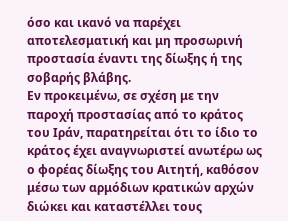όσο και ικανό να παρέχει αποτελεσματική και μη προσωρινή προστασία έναντι της δίωξης ή της σοβαρής βλάβης.
Εν προκειμένω, σε σχέση με την παροχή προστασίας από το κράτος του Ιράν, παρατηρείται ότι το ίδιο το κράτος έχει αναγνωριστεί ανωτέρω ως ο φορέας δίωξης του Αιτητή, καθόσον μέσω των αρμόδιων κρατικών αρχών διώκει και καταστέλλει τους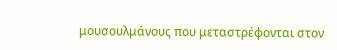μουσουλμάνους που μεταστρέφονται στον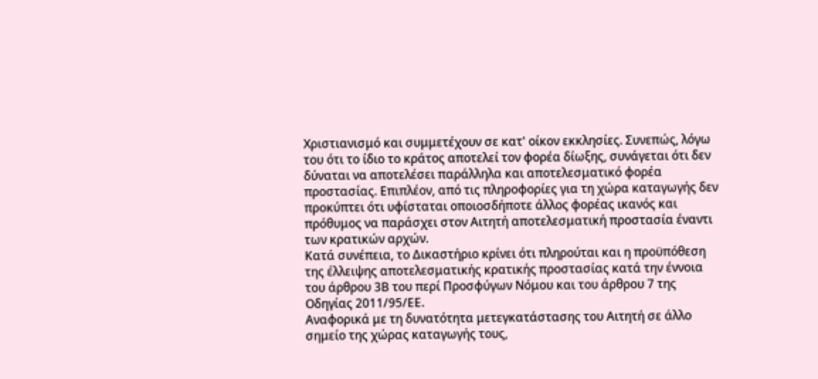Χριστιανισμό και συμμετέχουν σε κατ' οίκον εκκλησίες. Συνεπώς, λόγω του ότι το ίδιο το κράτος αποτελεί τον φορέα δίωξης, συνάγεται ότι δεν δύναται να αποτελέσει παράλληλα και αποτελεσματικό φορέα προστασίας. Επιπλέον, από τις πληροφορίες για τη χώρα καταγωγής δεν προκύπτει ότι υφίσταται οποιοσδήποτε άλλος φορέας ικανός και πρόθυμος να παράσχει στον Αιτητή αποτελεσματική προστασία έναντι των κρατικών αρχών.
Κατά συνέπεια, το Δικαστήριο κρίνει ότι πληρούται και η προϋπόθεση της έλλειψης αποτελεσματικής κρατικής προστασίας κατά την έννοια του άρθρου 3Β του περί Προσφύγων Νόμου και του άρθρου 7 της Οδηγίας 2011/95/ΕΕ.
Αναφορικά με τη δυνατότητα μετεγκατάστασης του Αιτητή σε άλλο σημείο της χώρας καταγωγής τους,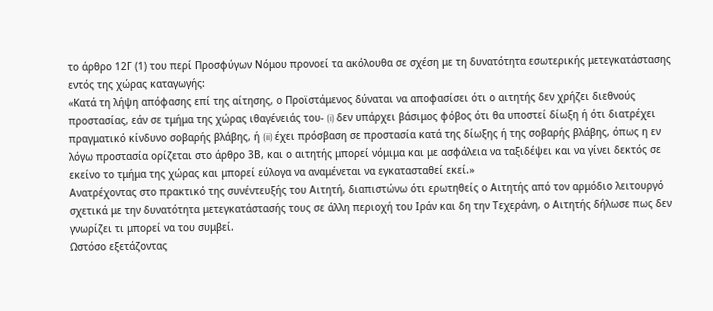το άρθρο 12Γ (1) του περί Προσφύγων Νόμου προνοεί τα ακόλουθα σε σχέση με τη δυνατότητα εσωτερικής μετεγκατάστασης εντός της χώρας καταγωγής:
«Κατά τη λήψη απόφασης επί της αίτησης, ο Προϊστάμενος δύναται να αποφασίσει ότι ο αιτητής δεν χρήζει διεθνούς προστασίας, εάν σε τμήμα της χώρας ιθαγένειάς του- (i) δεν υπάρχει βάσιμος φόβος ότι θα υποστεί δίωξη ή ότι διατρέχει πραγματικό κίνδυνο σοβαρής βλάβης, ή (ii) έχει πρόσβαση σε προστασία κατά της δίωξης ή της σοβαρής βλάβης, όπως η εν λόγω προστασία ορίζεται στο άρθρο 3Β, και ο αιτητής μπορεί νόμιμα και με ασφάλεια να ταξιδέψει και να γίνει δεκτός σε εκείνο το τμήμα της χώρας και μπορεί εύλογα να αναμένεται να εγκατασταθεί εκεί.»
Ανατρέχοντας στο πρακτικό της συνέντευξής του Αιτητή, διαπιστώνω ότι ερωτηθείς ο Αιτητής από τον αρμόδιο λειτουργό σχετικά με την δυνατότητα μετεγκατάστασής τους σε άλλη περιοχή του Ιράν και δη την Τεχεράνη, ο Αιτητής δήλωσε πως δεν γνωρίζει τι μπορεί να του συμβεί.
Ωστόσο εξετάζοντας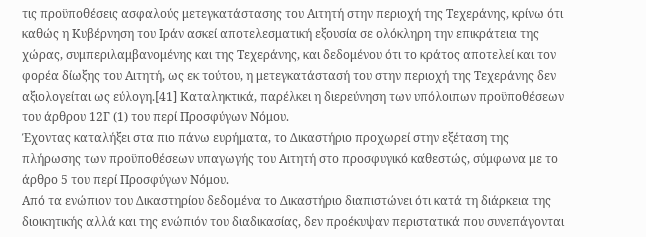τις προϋποθέσεις ασφαλούς μετεγκατάστασης του Αιτητή στην περιοχή της Τεχεράνης, κρίνω ότι καθώς η Κυβέρνηση του Ιράν ασκεί αποτελεσματική εξουσία σε ολόκληρη την επικράτεια της χώρας, συμπεριλαμβανομένης και της Τεχεράνης, και δεδομένου ότι το κράτος αποτελεί και τον φορέα δίωξης του Αιτητή, ως εκ τούτου, η μετεγκατάστασή του στην περιοχή της Τεχεράνης δεν αξιολογείται ως εύλογη.[41] Καταληκτικά, παρέλκει η διερεύνηση των υπόλοιπων προϋποθέσεων του άρθρου 12Γ (1) του περί Προσφύγων Νόμου.
Έχοντας καταλήξει στα πιο πάνω ευρήματα, το Δικαστήριο προχωρεί στην εξέταση της πλήρωσης των προϋποθέσεων υπαγωγής του Αιτητή στο προσφυγικό καθεστώς, σύμφωνα με το άρθρο 5 του περί Προσφύγων Νόμου.
Από τα ενώπιον του Δικαστηρίου δεδομένα το Δικαστήριο διαπιστώνει ότι κατά τη διάρκεια της διοικητικής αλλά και της ενώπιόν του διαδικασίας, δεν προέκυψαν περιστατικά που συνεπάγονται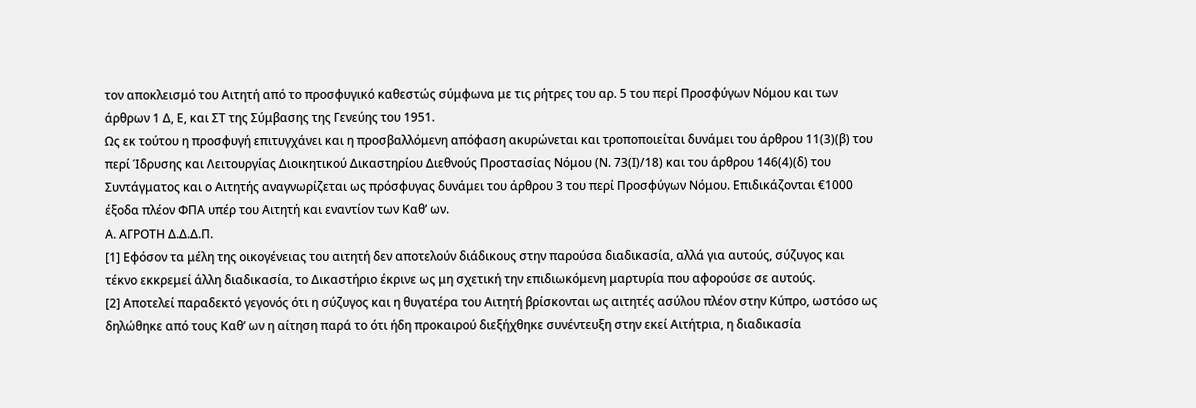τον αποκλεισμό του Αιτητή από το προσφυγικό καθεστώς σύμφωνα με τις ρήτρες του αρ. 5 του περί Προσφύγων Νόμου και των άρθρων 1 Δ, Ε, και ΣΤ της Σύμβασης της Γενεύης του 1951.
Ως εκ τούτου η προσφυγή επιτυγχάνει και η προσβαλλόμενη απόφαση ακυρώνεται και τροποποιείται δυνάμει του άρθρου 11(3)(β) του περί Ίδρυσης και Λειτουργίας Διοικητικού Δικαστηρίου Διεθνούς Προστασίας Νόμου (Ν. 73(Ι)/18) και του άρθρου 146(4)(δ) του Συντάγματος και ο Αιτητής αναγνωρίζεται ως πρόσφυγας δυνάμει του άρθρου 3 του περί Προσφύγων Νόμου. Επιδικάζονται €1000 έξοδα πλέον ΦΠΑ υπέρ του Αιτητή και εναντίον των Καθ’ ων.
Α. ΑΓΡΟΤΗ Δ.Δ.Δ.Π.
[1] Εφόσον τα μέλη της οικογένειας του αιτητή δεν αποτελούν διάδικους στην παρούσα διαδικασία, αλλά για αυτούς, σύζυγος και τέκνο εκκρεμεί άλλη διαδικασία, το Δικαστήριο έκρινε ως μη σχετική την επιδιωκόμενη μαρτυρία που αφορούσε σε αυτούς.
[2] Αποτελεί παραδεκτό γεγονός ότι η σύζυγος και η θυγατέρα του Αιτητή βρίσκονται ως αιτητές ασύλου πλέον στην Κύπρο, ωστόσο ως δηλώθηκε από τους Καθ’ ων η αίτηση παρά το ότι ήδη προκαιρού διεξήχθηκε συνέντευξη στην εκεί Αιτήτρια, η διαδικασία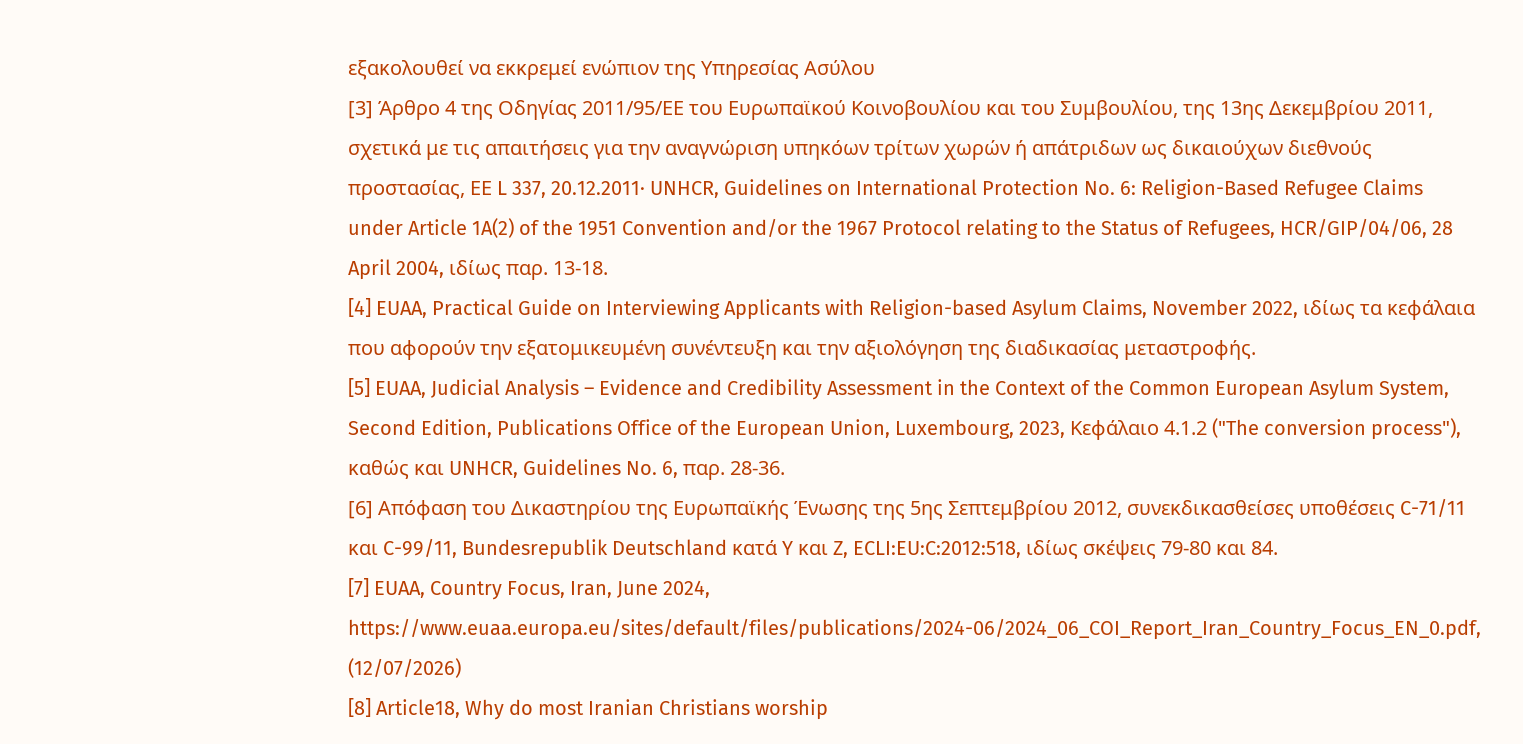εξακολουθεί να εκκρεμεί ενώπιον της Υπηρεσίας Ασύλου
[3] Άρθρο 4 της Οδηγίας 2011/95/ΕΕ του Ευρωπαϊκού Κοινοβουλίου και του Συμβουλίου, της 13ης Δεκεμβρίου 2011, σχετικά με τις απαιτήσεις για την αναγνώριση υπηκόων τρίτων χωρών ή απάτριδων ως δικαιούχων διεθνούς προστασίας, ΕΕ L 337, 20.12.2011· UNHCR, Guidelines on International Protection No. 6: Religion-Based Refugee Claims under Article 1A(2) of the 1951 Convention and/or the 1967 Protocol relating to the Status of Refugees, HCR/GIP/04/06, 28 April 2004, ιδίως παρ. 13-18.
[4] EUAA, Practical Guide on Interviewing Applicants with Religion-based Asylum Claims, November 2022, ιδίως τα κεφάλαια που αφορούν την εξατομικευμένη συνέντευξη και την αξιολόγηση της διαδικασίας μεταστροφής.
[5] EUAA, Judicial Analysis – Evidence and Credibility Assessment in the Context of the Common European Asylum System, Second Edition, Publications Office of the European Union, Luxembourg, 2023, Κεφάλαιο 4.1.2 ("The conversion process"), καθώς και UNHCR, Guidelines No. 6, παρ. 28-36.
[6] Απόφαση του Δικαστηρίου της Ευρωπαϊκής Ένωσης της 5ης Σεπτεμβρίου 2012, συνεκδικασθείσες υποθέσεις C-71/11 και C-99/11, Bundesrepublik Deutschland κατά Y και Z, ECLI:EU:C:2012:518, ιδίως σκέψεις 79-80 και 84.
[7] EUAA, Country Focus, Iran, June 2024, https://www.euaa.europa.eu/sites/default/files/publications/2024-06/2024_06_COI_Report_Iran_Country_Focus_EN_0.pdf, (12/07/2026)
[8] Article18, Why do most Iranian Christians worship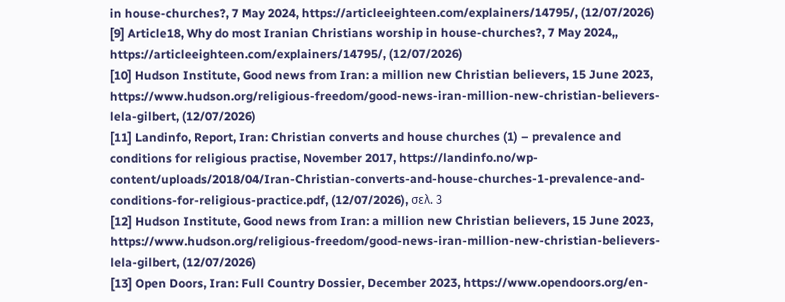in house-churches?, 7 May 2024, https://articleeighteen.com/explainers/14795/, (12/07/2026)
[9] Article18, Why do most Iranian Christians worship in house-churches?, 7 May 2024,, https://articleeighteen.com/explainers/14795/, (12/07/2026)
[10] Hudson Institute, Good news from Iran: a million new Christian believers, 15 June 2023, https://www.hudson.org/religious-freedom/good-news-iran-million-new-christian-believers-lela-gilbert, (12/07/2026)
[11] Landinfo, Report, Iran: Christian converts and house churches (1) – prevalence and conditions for religious practise, November 2017, https://landinfo.no/wp-content/uploads/2018/04/Iran-Christian-converts-and-house-churches-1-prevalence-and-conditions-for-religious-practice.pdf, (12/07/2026), σελ. 3
[12] Hudson Institute, Good news from Iran: a million new Christian believers, 15 June 2023, https://www.hudson.org/religious-freedom/good-news-iran-million-new-christian-believers-lela-gilbert, (12/07/2026)
[13] Open Doors, Iran: Full Country Dossier, December 2023, https://www.opendoors.org/en-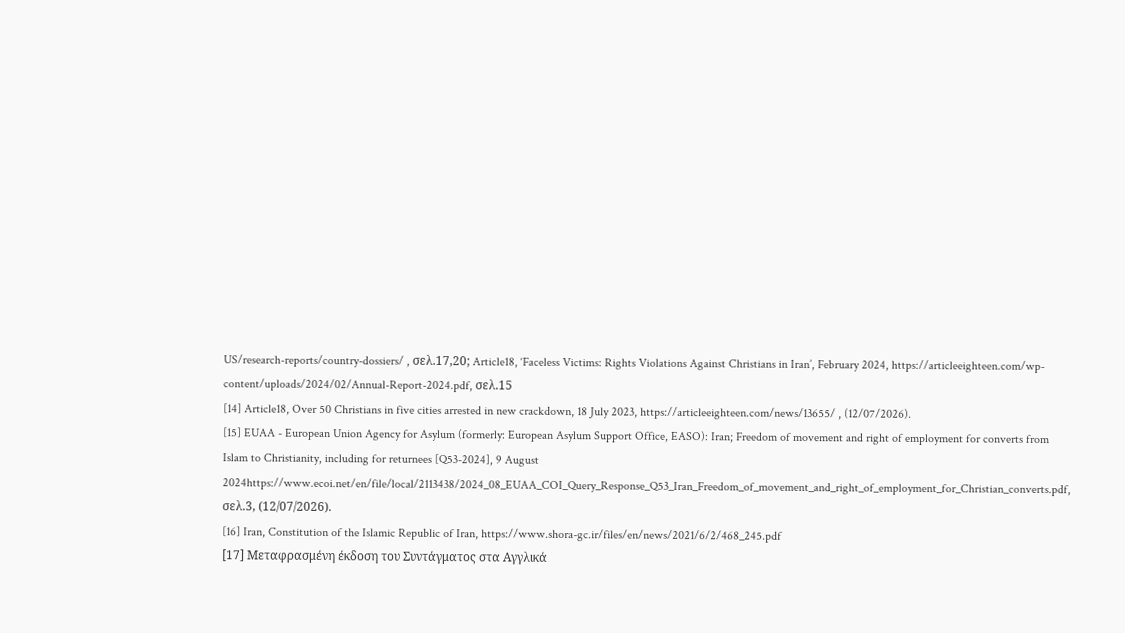US/research-reports/country-dossiers/ , σελ.17,20; Article18, ‘Faceless Victims: Rights Violations Against Christians in Iran’, February 2024, https://articleeighteen.com/wp-content/uploads/2024/02/Annual-Report-2024.pdf, σελ.15
[14] Article18, Over 50 Christians in five cities arrested in new crackdown, 18 July 2023, https://articleeighteen.com/news/13655/ , (12/07/2026).
[15] EUAA - European Union Agency for Asylum (formerly: European Asylum Support Office, EASO): Iran; Freedom of movement and right of employment for converts from Islam to Christianity, including for returnees [Q53-2024], 9 August 2024https://www.ecoi.net/en/file/local/2113438/2024_08_EUAA_COI_Query_Response_Q53_Iran_Freedom_of_movement_and_right_of_employment_for_Christian_converts.pdf, σελ.3, (12/07/2026).
[16] Iran, Constitution of the Islamic Republic of Iran, https://www.shora-gc.ir/files/en/news/2021/6/2/468_245.pdf
[17] Μεταφρασμένη έκδοση του Συντάγματος στα Αγγλικά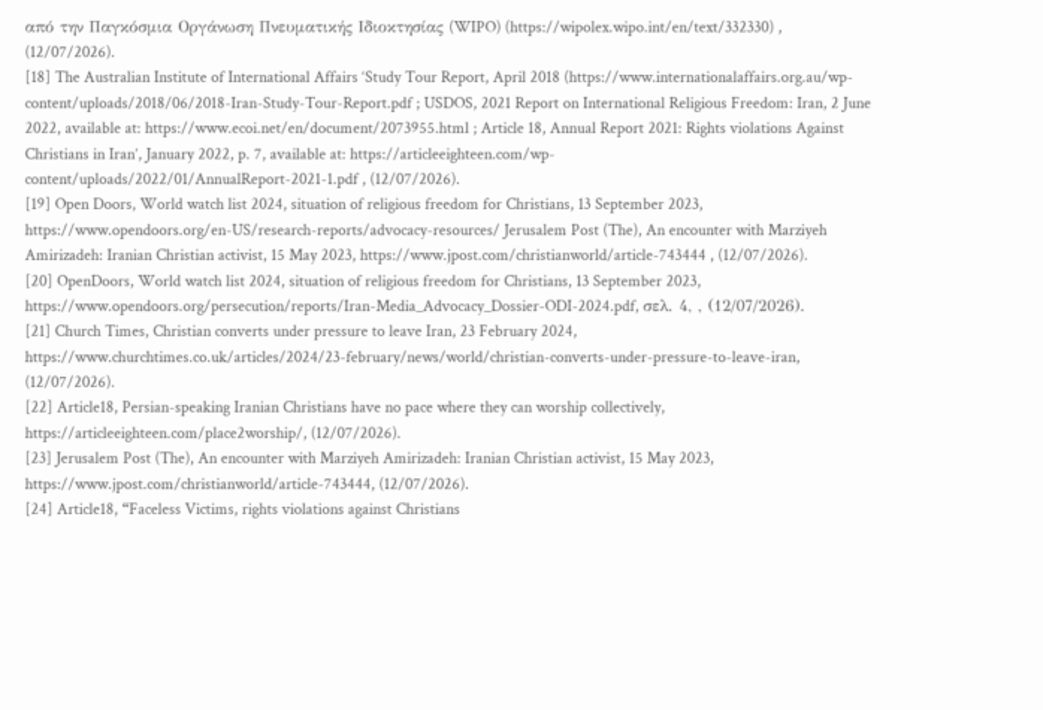από την Παγκόσμια Οργάνωση Πνευματικής Ιδιοκτησίας (WIPO) (https://wipolex.wipo.int/en/text/332330) , (12/07/2026).
[18] The Australian Institute of International Affairs ‘Study Tour Report, April 2018 (https://www.internationalaffairs.org.au/wp-content/uploads/2018/06/2018-Iran-Study-Tour-Report.pdf ; USDOS, 2021 Report on International Religious Freedom: Iran, 2 June 2022, available at: https://www.ecoi.net/en/document/2073955.html ; Article 18, Annual Report 2021: Rights violations Against Christians in Iran’, January 2022, p. 7, available at: https://articleeighteen.com/wp-content/uploads/2022/01/AnnualReport-2021-1.pdf , (12/07/2026).
[19] Open Doors, World watch list 2024, situation of religious freedom for Christians, 13 September 2023, https://www.opendoors.org/en-US/research-reports/advocacy-resources/ Jerusalem Post (The), An encounter with Marziyeh Amirizadeh: Iranian Christian activist, 15 May 2023, https://www.jpost.com/christianworld/article-743444 , (12/07/2026).
[20] OpenDoors, World watch list 2024, situation of religious freedom for Christians, 13 September 2023, https://www.opendoors.org/persecution/reports/Iran-Media_Advocacy_Dossier-ODI-2024.pdf, σελ. 4, , (12/07/2026).
[21] Church Times, Christian converts under pressure to leave Iran, 23 February 2024, https://www.churchtimes.co.uk/articles/2024/23-february/news/world/christian-converts-under-pressure-to-leave-iran, (12/07/2026).
[22] Article18, Persian-speaking Iranian Christians have no pace where they can worship collectively, https://articleeighteen.com/place2worship/, (12/07/2026).
[23] Jerusalem Post (The), An encounter with Marziyeh Amirizadeh: Iranian Christian activist, 15 May 2023, https://www.jpost.com/christianworld/article-743444, (12/07/2026).
[24] Article18, “Faceless Victims, rights violations against Christians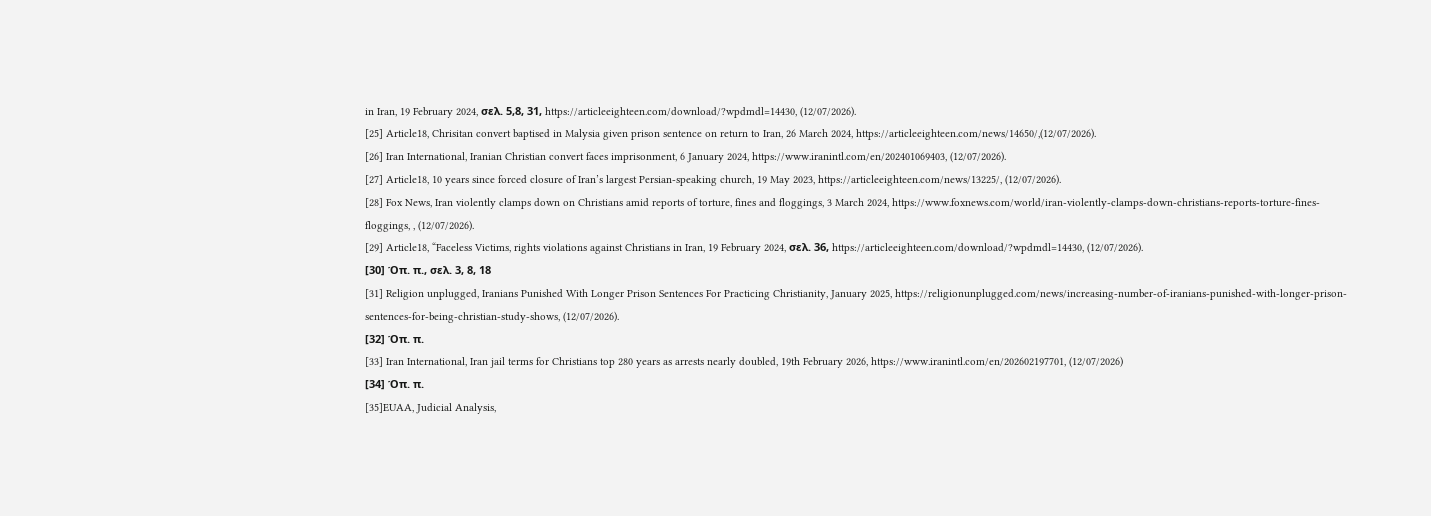in Iran, 19 February 2024, σελ. 5,8, 31, https://articleeighteen.com/download/?wpdmdl=14430, (12/07/2026).
[25] Article18, Chrisitan convert baptised in Malysia given prison sentence on return to Iran, 26 March 2024, https://articleeighteen.com/news/14650/,(12/07/2026).
[26] Iran International, Iranian Christian convert faces imprisonment, 6 January 2024, https://www.iranintl.com/en/202401069403, (12/07/2026).
[27] Article18, 10 years since forced closure of Iran’s largest Persian-speaking church, 19 May 2023, https://articleeighteen.com/news/13225/, (12/07/2026).
[28] Fox News, Iran violently clamps down on Christians amid reports of torture, fines and floggings, 3 March 2024, https://www.foxnews.com/world/iran-violently-clamps-down-christians-reports-torture-fines-floggings, , (12/07/2026).
[29] Article18, “Faceless Victims, rights violations against Christians in Iran, 19 February 2024, σελ. 36, https://articleeighteen.com/download/?wpdmdl=14430, (12/07/2026).
[30] Όπ. π., σελ. 3, 8, 18
[31] Religion unplugged, Iranians Punished With Longer Prison Sentences For Practicing Christianity, January 2025, https://religionunplugged.com/news/increasing-number-of-iranians-punished-with-longer-prison-sentences-for-being-christian-study-shows, (12/07/2026).
[32] Όπ. π.
[33] Iran International, Iran jail terms for Christians top 280 years as arrests nearly doubled, 19th February 2026, https://www.iranintl.com/en/202602197701, (12/07/2026)
[34] Όπ. π.
[35]EUAA, Judicial Analysis,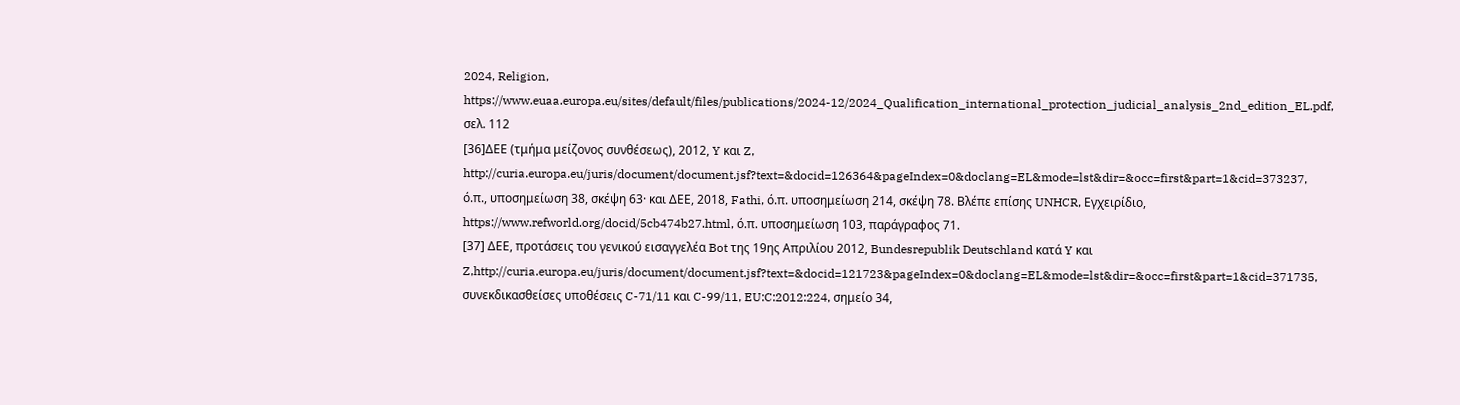2024, Religion, https://www.euaa.europa.eu/sites/default/files/publications/2024-12/2024_Qualification_international_protection_judicial_analysis_2nd_edition_EL.pdf, σελ. 112
[36]ΔΕΕ (τμήμα μείζονος συνθέσεως), 2012, Y και Z, http://curia.europa.eu/juris/document/document.jsf?text=&docid=126364&pageIndex=0&doclang=EL&mode=lst&dir=&occ=first&part=1&cid=373237, ό.π., υποσημείωση 38, σκέψη 63· και ΔΕΕ, 2018, Fathi, ό.π. υποσημείωση 214, σκέψη 78. Βλέπε επίσης UNHCR, Εγχειρίδιο, https://www.refworld.org/docid/5cb474b27.html, ό.π. υποσημείωση 103, παράγραφος 71.
[37] ΔΕΕ, προτάσεις του γενικού εισαγγελέα Bot της 19ης Απριλίου 2012, Bundesrepublik Deutschland κατά Y και Z,http://curia.europa.eu/juris/document/document.jsf?text=&docid=121723&pageIndex=0&doclang=EL&mode=lst&dir=&occ=first&part=1&cid=371735, συνεκδικασθείσες υποθέσεις C-71/11 και C-99/11, EU:C:2012:224, σημείο 34,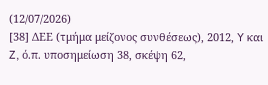(12/07/2026)
[38] ΔΕΕ (τμήμα μείζονος συνθέσεως), 2012, Y και Z, ό.π. υποσημείωση 38, σκέψη 62,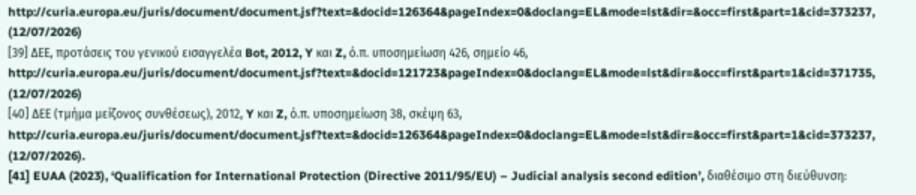http://curia.europa.eu/juris/document/document.jsf?text=&docid=126364&pageIndex=0&doclang=EL&mode=lst&dir=&occ=first&part=1&cid=373237, (12/07/2026)
[39] ΔΕΕ, προτάσεις του γενικού εισαγγελέα Bot, 2012, Y και Z, ό.π. υποσημείωση 426, σημείο 46, http://curia.europa.eu/juris/document/document.jsf?text=&docid=121723&pageIndex=0&doclang=EL&mode=lst&dir=&occ=first&part=1&cid=371735, (12/07/2026)
[40] ΔΕΕ (τμήμα μείζονος συνθέσεως), 2012, Y και Z, ό.π. υποσημείωση 38, σκέψη 63, http://curia.europa.eu/juris/document/document.jsf?text=&docid=126364&pageIndex=0&doclang=EL&mode=lst&dir=&occ=first&part=1&cid=373237, (12/07/2026).
[41] EUAA (2023), ‘Qualification for International Protection (Directive 2011/95/EU) – Judicial analysis second edition’, διαθέσιμο στη διεύθυνση: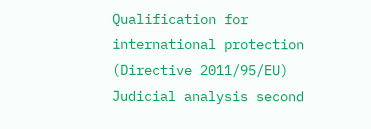Qualification for international protection (Directive 2011/95/EU) Judicial analysis second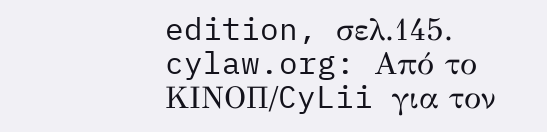edition, σελ.145.
cylaw.org: Από το ΚΙΝOΠ/CyLii για τον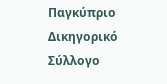Παγκύπριο Δικηγορικό Σύλλογο